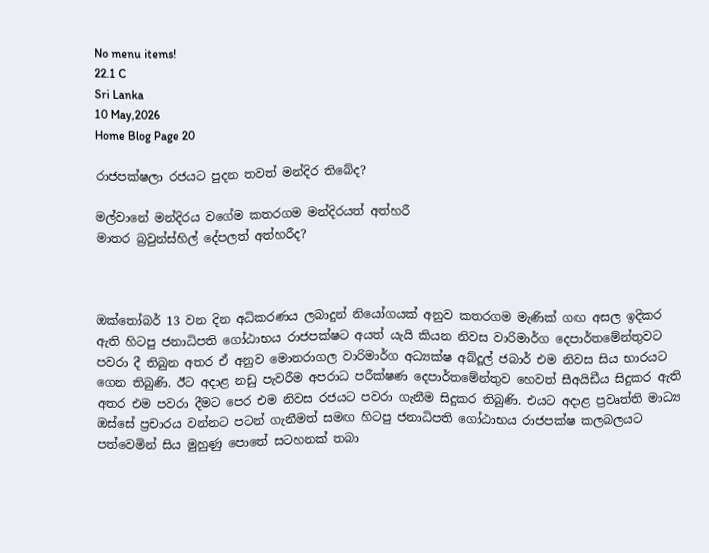No menu items!
22.1 C
Sri Lanka
10 May,2026
Home Blog Page 20

රාජපක්ෂලා රජයට පුදන තවත් මන්දිර තිබේද?

මල්වානේ මන්දිරය වගේම කතරගම මන්දිරයත් අත්හරී
මාතර බ්‍රවුන්ස්හිල් දේපලත් අත්හරීද?



ඔක්තෝබර් 13 වන දින අධිකරණය ලබාදුන් නියෝගයක් අනුව කතරගම මැණික් ගඟ අසල ඉදිකර ඇති හිටපු ජනාධිපති ගෝඨාභය රාජපක්ෂට අයත් යැයි කියන නිවස වාරිමාර්ග දෙපාර්තමේන්තුවට පවරා දී තිබුන අතර ඒ අනුව මොනරාගල වාරිමාර්ග අධ්‍යක්ෂ අබ්දූල් ජබාර් එම නිවස සිය භාරයට ගෙන තිබුණි. ඊට අදාළ නඩු පැවරීම අපරාධ පරීක්ෂණ දෙපාර්තමේන්තුව හෙවත් සීඅයිඩීය සිදුකර ඇති අතර එම පවරා දීමට පෙර එම නිවස රජයට පවරා ගැනීම සිදුකර තිබුණි. එයට අදාළ ප්‍රවෘත්ති මාධ්‍ය ඔස්සේ ප්‍රචාරය වන්නට පටන් ගැනීමත් සමඟ හිටපු ජනාධිපති ගෝඨාභය රාජපක්ෂ කලබලයට පත්වෙමින් සිය මුහුණු පොතේ සටහනක් තබා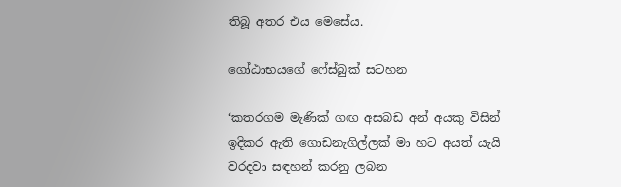තිබූ අතර එය මෙසේය.

ගෝඨාභයගේ ෆේස්බුක් සටහන

‘කතරගම මැණික් ගඟ අසබඩ අන් අයකු විසින් ඉදිකර ඇති ගොඩනැගිල්ලක් මා හට අයත් යැයි වරදවා සඳහන් කරනු ලබන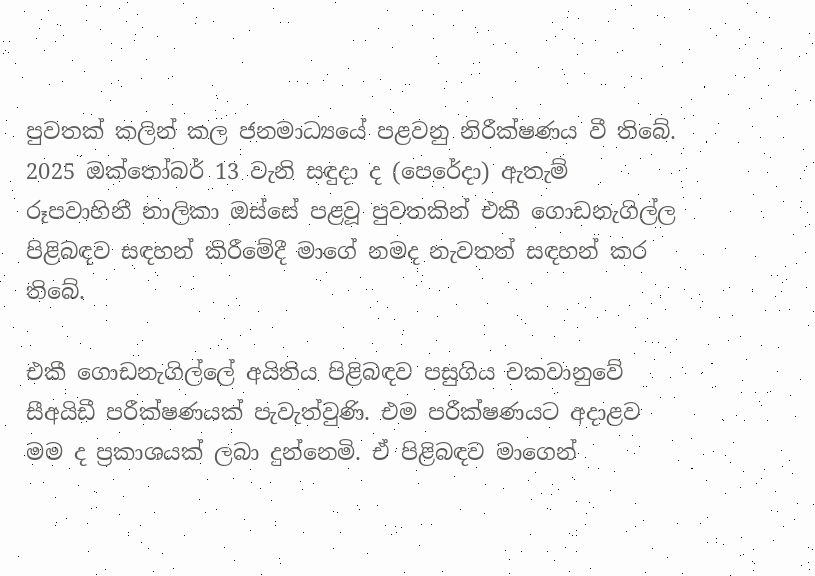පුවතක් කලින් කල ජනමාධ්‍යයේ පළවනු නිරීක්ෂණය වී තිබේ. 2025 ඔක්තෝබර් 13 වැනි සඳුදා ද (පෙරේදා) ඇතැම් රූපවාහිනී නාලිකා ඔස්සේ පළවූ පුවතකින් එකී ගොඩනැගිල්ල පිළිබඳව සඳහන් කිරීමේදී මාගේ නමද නැවතත් සඳහන් කර තිබේ.

එකී ගොඩනැගිල්ලේ අයිතිය පිළිබඳව පසුගිය වකවානුවේ සීඅයිඩී පරීක්ෂණයක් පැවැත්වුණි. එම පරීක්ෂණයට අදාළව මම ද ප්‍රකාශයක් ලබා දුන්නෙමි. ඒ පිළිබඳව මාගෙන්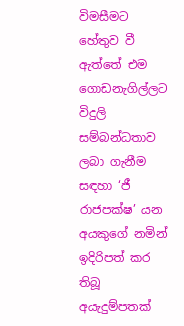විමසීමට හේතුව වී ඇත්තේ එම ගොඩනැගිල්ලට විදුලි සම්බන්ධතාව ලබා ගැනීම සඳහා ‘ජී රාජපක්ෂ’ යන අයකුගේ නමින් ඉදිරිපත් කර තිබූ අයැදුම්පතක්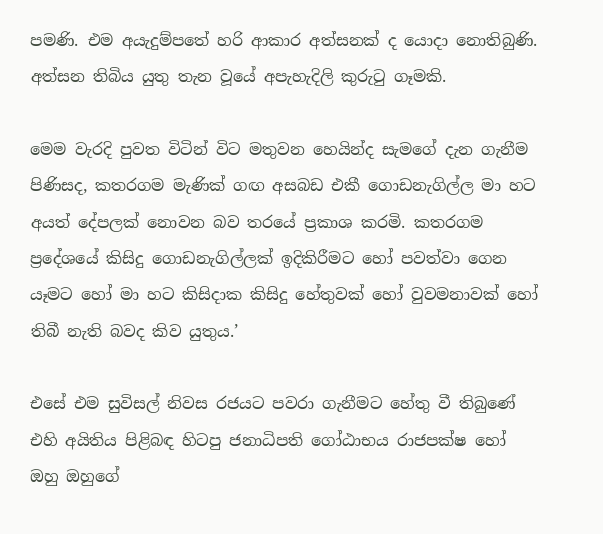පමණි. එම අයැදුම්පතේ හරි ආකාර අත්සනක් ද යොදා නොතිබුණි. අත්සන තිබිය යුතු තැන වූයේ අපැහැදිලි කුරුටු ගෑමකි.

මෙම වැරදි පුවත විටින් විට මතුවන හෙයින්ද සැමගේ දැන ගැනීම පිණිසද, කතරගම මැණික් ගඟ අසබඩ එකී ගොඩනැගිල්ල මා හට අයත් දේපලක් නොවන බව තරයේ ප්‍රකාශ කරමි. කතරගම ප්‍රදේශයේ කිසිදු ගොඩනැගිල්ලක් ඉදිකිරීමට හෝ පවත්වා ගෙන යෑමට හෝ මා හට කිසිදාක කිසිදු හේතුවක් හෝ වුවමනාවක් හෝ තිබී නැති බවද කිව යුතුය.’

එසේ එම සුවිසල් නිවස රජයට පවරා ගැනීමට හේතු වී තිබුණේ එහි අයිතිය පිළිබඳ හිටපු ජනාධිපති ගෝඨාභය රාජපක්ෂ හෝ ඔහු ඔහුගේ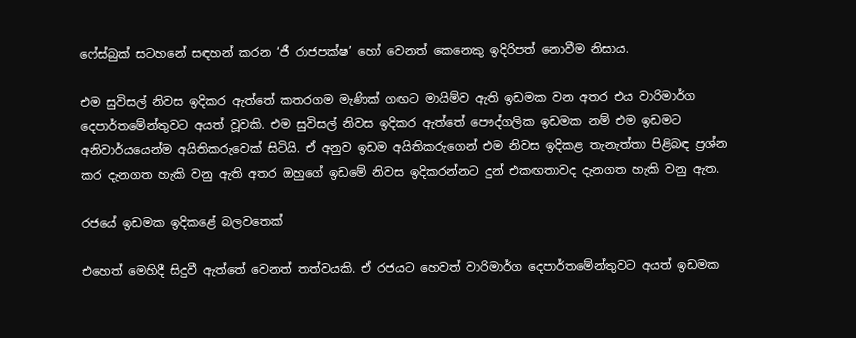ෆේස්බුක් සටහනේ සඳහන් කරන ‘ජී රාජපක්ෂ’ හෝ වෙනත් කෙනෙකු ඉදිරිපත් නොවීම නිසාය.

එම සුවිසල් නිවස ඉදිකර ඇත්තේ කතරගම මැණික් ගඟට මායිම්ව ඇති ඉඩමක වන අතර එය වාරිමාර්ග දෙපාර්තමේන්තුවට අයත් වූවකි. එම සුවිසල් නිවස ඉදිකර ඇත්තේ පෞද්ගලික ඉඩමක නම් එම ඉඩමට අනිවාර්යයෙන්ම අයිතිකරුවෙක් සිටියි. ඒ අනුව ඉඩම අයිතිකරුගෙන් එම නිවස ඉදිකළ තැනැත්තා පිළිබඳ ප්‍රශ්න කර දැනගත හැකි වනු ඇති අතර ඔහුගේ ඉඩමේ නිවස ඉදිකරන්නට දුන් එකඟතාවද දැනගත හැකි වනු ඇත.

රජයේ ඉඩමක ඉදිකළේ බලවතෙක්

එහෙත් මෙහිදී සිදුවී ඇත්තේ වෙනත් තත්වයකි. ඒ රජයට හෙවත් වාරිමාර්ග දෙපාර්තමේන්තුවට අයත් ඉඩමක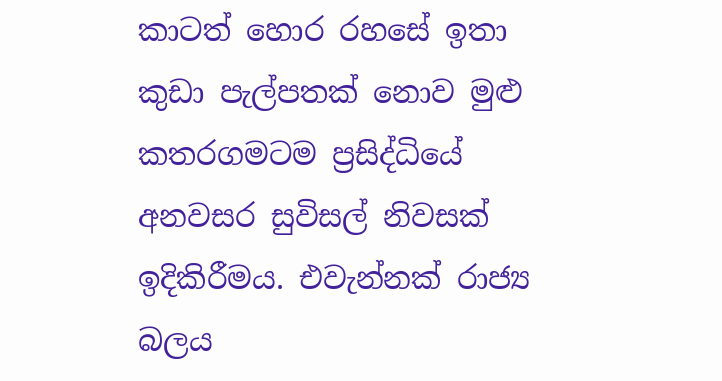කාටත් හොර රහසේ ඉතා කුඩා පැල්පතක් නොව මුළු කතරගමටම ප්‍රසිද්ධියේ අනවසර සුවිසල් නිවසක් ඉදිකිරීමය. එවැන්නක් රාජ්‍ය බලය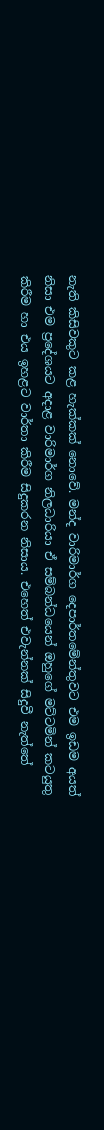නැති කිසිවකුට කළ හැක්කක් නොවේ. මන්ද වාරිමාර්ග දෙපාර්තමේන්තුවට එම ඉඩම අයත් නිසා එම ප්‍රදේශයට අදාළ වාරිමාර්ග නිලධාරියා ඒ සම්බන්ධයෙන් ඔහුගේ මට්ටමින් කටයුතු කිරීම හා එය ඉහළට වාර්තා කිරීම සිදුකරන නිසාය. එහෙත් එවැන්නක් සිදුවී නැත්තේ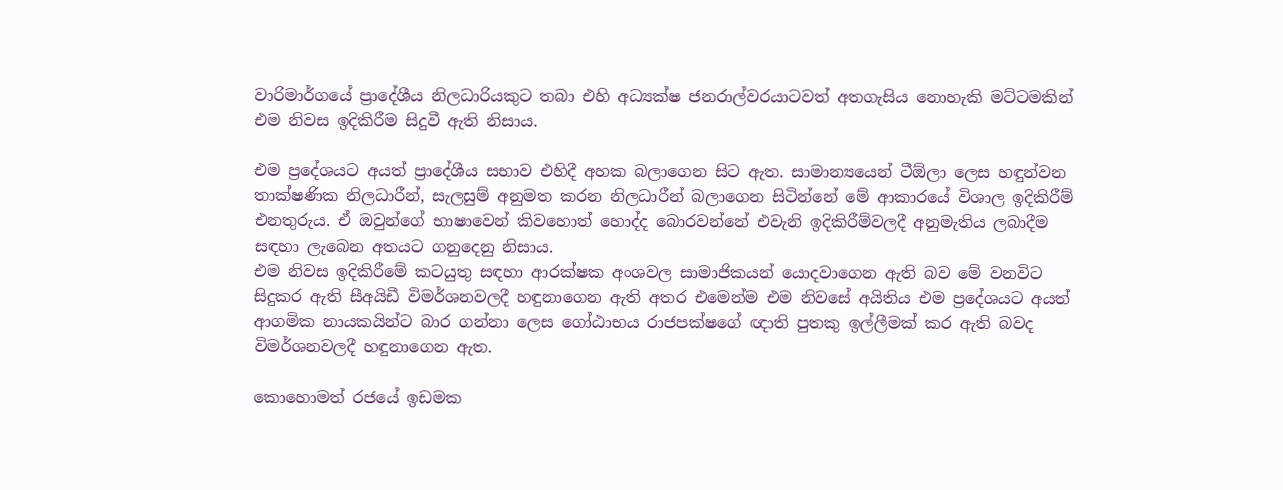වාරිමාර්ගයේ ප්‍රාදේශීය නිලධාරියකුට තබා එහි අධ්‍යක්ෂ ජනරාල්වරයාටවත් අතගැසිය නොහැකි මට්ටමකින් එම නිවස ඉදිකිරීම සිදුවී ඇති නිසාය.

එම ප්‍රදේශයට අයත් ප්‍රාදේශීය සභාව එහිදී අහක බලාගෙන සිට ඇත. සාමාන්‍යයෙන් ටීඕලා ලෙස හඳුන්වන තාක්ෂණික නිලධාරීන්, සැලසුම් අනුමත කරන නිලධාරීන් බලාගෙන සිටින්නේ මේ ආකාරයේ විශාල ඉදිකිරීම් එනතුරුය. ඒ ඔවුන්ගේ භාෂාවෙන් කිවහොත් හොද්ද බොරවන්නේ එවැනි ඉදිකිරීම්වලදී අනුමැතිය ලබාදීම සඳහා ලැබෙන අතයට ගනුදෙනු නිසාය.
එම නිවස ඉදිකිරීමේ කටයුතු සඳහා ආරක්ෂක අංශවල සාමාජිකයන් යොදවාගෙන ඇති බව මේ වනවිට සිදුකර ඇති සීඅයිඩී විමර්ශනවලදී හඳුනාගෙන ඇති අතර එමෙන්ම එම නිවසේ අයිතිය එම ප්‍රදේශයට අයත් ආගමික නායකයින්ට බාර ගන්නා ලෙස ගෝඨාභය රාජපක්ෂගේ ඥාති පුතකු ඉල්ලීමක් කර ඇති බවද විමර්ශනවලදී හඳුනාගෙන ඇත.

කොහොමත් රජයේ ඉඩමක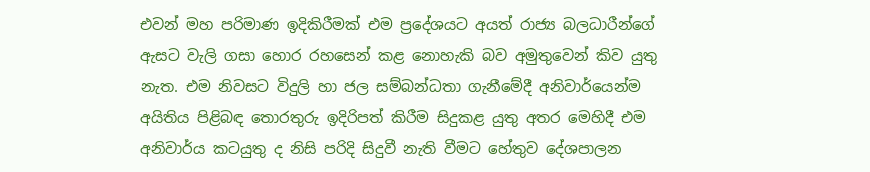එවන් මහ පරිමාණ ඉදිකිරීමක් එම ප්‍රදේශයට අයත් රාජ්‍ය බලධාරීන්ගේ ඇසට වැලි ගසා හොර රහසෙන් කළ නොහැකි බව අමුතුවෙන් කිව යුතු නැත. එම නිවසට විදුලි හා ජල සම්බන්ධතා ගැනීමේදී අනිවාර්යෙන්ම අයිතිය පිළිබඳ තොරතුරු ඉදිරිපත් කිරීම සිදුකළ යුතු අතර මෙහිදී එම අනිවාර්ය කටයුතු ද නිසි පරිදි සිදුවී නැති වීමට හේතුව දේශපාලන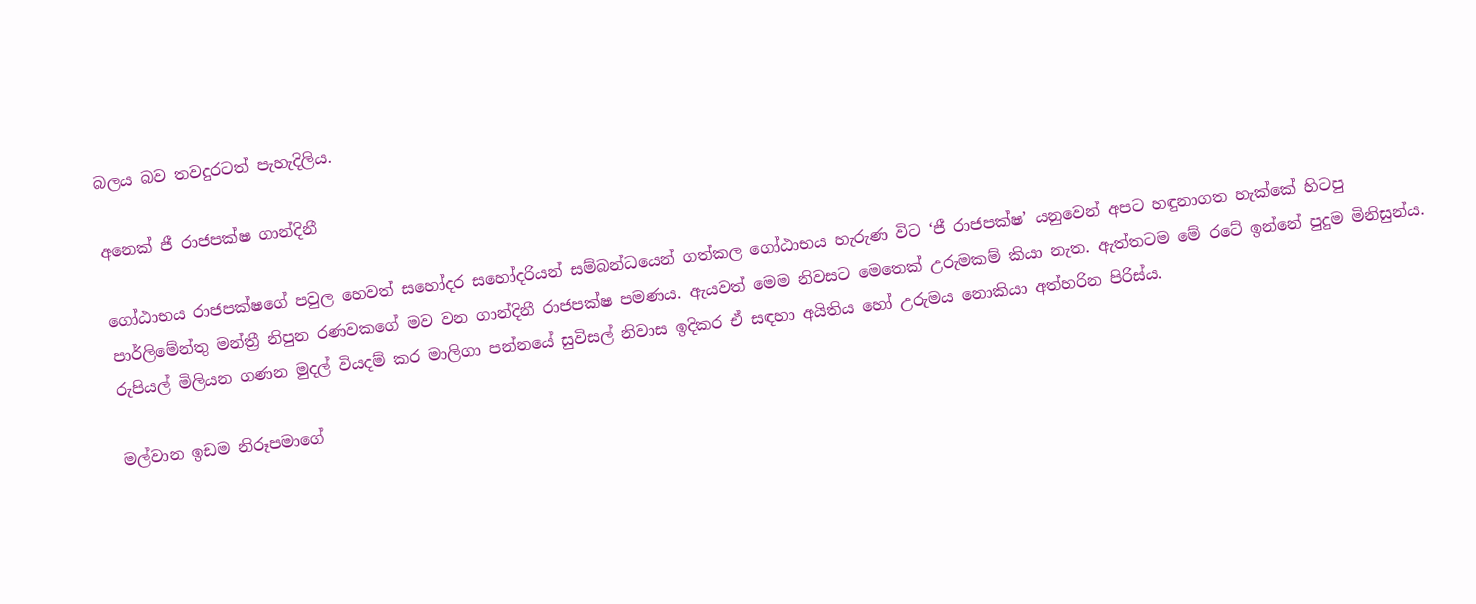බලය බව තවදුරටත් පැහැදිලිය.

අනෙක් ජී රාජපක්ෂ ගාන්දිනී

ගෝඨාභය රාජපක්ෂගේ පවුල හෙවත් සහෝදර සහෝදරියන් සම්බන්ධයෙන් ගත්කල ගෝඨාභය හැරුණ විට ‘ජී රාජපක්ෂ’ යනුවෙන් අපට හඳුනාගත හැක්කේ හිටපු පාර්ලිමේන්තු මන්ත්‍රී නිපුන රණවකගේ මව වන ගාන්දිනී රාජපක්ෂ පමණය. ඇයවත් මෙම නිවසට මෙතෙක් උරුමකම් කියා නැත. ඇත්තටම මේ රටේ ඉන්නේ පුදුම මිනිසුන්ය. රුපියල් මිලියන ගණන මුදල් වියදම් කර මාලිගා පන්නයේ සුවිසල් නිවාස ඉදිකර ඒ සඳහා අයිතිය හෝ උරුමය නොකියා අත්හරින පිරිස්ය.

මල්වාන ඉඩම නිරූපමාගේ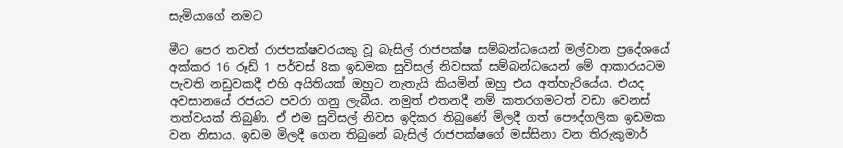සැමියාගේ නමට

මීට පෙර තවත් රාජපක්ෂවරයකු වූ බැසිල් රාජපක්ෂ සම්බන්ධයෙන් මල්වාන ප්‍රදේශයේ අක්කර 16 රූඩ් 1 පර්චස් 8ක ඉඩමක සුවිසල් නිවසක් සම්බන්ධයෙන් මේ ආකාරයටම පැවති නඩුවකදී එහි අයිතියක් ඔහුට නැතැයි කියමින් ඔහු එය අත්හැරියේය. එයද අවසානයේ රජයට පවරා ගනු ලැබීය. නමුත් එතනදී නම් කතරගමටත් වඩා වෙනස් තත්වයක් තිබුණි. ඒ එම සුවිසල් නිවස ඉදිකර තිබුණේ මිලදී ගත් පෞද්ගලික ඉඩමක වන නිසාය. ඉඩම මිලදී ගෙන තිබුනේ බැසිල් රාජපක්ෂගේ මස්සිනා වන තිරුකුමාර්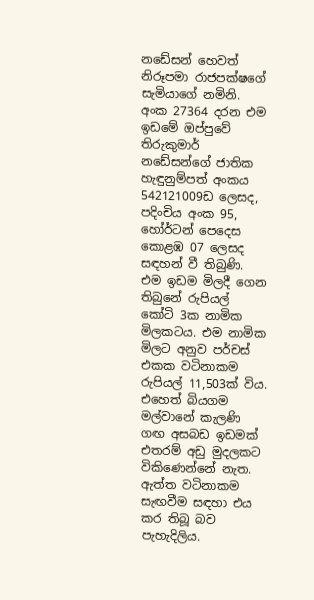නඩේසන් හෙවත් නිරූපමා රාජපක්ෂගේ සැමියාගේ නමිනි. අංක 27364 දරන එම ඉඩමේ ඔප්පුවේ තිරුකුමාර් නඩේසන්ගේ ජාතික හැඳුනුම්පත් අංකය 542121009ඩ ලෙසද, පදිංචිය අංක 95, හෝර්ටන් පෙදෙස කොළඹ 07 ලෙසද සඳහන් වී තිබුණි. එම ඉඩම මිලදී ගෙන තිබුනේ රුපියල් කෝටි 3ක නාමික මිලකටය. එම නාමික මිලට අනුව පර්චස් එකක වටිනාකම රුපියල් 11,503ක් විය. එහෙත් බියගම මල්වානේ කැලණි ගඟ අසබඩ ඉඩමක් එතරම් අඩු මුදලකට විකිණෙන්නේ නැත. ඇත්ත වටිනාකම සැඟවීම සඳහා එය කර තිබූ බව පැහැදිලිය.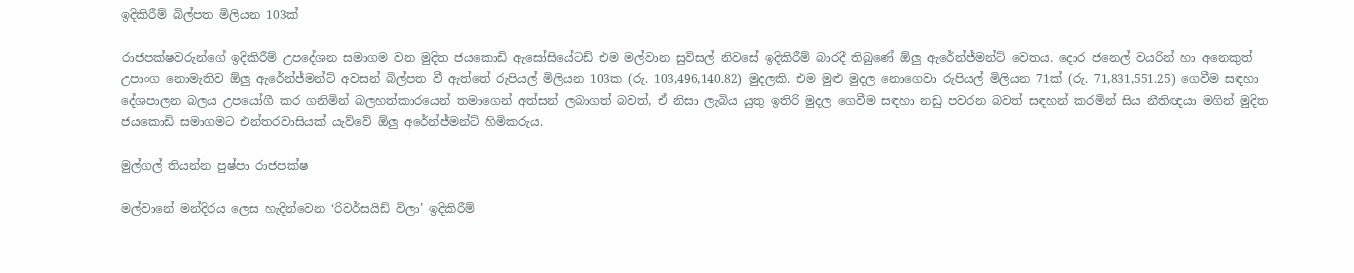ඉදිකිරීම් බිල්පත මිලියන 103ක්

රාජපක්ෂවරුන්ගේ ඉදිකිරීම් උපදේශන සමාගම වන මුදිත ජයකොඩි ඇසෝසියේටඩ් එම මල්වාන සුවිසල් නිවසේ ඉදිකිරීම් බාරදී තිබුණේ ඕලු ඇරේන්ජ්මන්ට් වෙතය. දොර ජනෙල් වයරින් හා අනෙකුත් උපාංග නොමැතිව ඕලු ඇරේන්ජ්මන්ට් අවසන් බිල්පත වී ඇත්තේ රුපියල් මිලියන 103ක (රු. 103,496,140.82) මුදලකි. එම මුළු මුදල නොගෙවා රුපියල් මිලියන 71ක් (රු. 71,831,551.25) ගෙවීම සඳහා දේශපාලන බලය උපයෝගී කර ගනිමින් බලහත්කාරයෙන් තමාගෙන් අත්සන් ලබාගත් බවත්, ඒ නිසා ලැබිය යුතු ඉතිරි මුදල ගෙවීම සඳහා නඩු පවරන බවත් සඳහන් කරමින් සිය නීතිඥයා මගින් මුදිත ජයකොඩි සමාගමට එන්තරවාසියක් යැව්වේ ඕලු අරේන්ජ්මන්ට් හිමිකරුය.

මුල්ගල් තියන්න පුෂ්පා රාජපක්ෂ

මල්වානේ මන්දිරය ලෙස හැදින්වෙන ‘රිවර්සයිඩ් විලා’ ඉදිකිරීම්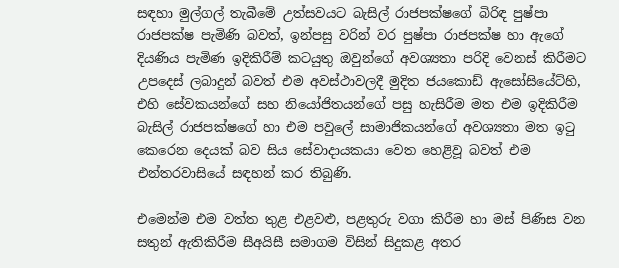සඳහා මුල්ගල් තැබීමේ උත්සවයට බැසිල් රාජපක්ෂගේ බිරිඳ පුෂ්පා රාජපක්ෂ පැමිණි බවත්, ඉන්පසු වරින් වර පුෂ්පා රාජපක්ෂ හා ඇගේ දියණිය පැමිණ ඉදිකිරීම් කටයුතු ඔවුන්ගේ අවශ්‍යතා පරිදි වෙනස් කිරීමට උපදෙස් ලබාදුන් බවත් එම අවස්ථාවලදී මුදිත ජයකොඩ් ඇසෝසියේට්හි, එහි සේවකයන්ගේ සහ නියෝජිතයන්ගේ පසු හැසිරීම මත එම ඉදිකිරීම බැසිල් රාජපක්ෂගේ හා එම පවුලේ සාමාජිකයන්ගේ අවශ්‍යතා මත ඉටු කෙරෙන දෙයක් බව සිය සේවාදායකයා වෙත හෙළිවූ බවත් එම එන්තරවාසියේ සඳහන් කර තිබුණි.

එමෙන්ම එම වත්ත තුළ එළවළු, පළතුරු වගා කිරීම හා මස් පිණිස වන සතුන් ඇතිකිරීම සීඅයිසී සමාගම විසින් සිදුකළ අතර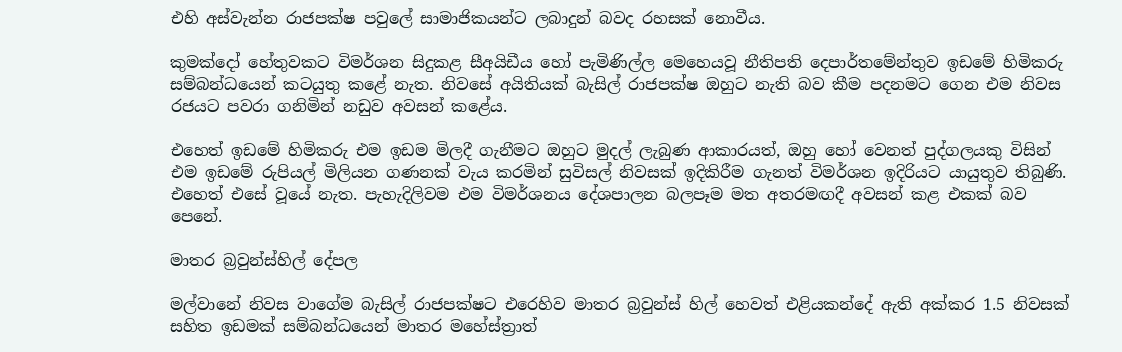එහි අස්වැන්න රාජපක්ෂ පවුලේ සාමාජිකයන්ට ලබාදුන් බවද රහසක් නොවීය.

කුමක්දෝ හේතුවකට විමර්ශන සිදුකළ සීඅයිඩීය හෝ පැමිණිල්ල මෙහෙයවූ නීතිපති දෙපාර්තමේන්තුව ඉඩමේ හිමිකරු සම්බන්ධයෙන් කටයුතු කළේ නැත. නිවසේ අයිතියක් බැසිල් රාජපක්ෂ ඔහුට නැති බව කීම පදනමට ගෙන එම නිවස රජයට පවරා ගනිමින් නඩුව අවසන් කළේය.

එහෙත් ඉඩමේ හිමිකරු එම ඉඩම මිලදී ගැනීමට ඔහුට මුදල් ලැබුණ ආකාරයත්, ඔහු හෝ වෙනත් පුද්ගලයකු විසින් එම ඉඩමේ රුපියල් මිලියන ගණනක් වැය කරමින් සුවිසල් නිවසක් ඉදිකිරීම ගැනත් විමර්ශන ඉදිරියට යායුතුව තිබුණි. එහෙත් එසේ වූයේ නැත. පැහැදිලිවම එම විමර්ශනය දේශපාලන බලපෑම මත අතරමඟදී අවසන් කළ එකක් බව පෙනේ.

මාතර බ්‍රවුන්ස්හිල් දේපල

මල්වානේ නිවස වාගේම බැසිල් රාජපක්ෂට එරෙහිව මාතර බ්‍රවුන්ස් හිල් හෙවත් එළියකන්දේ ඇති අක්කර 1.5 නිවසක් සහිත ඉඩමක් සම්බන්ධයෙන් මාතර මහේස්ත්‍රාත්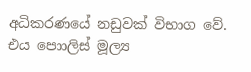අධිකරණයේ නඩුවක් විභාග වේ. එය පොාලිස් මූල්‍ය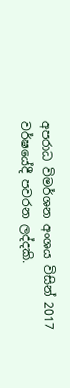අපරාධ විමර්ශන අංශය විසින් 2017 වර්ෂයේදී පවරන ලද්දකි.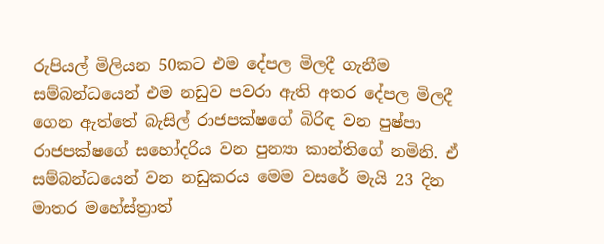රුපියල් මිලියන 50කට එම දේපල මිලදී ගැනීම සම්බන්ධයෙන් එම නඩුව පවරා ඇති අතර දේපල මිලදී ගෙන ඇත්තේ බැසිල් රාජපක්ෂගේ බිරිඳ වන පුෂ්පා රාජපක්ෂගේ සහෝදරිය වන පුන්‍යා කාන්තිගේ නමිනි. ඒ සම්බන්ධයෙන් වන නඩුකරය මෙම වසරේ මැයි 23 දින මාතර මහේස්ත්‍රාත්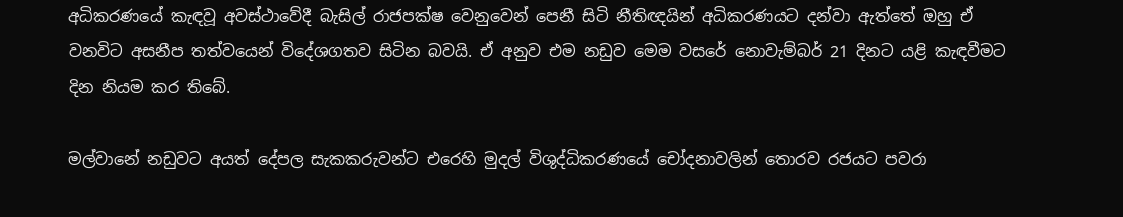අධිකරණයේ කැඳවූ අවස්ථාවේදී බැසිල් රාජපක්ෂ වෙනුවෙන් පෙනී සිටි නීතිඥයින් අධිකරණයට දන්වා ඇත්තේ ඔහු ඒ වනවිට අසනීප තත්වයෙන් විදේශගතව සිටින බවයි. ඒ අනුව එම නඩුව මෙම වසරේ නොවැම්බර් 21 දිනට යළි කැඳවීමට දින නියම කර තිබේ.

මල්වානේ නඩුවට අයත් දේපල සැකකරුවන්ට එරෙහි මුදල් විශුද්ධිකරණයේ චෝදනාවලින් තොරව රජයට පවරා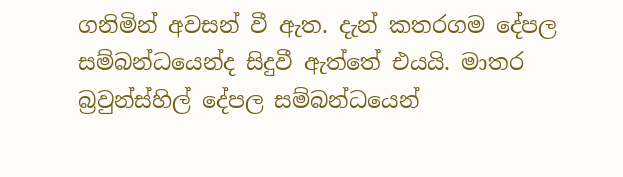ගනිමින් අවසන් වී ඇත. දැන් කතරගම දේපල සම්බන්ධයෙන්ද සිදුවී ඇත්තේ එයයි. මාතර බ්‍රවුන්ස්හිල් දේපල සම්බන්ධයෙන්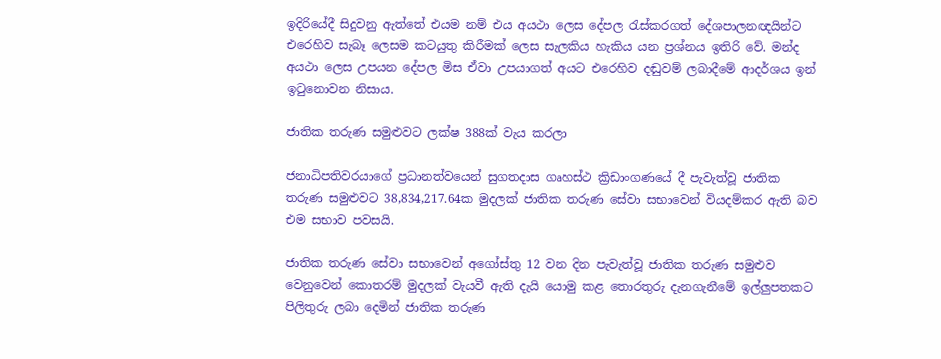ඉදිරියේදී සිදුවනු ඇත්තේ එයම නම් එය අයථා ලෙස දේපල රැස්කරගත් දේශපාලනඥයින්ට එරෙහිව සැබෑ ලෙසම කටයුතු කිරීමක් ලෙස සැලකිය හැකිය යන ප්‍රශ්නය ඉතිරි වේ. මන්ද අයථා ලෙස උපයන දේපල මිස ඒවා උපයාගත් අයට එරෙහිව දඬුවම් ලබාදීමේ ආදර්ශය ඉන් ඉටුනොවන නිසාය.

ජාතික තරුණ සමුළුවට ලක්ෂ 388ක් වැය කරලා

ජනාධිපතිවරයාගේ ප්‍රධානත්වයෙන් සුගතදාස ගෘහස්ථ ක්‍රිඩාංගණයේ දී පැවැත්වූ ජාතික තරුණ සමුළුවට 38,834,217.64ක මුදලක් ජාතික තරුණ සේවා සභාවෙන් වියදම්කර ඇති බව එම සභාව පවසයි.

ජාතික තරුණ සේවා සභාවෙන් අගෝස්තු 12 වන දින පැවැත්වූ ජාතික තරුණ සමුළුව වෙනුවෙන් කොතරම් මුදලක් වැයවී ඇති දැයි යොමු කළ තොරතුරු දැනගැනීමේ ඉල්ලුපතකට පිලිතුරු ලබා දෙමින් ජාතික තරුණ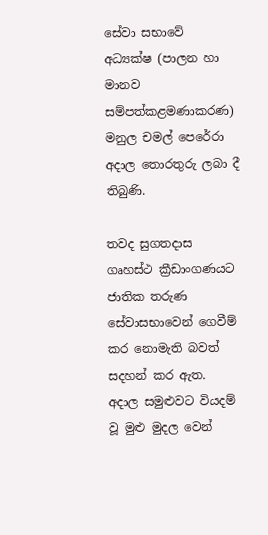සේවා සභාවේ  අධ්‍යක්ෂ (පාලන හා මානව සම්පත්කළමණාකරණ) මනුල චමල් පෙරේරා අදාල තොරතුරු ලබා දී තිබුණි.

තවද සුගතදාස ගෘහස්ථ ක්‍රීඩාංගණයට ජාතික තරුණ සේවාසභාවෙන් ගෙවීම් කර නොමැති බවත් සදහන් කර ඇත.  අදාල සමුළුවට වියදම් වූ මුළු මුදල වෙන්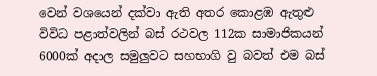වෙන් වශයෙන් දක්වා ඇති අතර කොළඹ ඇතුළු විවිධ පළාත්වලින් බස් රථවල 112ක සාමාජිකයන් 6000ක් අදාල සමුලුවට සහභාගි වු බවත් එම බස්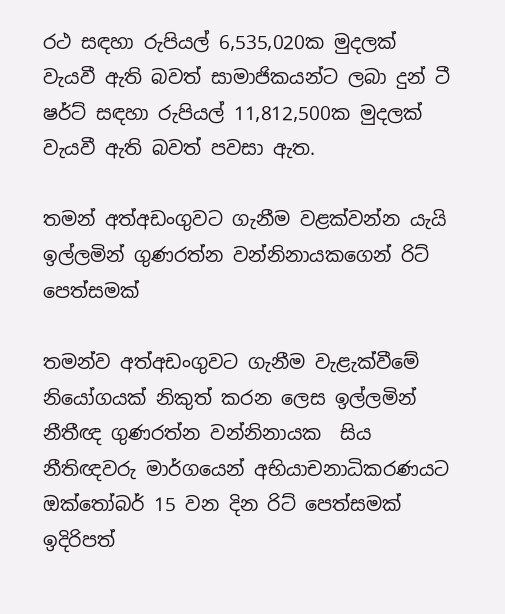රථ සඳහා රුපියල් 6,535,020ක මුදලක් වැයවී ඇති බවත් සාමාජිකයන්ට ලබා දුන් ටී ෂර්ට් සඳහා රුපියල් 11,812,500ක මුදලක් වැයවී ඇති බවත් පවසා ඇත.

තමන් අත්අඩංගුවට ගැනීම වළක්වන්න යැයි ඉල්ලමින් ගුණරත්න වන්නිනායකගෙන් රිට් පෙත්සමක්

තමන්ව අත්අඩංගුවට ගැනීම වැළැක්වීමේ නියෝගයක් නිකුත් කරන ලෙස ඉල්ලමින් නීතීඥ ගුණරත්න වන්නිනායක  සිය නීතිඥවරු මාර්ගයෙන් අභියාචනාධිකරණයට ඔක්තෝබර් 15 වන දින රිට් පෙත්සමක් ඉදිරිපත්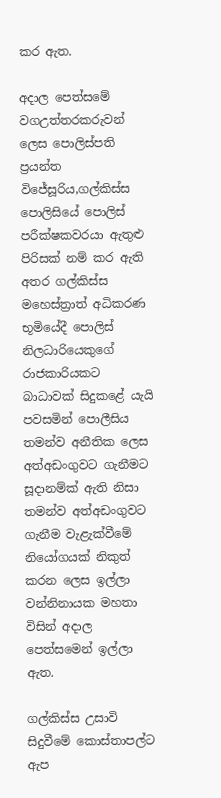කර ඇත.

අදාල පෙත්සමේ වගඋත්තරකරුවන් ලෙස පොලිස්පති ප්‍රයන්ත විජේසූරිය,ගල්කිස්ස පොලිසියේ පොලිස් පරීක්ෂකවරයා ඇතුළු පිරිසක් නම් කර ඇති අතර ගල්කිස්ස මහෙස්ත්‍රාත් අධිකරණ භූමියේදී පොලිස් නිලධාරියෙකුගේ රාජකාරියකට බාධාවක් සිදුකළේ යැයි පවසමින් පොලීසිය තමන්ව අනීතික ලෙස අත්අඩංගුවට ගැනීමට සූදානම්ක් ඇති නිසා තමන්ව අත්අඩංගුවට ගැනීම වැළැක්වීමේ නියෝගයක් නිකුත් කරන ලෙස ඉල්ලා  වන්නිනායක මහතා විසින් අදාල පෙත්සමෙන් ඉල්ලා ඇත.

ගල්කිස්ස උසාවි සිදුවීමේ කොස්තාපල්ට ඇප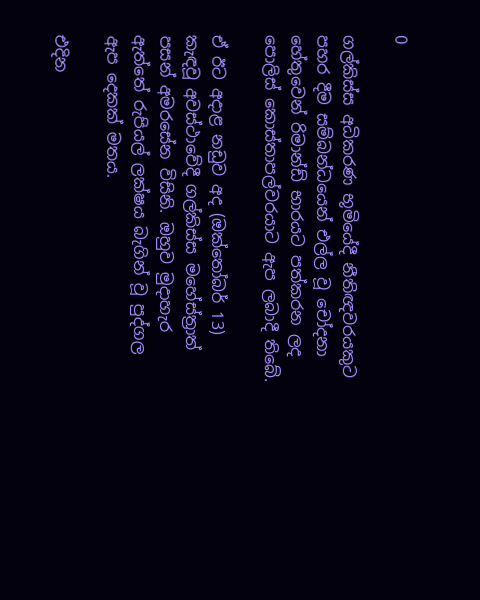0

ගල්කිස්ස අධිකරණ භූමියේදී නීතිඥවරයකුට පහර දීම සම්බන්ධයෙන් එල්ල වූ චෝදනා හේතුවෙන් රිමාන්ඩ් භාරයට පත්කරන ලද පොලිස් කොස්තාපල්වරයාට ඇප ලබාදී තිබේ.

ඒ ඊට අදාළ නඩුව අද (ඔක්තෝබර් 13) කැඳවූ අවස්ථාවේදී ගල්කිස්ස මහේස්ත්‍රාත් පසන් අමරසේන විසිනි. ඔහුව මුදාහැර ඇත්තේ රුපියල් ලක්ෂය බැගින් වූ පුද්ගල ඇප දෙකක් මතය.

එදින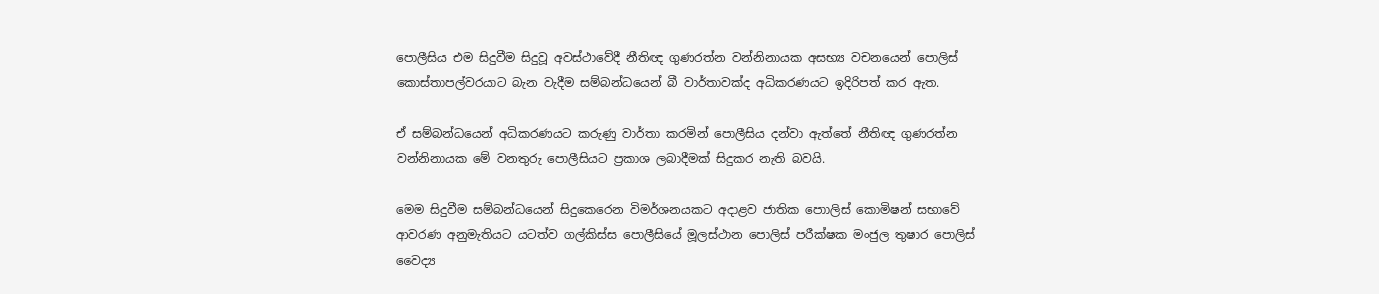පොලීසිය එම සිදුවීම සිදුවූ අවස්ථාවේදී නීතිඥ ගුණරත්න වන්නිනායක අසභ්‍ය වචනයෙන් පොලිස් කොස්තාපල්වරයාට බැන වැදීම සම්බන්ධයෙන් බී වාර්තාවක්ද අධිකරණයට ඉදිරිපත් කර ඇත.

ඒ සම්බන්ධයෙන් අධිකරණයට කරුණු වාර්තා කරමින් පොලීසිය දන්වා ඇත්තේ නීතිඥ ගුණරත්න වන්නිනායක මේ වනතුරු පොලීසියට ප්‍රකාශ ලබාදීමක් සිදුකර නැති බවයි.

මෙම සිදුවීම සම්බන්ධයෙන් සිදුකෙරෙන විමර්ශනයකට අදාළව ජාතික පොාලිස් කොමිෂන් සභාවේ ආවරණ අනුමැතියට යටත්ව ගල්කිස්ස පොලීසියේ මූලස්ථාන පොලිස් පරීක්ෂක මංජුල තුෂාර පොලිස් වෛද්‍ය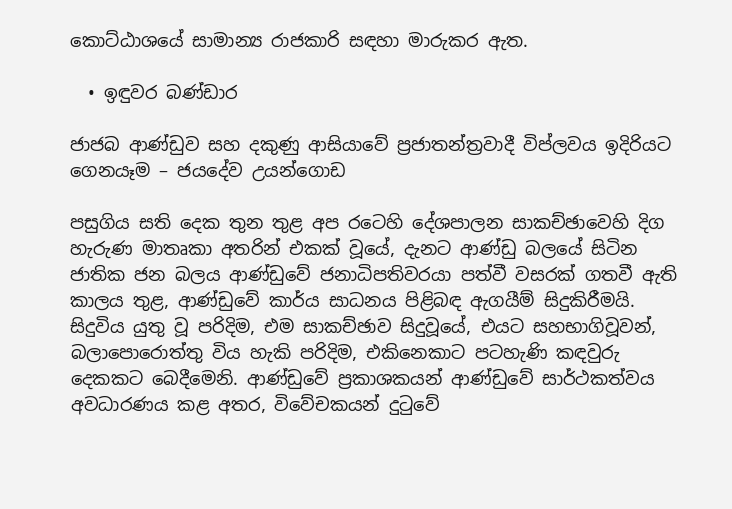කොට්ඨාශයේ සාමාන්‍ය රාජකාරි සඳහා මාරුකර ඇත.

  • ඉඳුවර බණ්ඩාර

ජාජබ ආණ්ඩුව සහ දකුණු ආසියාවේ ප්‍රජාතන්ත්‍රවාදී විප්ලවය ඉදිරියට ගෙනයෑම – ජයදේව උයන්ගොඩ

පසුගිය සති දෙක තුන තුළ අප රටෙහි දේශපාලන සාකච්ඡාවෙහි දිග හැරුණ මාතෘකා අතරින් එකක් වූයේ, දැනට ආණ්ඩු බලයේ සිටින ජාතික ජන බලය ආණ්ඩුවේ ජනාධිපතිවරයා පත්වී වසරක් ගතවී ඇති කාලය තුළ, ආණ්ඩුවේ කාර්ය සාධනය පිළිබඳ ඇගයීම් සිදුකිරීමයි. සිදුවිය යුතු වූ පරිදිම, එම සාකච්ඡාව සිදුවූයේ, එයට සහභාගිවූවන්, බලාපොරොත්තු විය හැකි පරිදිම, එකිනෙකාට පටහැණි කඳවුරු දෙකකට බෙදීමෙනි. ආණ්ඩුවේ ප්‍රකාශකයන් ආණ්ඩුවේ සාර්ථකත්වය අවධාරණය කළ අතර, විවේචකයන් දුටුවේ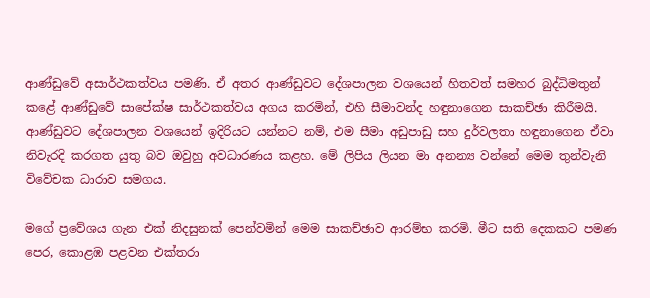ආණ්ඩුවේ අසාර්ථකත්වය පමණි. ඒ අතර ආණ්ඩුවට දේශපාලන වශයෙන් හිතවත් සමහර බුද්ධිමතුන් කළේ ආණ්ඩුවේ සාපේක්ෂ සාර්ථකත්වය අගය කරමින්, එහි සීමාවන්ද හඳුනාගෙන සාකච්ඡා කිරීමයි. ආණ්ඩුවට දේශපාලන වශයෙන් ඉදිරියට යන්නට නම්, එම සීමා අඩුපාඩු සහ දුර්වලතා හඳුනාගෙන ඒවා නිවැරදි කරගත යුතු බව ඔවුහු අවධාරණය කළහ. මේ ලිපිය ලියන මා අනන්‍ය වන්නේ මෙම තුන්වැනි විවේචක ධාරාව සමගය.

මගේ ප්‍රවේශය ගැන එක් නිදසුනක් පෙන්වමින් මෙම සාකච්ඡාව ආරම්භ කරමි. මීට සති දෙකකට පමණ පෙර, කොළඹ පළවන එක්තරා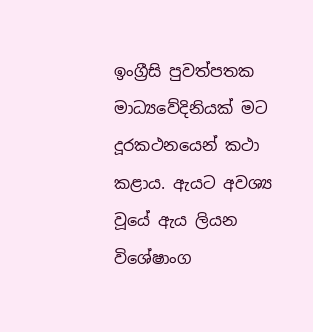ඉංග්‍රීසි පුවත්පතක මාධ්‍යවේදිනියක් මට දූරකථනයෙන් කථා කළාය. ඇයට අවශ්‍ය වූයේ ඇය ලියන විශේෂාංග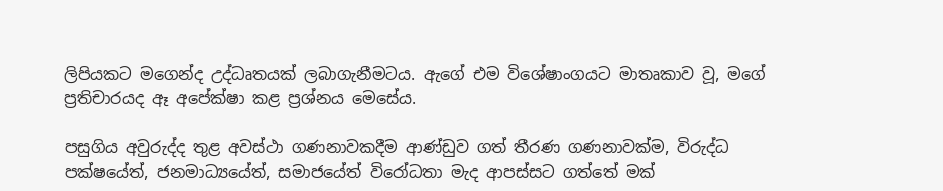ලිපියකට මගෙන්ද උද්ධෘතයක් ලබාගැනීමටය. ඇගේ එම විශේෂාංගයට මාතෘකාව වූ, මගේ ප්‍රතිචාරයද ඈ අපේක්ෂා කළ ප්‍රශ්නය මෙසේය.

පසුගිය අවුරුද්ද තුළ අවස්ථා ගණනාවකදීම ආණ්ඩුව ගත් තීරණ ගණනාවක්ම, විරුද්ධ පක්ෂයේත්, ජනමාධ්‍යයේත්, සමාජයේත් විරෝධතා මැද ආපස්සට ගත්තේ මක්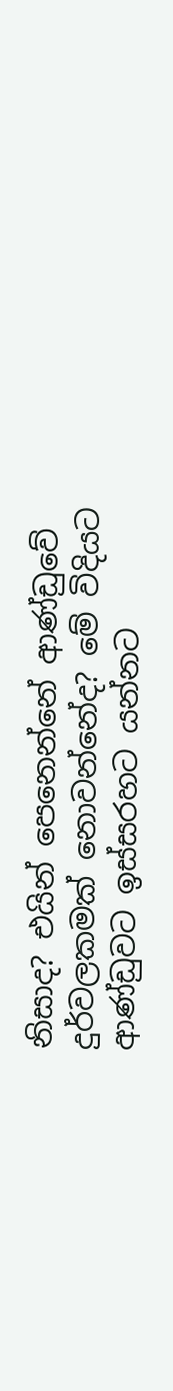නිසාද? එයින් පෙනෙන්නේ ආණ්ඩුවේ දුර්වලකමක් නොවන්නේද? මේ විදියට ආණ්ඩුවට ඉස්සරහට යන්නට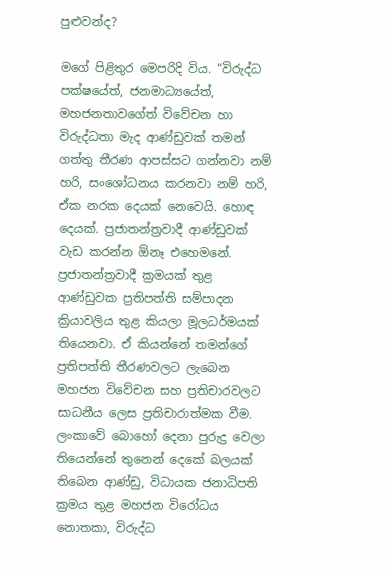පුළුවන්ද?

මගේ පිළිතුර මෙපරිදි විය. “විරුද්ධ පක්ෂයේත්, ජනමාධ්‍යයේත්, මහජනතාවගේත් විවේචන හා විරුද්ධතා මැද ආණ්ඩුවක් තමන් ගත්තු තීරණ ආපස්සට ගන්නවා නම් හරි, සංශෝධනය කරනවා නම් හරි, ඒක නරක දෙයක් නෙවෙයි. හොඳ දෙයක්. ප්‍රජාතන්ත්‍රවාදී ආණ්ඩුවක් වැඩ කරන්න ඕනෑ එහෙමනේ. ප්‍රජාතන්ත්‍රවාදී ක්‍රමයක් තුළ ආණ්ඩුවක ප්‍රතිපත්ති සම්පාදන ක්‍රියාවලිය තුළ කියලා මූලධර්මයක් තියෙනවා. ඒ කියන්නේ තමන්ගේ ප්‍රතිපත්ති තීරණවලට ලැබෙන මහජන විවේචන සහ ප්‍රතිචාරවලට සාධනීය ලෙස ප්‍රතිචාරාත්මක වීම. ලංකාවේ බොහෝ දෙනා පුරුදු වෙලා තියෙන්නේ තුනෙන් දෙකේ බලයක් තිබෙන ආණ්ඩු, විධායක ජනාධිපති ක්‍රමය තුළ මහජන විරෝධය නොතකා, විරුද්ධ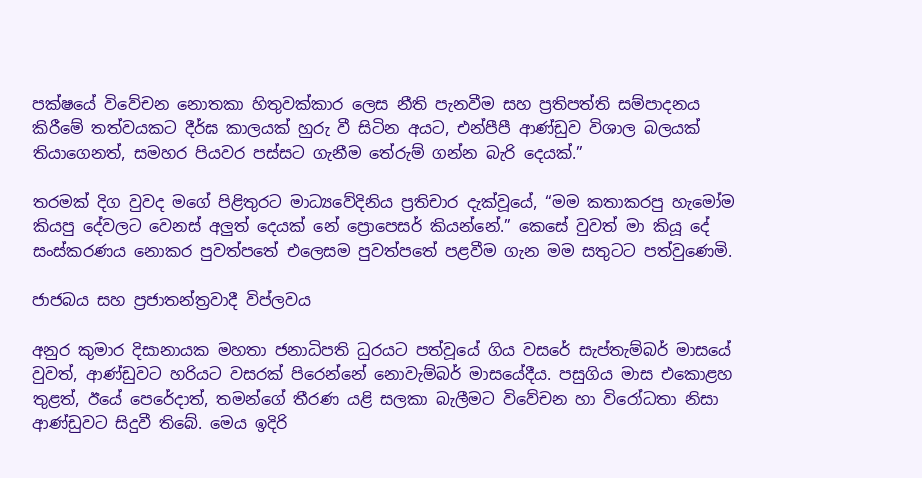පක්ෂයේ විවේචන නොතකා හිතුවක්කාර ලෙස නීති පැනවීම සහ ප්‍රතිපත්ති සම්පාදනය කිරීමේ තත්වයකට දීර්ඝ කාලයක් හුරු වී සිටින අයට, එන්පීපී ආණ්ඩුව විශාල බලයක් තියාගෙනත්, සමහර පියවර පස්සට ගැනීම තේරුම් ගන්න බැරි දෙයක්.”

තරමක් දිග වුවද මගේ පිළිතුරට මාධ්‍යවේදිනිය ප්‍රතිචාර දැක්වූයේ, “මම කතාකරපු හැමෝම කියපු දේවලට වෙනස් අලුත් දෙයක් නේ ප්‍රොපෙසර් කියන්නේ.” කෙසේ වුවත් මා කියූ දේ සංස්කරණය නොකර පුවත්පතේ එලෙසම පුවත්පතේ පළවීම ගැන මම සතුටට පත්වුණෙමි.

ජාජබය සහ ප්‍රජාතන්ත්‍රවාදී විප්ලවය

අනුර කුමාර දිසානායක මහතා ජනාධිපති ධුරයට පත්වූයේ ගිය වසරේ සැප්තැම්බර් මාසයේ වුවත්, ආණ්ඩුවට හරියට වසරක් පිරෙන්නේ නොවැම්බර් මාසයේදීය. පසුගිය මාස එකොළහ තුළත්, ඊයේ පෙරේදාත්, තමන්ගේ තීරණ යළි සලකා බැලීමට විවේචන හා විරෝධතා නිසා ආණ්ඩුවට සිදුවී තිබේ. මෙය ඉදිරි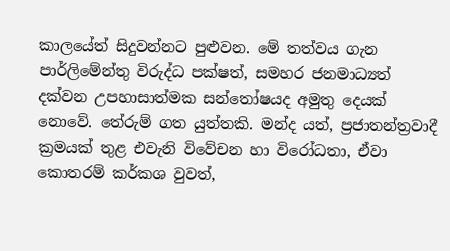කාලයේත් සිදුවන්නට පුළුවන. මේ තත්වය ගැන පාර්ලිමේන්තු විරුද්ධ පක්ෂත්, සමහර ජනමාධ්‍යත් දක්වන උපහාසාත්මක සන්තෝෂයද අමුතු දෙයක් නොවේ. තේරුම් ගත යුත්තකි. මන්ද යත්, ප්‍රජාතන්ත්‍රවාදී ක්‍රමයක් තුළ එවැනි විවේචන හා විරෝධතා, ඒවා කොතරම් කර්කශ වුවත්,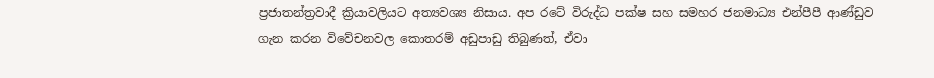ප්‍රජාතන්ත්‍රවාදී ක්‍රියාවලියට අත්‍යවශ්‍ය නිසාය. අප රටේ විරුද්ධ පක්ෂ සහ සමහර ජනමාධ්‍ය එන්පීපී ආණ්ඩුව ගැන කරන විවේචනවල කොතරම් අඩුපාඩු තිබුණත්, ඒවා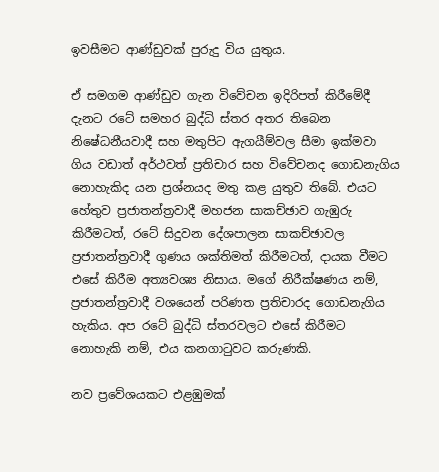ඉවසීමට ආණ්ඩුවක් පුරුදු විය යුතුය.

ඒ සමගම ආණ්ඩුව ගැන විවේචන ඉදිරිපත් කිරීමේදී දැනට රටේ සමහර බුද්ධි ස්තර අතර තිබෙන නිෂේධනීයවාදී සහ මතුපිට ඇගයීම්වල සීමා ඉක්මවා ගිය වඩාත් අර්ථවත් ප්‍රතිචාර සහ විවේචනද ගොඩනැගිය නොහැකිද යන ප්‍රශ්නයද මතු කළ යුතුව තිබේ. එයට හේතුව ප්‍රජාතන්ත්‍රවාදී මහජන සාකච්ඡාව ගැඹුරු කිරීමටත්, රටේ සිදුවන දේශපාලන සාකච්ඡාවල ප්‍රජාතන්ත්‍රවාදී ගුණය ශක්තිමත් කිරීමටත්, දායක වීමට එසේ කිරීම අත්‍යවශ්‍ය නිසාය. මගේ නිරීක්ෂණය නම්, ප්‍රජාතන්ත්‍රවාදී වශයෙන් පරිණත ප්‍රතිචාරද ගොඩනැගිය හැකිය. අප රටේ බුද්ධි ස්තරවලට එසේ කිරීමට නොහැකි නම්, එය කනගාටුවට කරුණකි.

නව ප්‍රවේශයකට එළඹුමක්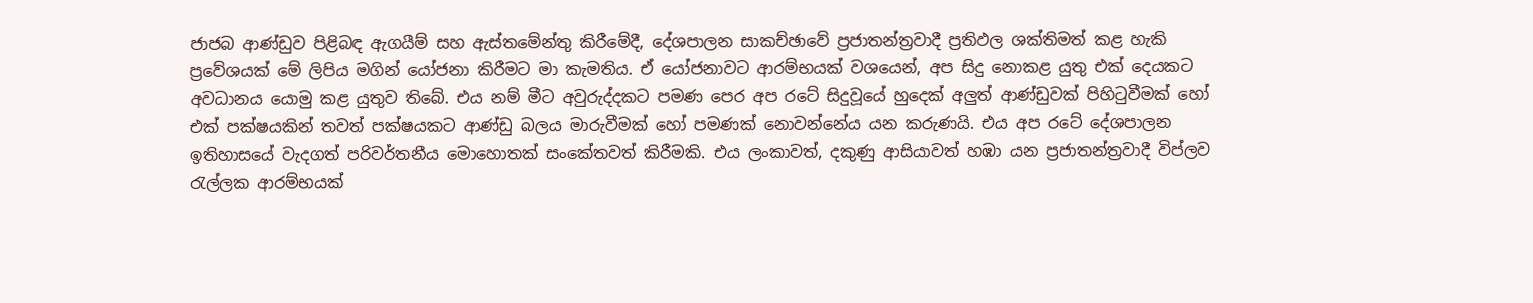ජාජබ ආණ්ඩුව පිළිබඳ ඇගයීම් සහ ඇස්තමේන්තු කිරීමේදී, දේශපාලන සාකච්ඡාවේ ප්‍රජාතන්ත්‍රවාදී ප්‍රතිඵල ශක්තිමත් කළ හැකි ප්‍රවේශයක් මේ ලිපිය මගින් යෝජනා කිරීමට මා කැමතිය. ඒ යෝජනාවට ආරම්භයක් වශයෙන්, අප සිදු නොකළ යුතු එක් දෙයකට අවධානය යොමු කළ යුතුව තිබේ. එය නම් මීට අවුරුද්දකට පමණ පෙර අප රටේ සිදුවූයේ හුදෙක් අලුත් ආණ්ඩුවක් පිහිටුවීමක් හෝ එක් පක්ෂයකින් තවත් පක්ෂයකට ආණ්ඩු බලය මාරුවීමක් හෝ පමණක් නොවන්නේය යන කරුණයි. එය අප රටේ දේශපාලන ඉතිහාසයේ වැදගත් පරිවර්තනීය මොහොතක් සංකේතවත් කිරීමකි. එය ලංකාවත්, දකුණු ආසියාවත් හඹා යන ප්‍රජාතන්ත්‍රවාදී විප්ලව රැල්ලක ආරම්භයක්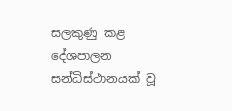සලකුණු කළ දේශපාලන සන්ධිස්ථානයක් වූ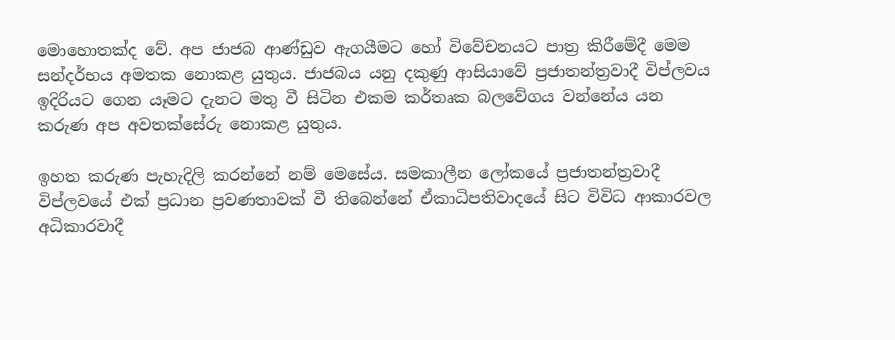මොහොතක්ද වේ. අප ජාජබ ආණ්ඩුව ඇගයීමට හෝ විවේචනයට පාත්‍ර කිරීමේදී මෙම සන්දර්භය අමතක නොකළ යුතුය. ජාජබය යනු දකුණු ආසියාවේ ප්‍රජාතන්ත්‍රවාදී විප්ලවය ඉදිරියට ගෙන යෑමට දැනට මතු වී සිටින එකම කර්තෘක බලවේගය වන්නේය යන කරුණ අප අවතක්සේරු නොකළ යුතුය.

ඉහත කරුණ පැහැදිලි කරන්නේ නම් මෙසේය. සමකාලීන ලෝකයේ ප්‍රජාතන්ත්‍රවාදී විප්ලවයේ එක් ප්‍රධාන ප්‍රවණතාවක් වී තිබෙන්නේ ඒකාධිපතිවාදයේ සිට විවිධ ආකාරවල අධිකාරවාදී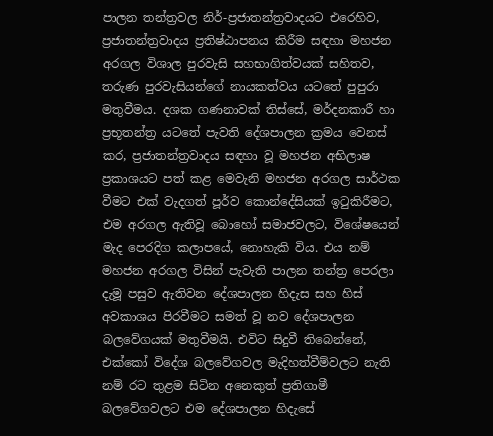පාලන තන්ත්‍රවල නිර්-ප්‍රජාතන්ත්‍රවාදයට එරෙහිව, ප්‍රජාතන්ත්‍රවාදය ප්‍රතිෂ්ඨාපනය කිරීම සඳහා මහජන අරගල විශාල පුරවැසි සහභාගිත්වයක් සහිතව, තරුණ පුරවැසියන්ගේ නායකත්වය යටතේ පුපුරා මතුවීමය. දශක ගණනාවක් තිස්සේ, මර්දනකාරී හා ප්‍රභූතන්ත්‍ර යටතේ පැවති දේශපාලන ක්‍රමය වෙනස් කර, ප්‍රජාතන්ත්‍රවාදය සඳහා වූ මහජන අභිලාෂ ප්‍රකාශයට පත් කළ මෙවැනි මහජන අරගල සාර්ථක වීමට එක් වැදගත් පූර්ව කොන්දේසියක් ඉටුකිරීමට, එම අරගල ඇතිවූ බොහෝ සමාජවලට, විශේෂයෙන් මැද පෙරදිග කලාපයේ, නොහැකි විය. එය නම් මහජන අරගල විසින් පැවැති පාලන තන්ත්‍ර පෙරලා දැමූ පසුව ඇතිවන දේශපාලන හිදැස සහ හිස් අවකාශය පිරවීමට සමත් වූ නව දේශපාලන බලවේගයක් මතුවීමයි. එවිට සිදුවී තිබෙන්නේ, එක්කෝ විදේශ බලවේගවල මැදිහත්වීම්වලට නැති නම් රට තුළම සිටින අනෙකුත් ප්‍රතිගාමී බලවේගවලට එම දේශපාලන හිදැසේ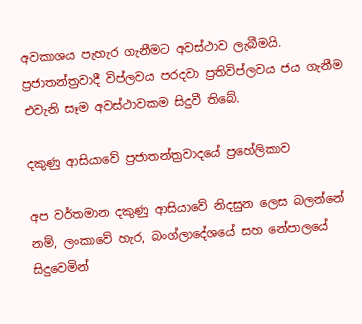අවකාශය පැහැර ගැනීමට අවස්ථාව ලැබීමයි. ප්‍රජාතන්ත්‍රවාදී විප්ලවය පරදවා ප්‍රතිවිප්ලවය ජය ගැනීම එවැනි සෑම අවස්ථාවකම සිදුවී තිබේ.

දකුණු ආසියාවේ ප්‍රජාතන්ත්‍රවාදයේ ප්‍රහේලිකාව

අප වර්තමාන දකුණු ආසියාවේ නිදසුන ලෙස බලන්නේ නම්, ලංකාවේ හැර, බංග්ලාදේශයේ සහ නේපාලයේ සිදුවෙමින්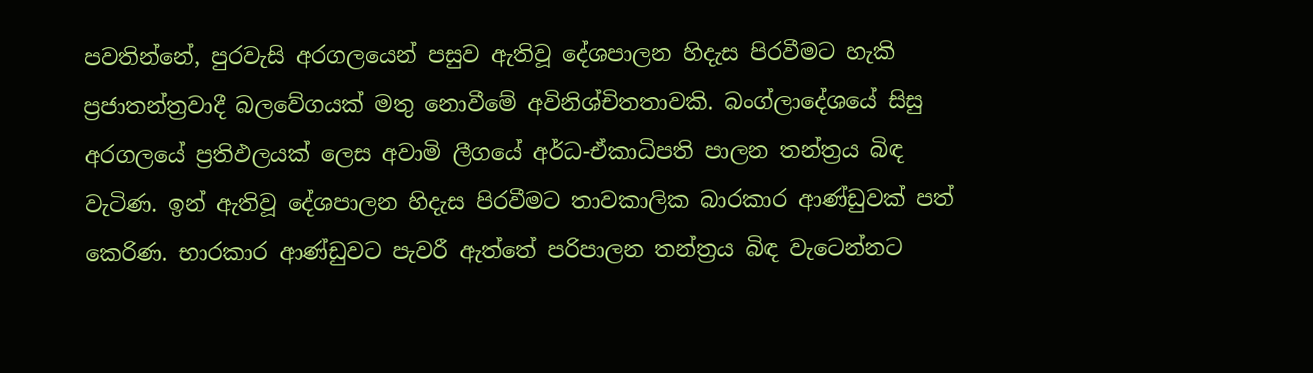පවතින්නේ, පුරවැසි අරගලයෙන් පසුව ඇතිවූ දේශපාලන හිදැස පිරවීමට හැකි ප්‍රජාතන්ත්‍රවාදී බලවේගයක් මතු නොවීමේ අවිනිශ්චිතතාවකි. බංග්ලාදේශයේ සිසු අරගලයේ ප්‍රතිඵලයක් ලෙස අවාමි ලීගයේ අර්ධ-ඒකාධිපති පාලන තන්ත්‍රය බිඳ වැටිණ. ඉන් ඇතිවූ දේශපාලන හිදැස පිරවීමට තාවකාලික බාරකාර ආණ්ඩුවක් පත් කෙරිණ. භාරකාර ආණ්ඩුවට පැවරී ඇත්තේ පරිපාලන තන්ත්‍රය බිඳ වැටෙන්නට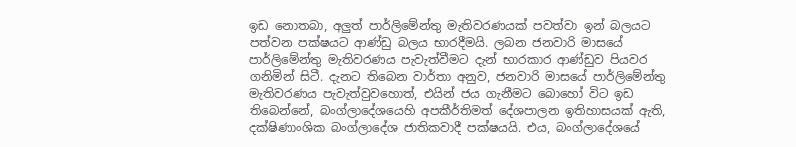ඉඩ නොතබා, අලුත් පාර්ලිමේන්තු මැතිවරණයක් පවත්වා ඉන් බලයට පත්වන පක්ෂයට ආණ්ඩු බලය භාරදීමයි. ලබන ජනවාරි මාසයේ පාර්ලිමේන්තු මැතිවරණය පැවැත්වීමට දැන් භාරකාර ආණ්ඩුව පියවර ගනිමින් සිටී. දැනට තිබෙන වාර්තා අනුව, ජනවාරි මාසයේ පාර්ලිමේන්තු මැතිවරණය පැවැත්වුවහොත්, එයින් ජය ගැනීමට බොහෝ විට ඉඩ තිබෙන්නේ, බංග්ලාදේශයෙහි අපකීර්තිමත් දේශපාලන ඉතිහාසයක් ඇති, දක්ෂිණාංශික බංග්ලාදේශ ජාතිකවාදී පක්ෂයයි. එය, බංග්ලාදේශයේ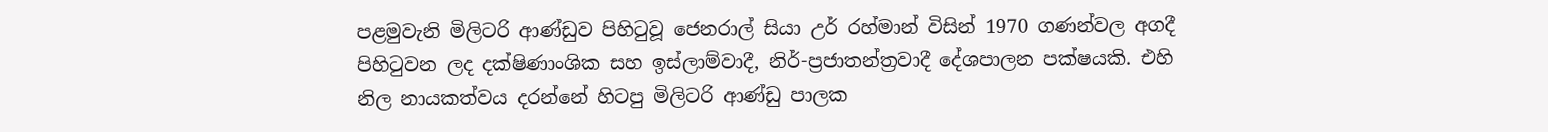පළමුවැනි මිලිටරි ආණ්ඩුව පිහිටුවූ ජෙනරාල් සියා උර් රහ්මාන් විසින් 1970 ගණන්වල අගදී පිහිටුවන ලද දක්ෂිණාංශික සහ ඉස්ලාම්වාදී, නිර්-ප්‍රජාතන්ත්‍රවාදී දේශපාලන පක්ෂයකි. එහි නිල නායකත්වය දරන්නේ හිටපු මිලිටරි ආණ්ඩු පාලක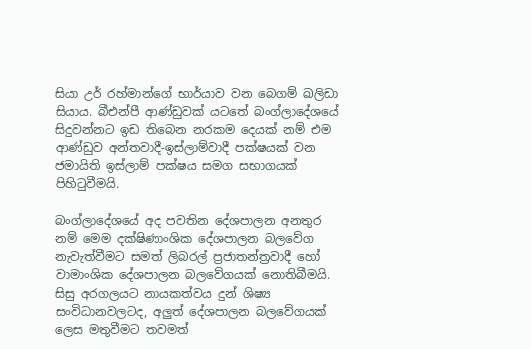සියා උර් රහ්මාන්ගේ භාර්යාව වන බෙගම් ඛලිඩා සියාය. බීඑන්පී ආණ්ඩුවක් යටතේ බංග්ලාදේශයේ සිදුවන්නට ඉඩ තිබෙන නරකම දෙයක් නම් එම ආණ්ඩුව අන්තවාදී-ඉස්ලාම්වාදී පක්ෂයක් වන ජමායිති ඉස්ලාම් පක්ෂය සමග සභාගයක් පිහිටුවීමයි.

බංග්ලාදේශයේ අද පවතින දේශපාලන අනතුර නම් මෙම දක්ෂිණාංශික දේශපාලන බලවේග නැවැත්වීමට සමත් ලිබරල් ප්‍රජාතන්ත්‍රවාදී හෝ වාමාංශික දේශපාලන බලවේගයක් නොතිබීමයි. සිසු අරගලයට නායකත්වය දුන් ශිෂ්‍ය සංවිධානවලටද, අලුත් දේශපාලන බලවේගයක් ලෙස මතුවීමට තවමත්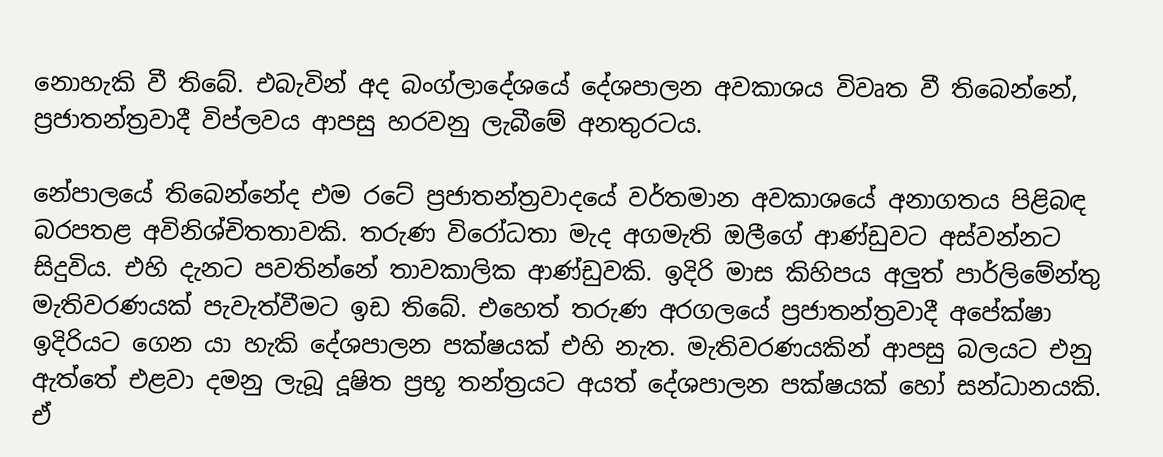නොහැකි වී තිබේ. එබැවින් අද බංග්ලාදේශයේ දේශපාලන අවකාශය විවෘත වී තිබෙන්නේ, ප්‍රජාතන්ත්‍රවාදී විප්ලවය ආපසු හරවනු ලැබීමේ අනතුරටය.

නේපාලයේ තිබෙන්නේද එම රටේ ප්‍රජාතන්ත්‍රවාදයේ වර්තමාන අවකාශයේ අනාගතය පිළිබඳ බරපතළ අවිනිශ්චිතතාවකි. තරුණ විරෝධතා මැද අගමැති ඔලීගේ ආණ්ඩුවට අස්වන්නට සිදුවිය. එහි දැනට පවතින්නේ තාවකාලික ආණ්ඩුවකි. ඉදිරි මාස කිහිපය අලුත් පාර්ලිමේන්තු මැතිවරණයක් පැවැත්වීමට ඉඩ තිබේ. එහෙත් තරුණ අරගලයේ ප්‍රජාතන්ත්‍රවාදී අපේක්ෂා ඉදිරියට ගෙන යා හැකි දේශපාලන පක්ෂයක් එහි නැත. මැතිවරණයකින් ආපසු බලයට එනු ඇත්තේ එළවා දමනු ලැබූ දූෂිත ප්‍රභූ තන්ත්‍රයට අයත් දේශපාලන පක්ෂයක් හෝ සන්ධානයකි. ඒ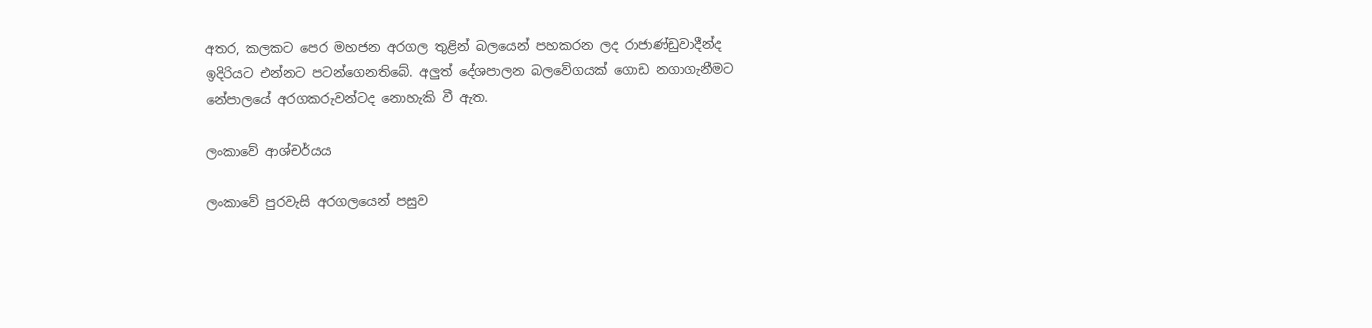අතර, කලකට පෙර මහජන අරගල තුළින් බලයෙන් පහකරන ලද රාජාණ්ඩුවාදීන්ද ඉදිරියට එන්නට පටන්ගෙනතිබේ. අලුත් දේශපාලන බලවේගයක් ගොඩ නගාගැනීමට නේපාලයේ අරගකරුවන්ටද නොහැකි වී ඇත.

ලංකාවේ ආශ්චර්යය

ලංකාවේ පුරවැසි අරගලයෙන් පසුව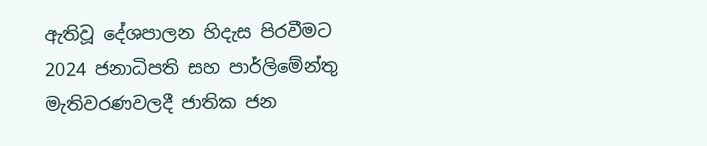ඇතිවූ දේශපාලන හිදැස පිරවීමට 2024 ජනාධිපති සහ පාර්ලිමේන්තු මැතිවරණවලදී ජාතික ජන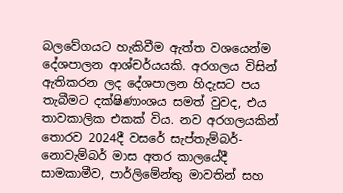බලවේගයට හැකිවීම ඇත්ත වශයෙන්ම දේශපාලන ආශ්චර්යයකි. අරගලය විසින් ඇතිකරන ලද දේශපාලන හිදැසට පය තැබීමට දක්ෂිණාංශය සමත් වුවද, එය තාවකාලික එකක් විය. නව අරගලයකින් තොරව 2024දී වසරේ සැප්තැම්බර්-නොවැම්බර් මාස අතර කාලයේදී සාමකාමීව, පාර්ලිමේන්තු මාවතින් සහ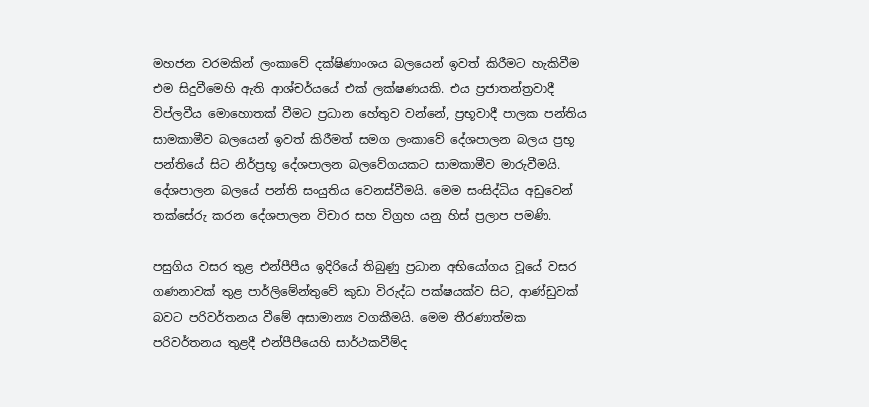මහජන වරමකින් ලංකාවේ දක්ෂිණාංශය බලයෙන් ඉවත් කිරීමට හැකිවීම එම සිදුවීමෙහි ඇති ආශ්චර්යයේ එක් ලක්ෂණයකි. එය ප්‍රජාතන්ත්‍රවාදී විප්ලවීය මොහොතක් වීමට ප්‍රධාන හේතුව වන්නේ, ප්‍රභූවාදී පාලක පන්තිය සාමකාමීව බලයෙන් ඉවත් කිරීමත් සමග ලංකාවේ දේශපාලන බලය ප්‍රභූ පන්තියේ සිට නිර්ප්‍රභූ දේශපාලන බලවේගයකට සාමකාමීව මාරුවීමයි. දේශපාලන බලයේ පන්ති සංයුතිය වෙනස්වීමයි. මෙම සංසිද්ධිය අඩුවෙන් තක්සේරු කරන දේශපාලන විචාර සහ විග්‍රහ යනු හිස් ප්‍රලාප පමණි.

පසුගිය වසර තුළ එන්පීපීය ඉදිරියේ තිබුණු ප්‍රධාන අභියෝගය වූයේ වසර ගණනාවක් තුළ පාර්ලිමේන්තුවේ කුඩා විරුද්ධ පක්ෂයක්ව සිට, ආණ්ඩුවක් බවට පරිවර්තනය වීමේ අසාමාන්‍ය වගකීමයි. මෙම තීරණාත්මක පරිවර්තනය තුළදී එන්පීපීයෙහි සාර්ථකවීම්ද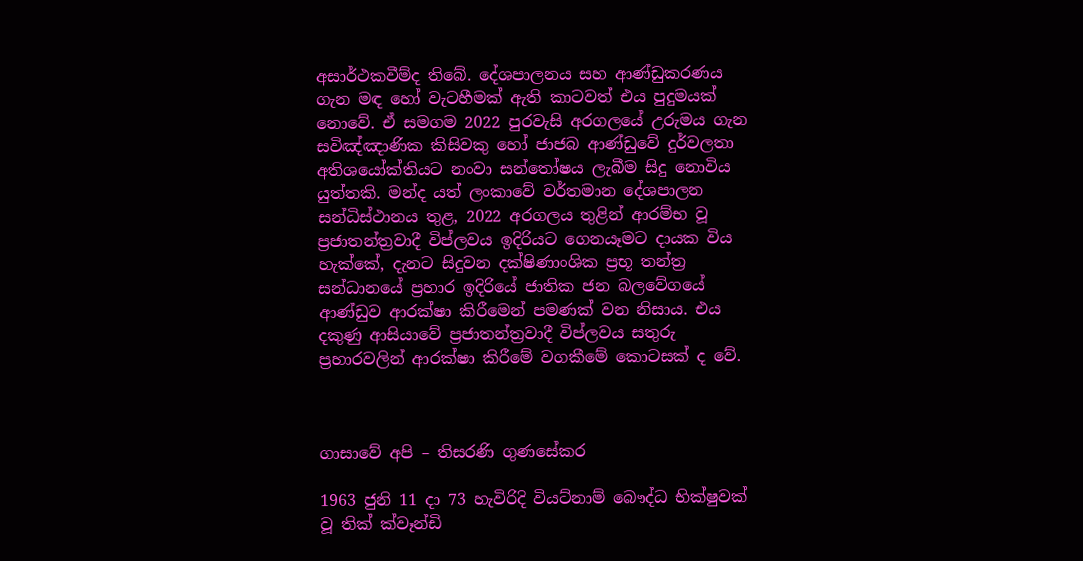අසාර්ථකවීම්ද තිබේ. දේශපාලනය සහ ආණ්ඩුකරණය ගැන මඳ හෝ වැටහීමක් ඇති කාටවත් එය පුදුමයක් නොවේ. ඒ සමගම 2022 පුරවැසි අරගලයේ උරුමය ගැන සවිඤ්ඤාණික කිසිවකු හෝ ජාජබ ආණ්ඩුවේ දුර්වලතා අතිශයෝක්තියට නංවා සන්තෝෂය ලැබීම සිදු නොවිය යුත්තකි. මන්ද යත් ලංකාවේ වර්තමාන දේශපාලන සන්ධිස්ථානය තුළ, 2022 අරගලය තුළින් ආරම්භ වූ ප්‍රජාතන්ත්‍රවාදී විප්ලවය ඉදිරියට ගෙනයෑමට දායක විය හැක්කේ, දැනට සිදුවන දක්ෂිණාංශික ප්‍රභූ තන්ත්‍ර සන්ධානයේ ප්‍රහාර ඉදිරියේ ජාතික ජන බලවේගයේ ආණ්ඩුව ආරක්ෂා කිරීමෙන් පමණක් වන නිසාය. එය දකුණු ආසියාවේ ප්‍රජාතන්ත්‍රවාදී විප්ලවය සතුරු ප්‍රහාරවලින් ආරක්ෂා කිරීමේ වගකීමේ කොටසක් ද වේ.



ගාසාවේ අපි – තිසරණි ගුණසේකර

1963 ජුනි 11 දා 73 හැවිරිදි වියට්නාම් බෞද්ධ භික්ෂුවක් වූ තික් ක්වෑන්ඩි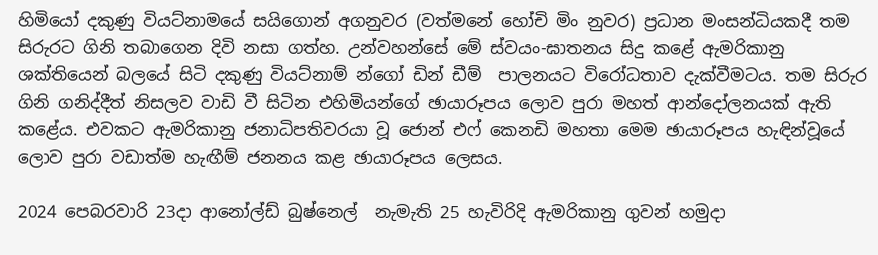හිමියෝ දකුණු වියට්නාමයේ සයිගොන් අගනුවර (වත්මනේ හෝචි මිං නුවර) ප්‍රධාන මංසන්ධියකදී තම සිරුරට ගිනි තබාගෙන දිවි නසා ගත්හ. උන්වහන්සේ මේ ස්වයං-ඝාතනය සිදු කළේ ඇමරිකානු ශක්තියෙන් බලයේ සිටි දකුණු වියට්නාම් න්ගෝ ඩින් ඩීම්  පාලනයට විරෝධතාව දැක්වීමටය. තම සිරුර ගිනි ගනිද්දීත් නිසලව වාඩි වී සිටින එහිමියන්ගේ ඡායාරූපය ලොව පුරා මහත් ආන්දෝලනයක් ඇති කළේය. එවකට ඇමරිකානු ජනාධිපතිවරයා වූ ජොන් එෆ් කෙනඩි මහතා මෙම ඡායාරූපය හැඳින්වූයේ ලොව පුරා වඩාත්ම හැඟීම් ජනනය කළ ඡායාරූපය ලෙසය.

2024 පෙබරවාරි 23දා ආනෝල්ඩ් බුෂ්නෙල්  නැමැති 25 හැවිරිදි ඇමරිකානු ගුවන් හමුදා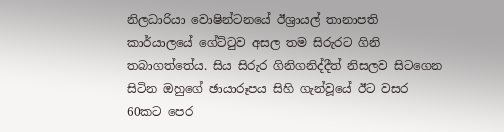නිලධාරියා වොෂින්ටනයේ ඊශ්‍රායල් තානාපති කාර්යාලයේ ගේට්ටුව අසල තම සිරුරට ගිනි තබාගත්තේය. සිය සිරුර ගිනිගනිද්දීත් නිසලව සිටගෙන සිටින ඔහුගේ ඡායාරූපය සිහි ගැන්වූයේ ඊට වසර 60කට පෙර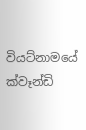වියට්නාමයේ ක්වෑන්ඩි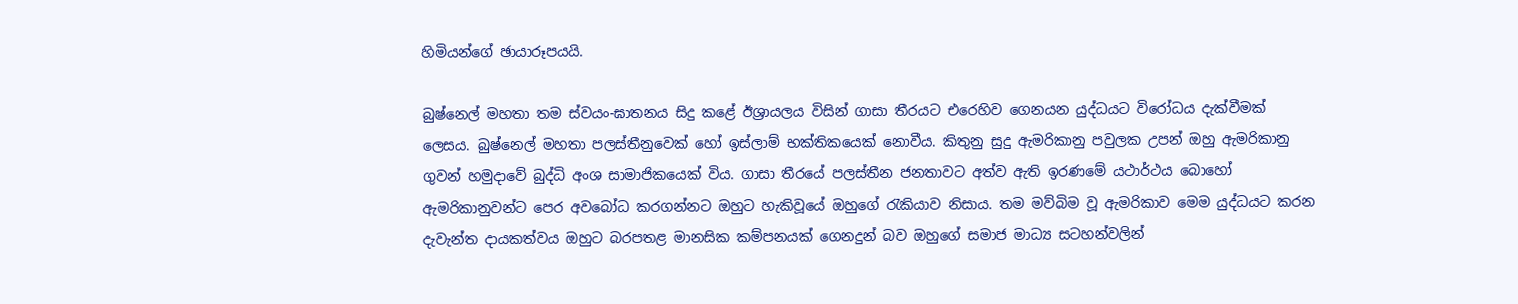හිමියන්ගේ ඡායාරූපයයි.

බුෂ්නෙල් මහතා තම ස්වයං-ඝාතනය සිදු කළේ ඊශ්‍රායලය විසින් ගාසා තීරයට එරෙහිව ගෙනයන යුද්ධයට විරෝධය දැක්වීමක් ලෙසය. බුෂ්නෙල් මහතා පලස්තීනුවෙක් හෝ ඉස්ලාම් භක්තිකයෙක් නොවීය. කිතුනු සුදු ඇමරිකානු පවුලක උපන් ඔහු ඇමරිකානු ගුවන් හමුදාවේ බුද්ධි අංශ සාමාජිකයෙක් විය. ගාසා තීරයේ පලස්තීන ජනතාවට අත්ව ඇති ඉරණමේ යථාර්ථය බොහෝ ඇමරිකානුවන්ට පෙර අවබෝධ කරගන්නට ඔහුට හැකිවූයේ ඔහුගේ රැකියාව නිසාය. තම මව්බිම වූ ඇමරිකාව මෙම යුද්ධයට කරන දැවැන්ත දායකත්වය ඔහුට බරපතළ මානසික කම්පනයක් ගෙනදුන් බව ඔහුගේ සමාජ මාධ්‍ය සටහන්වලින්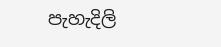පැහැදිලි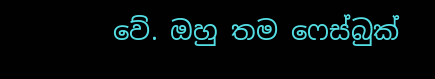වේ. ඔහු තම ෆෙස්බුක්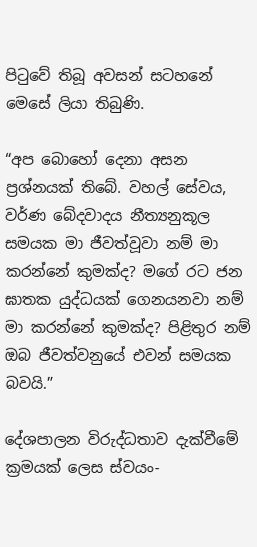පිටුවේ තිබූ අවසන් සටහනේ මෙසේ ලියා තිබුණි.

“අප බොහෝ දෙනා අසන ප්‍රශ්නයක් තිබේ. වහල් සේවය, වර්ණ බේදවාදය නීත්‍යනුකූල සමයක මා ජීවත්වූවා නම් මා කරන්නේ කුමක්ද? මගේ රට ජන ඝාතක යුද්ධයක් ගෙනයනවා නම් මා කරන්නේ කුමක්ද? පිළිතුර නම් ඔබ ජීවත්වනුයේ එවන් සමයක බවයි.”

දේශපාලන විරුද්ධතාව දැක්වීමේ ක්‍රමයක් ලෙස ස්වයං-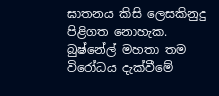ඝාතනය කිසි ලෙසකිනුදු පිළිගත නොහැක. බුෂ්නේල් මහතා තම විරෝධය දැක්වීමේ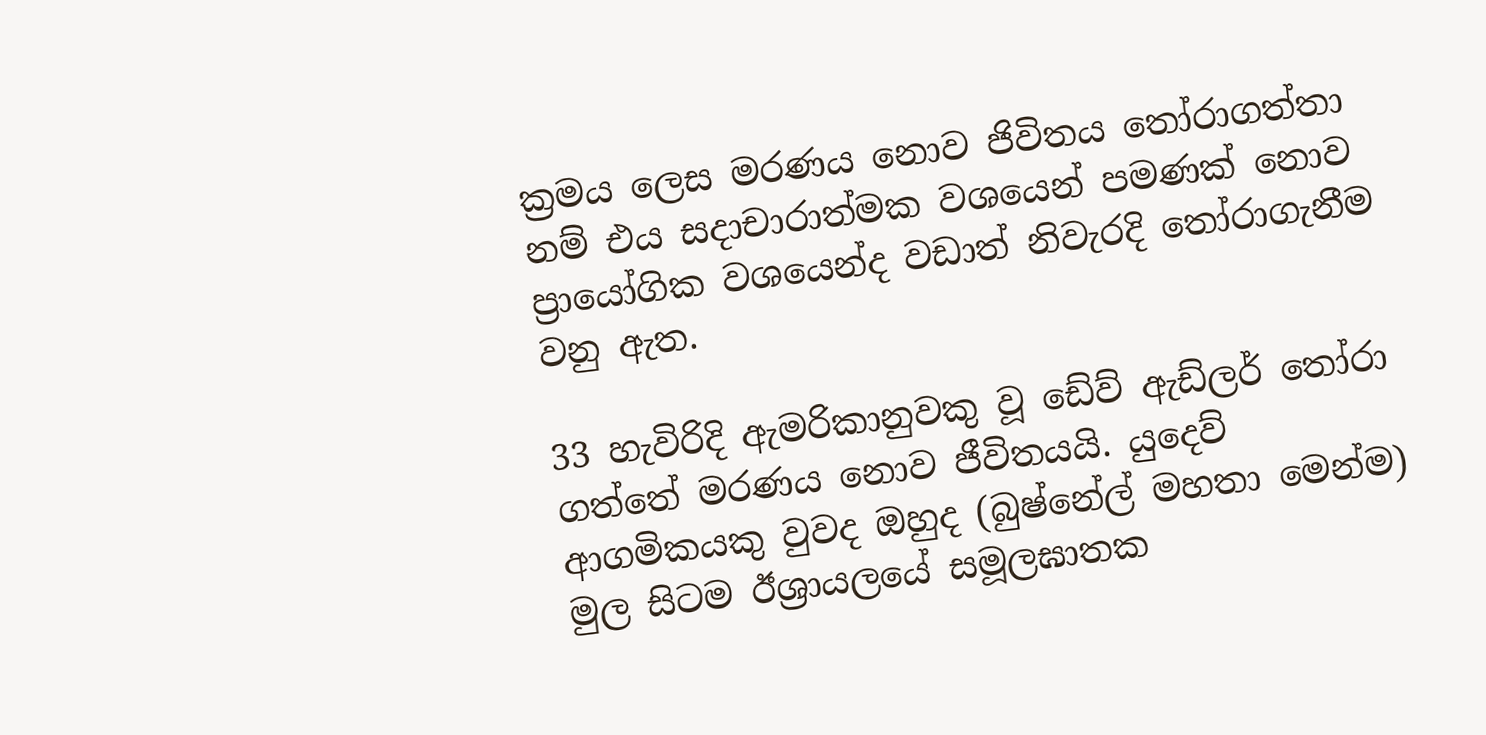ක්‍රමය ලෙස මරණය නොව ජිවිතය තෝරාගත්තා නම් එය සදාචාරාත්මක වශයෙන් පමණක් නොව ප්‍රායෝගික වශයෙන්ද වඩාත් නිවැරදි තෝරාගැනීම වනු ඇත.

33 හැවිරිදි ඇමරිකානුවකු වූ ඩේව් ඇඩ්ලර් තෝරා ගත්තේ මරණය නොව ජීවිතයයි. යුදෙව් ආගමිකයකු වුවද ඔහුද (බුෂ්නේල් මහතා මෙන්ම) මුල සිටම ඊශ්‍රායලයේ සමූලඝාතක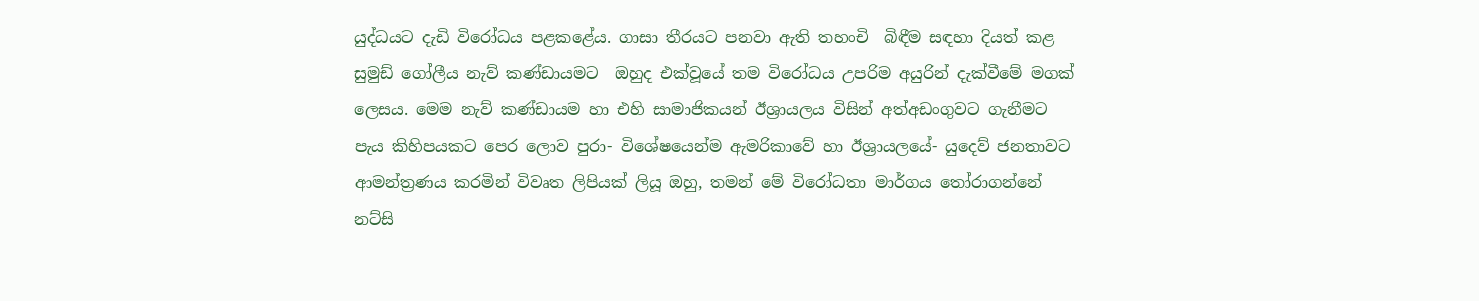යුද්ධයට දැඩි විරෝධය පළකළේය. ගාසා තීරයට පනවා ඇති තහංචි  බිඳීම සඳහා දියත් කළ සුමුඩ් ගෝලීය නැව් කණ්ඩායමට  ඔහුද එක්වූයේ තම විරෝධය උපරිම අයුරින් දැක්වීමේ මගක් ලෙසය. මෙම නැව් කණ්ඩායම හා එහි සාමාජිකයන් ඊශ්‍රායලය විසින් අත්අඩංගුවට ගැනීමට පැය කිහිපයකට පෙර ලොව පුරා- විශේෂයෙන්ම ඇමරිකාවේ හා ඊශ්‍රායලයේ- යුදෙව් ජනතාවට ආමන්ත්‍රණය කරමින් විවෘත ලිපියක් ලියූ ඔහු, තමන් මේ විරෝධතා මාර්ගය තෝරාගන්නේ නට්සි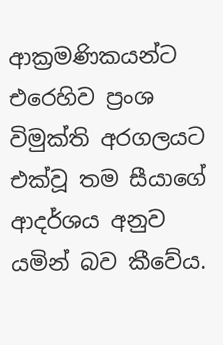ආක්‍රමණිකයන්ට එරෙහිව ප්‍රංශ විමුක්ති අරගලයට එක්වූ තම සීයාගේ ආදර්ශය අනුව යමින් බව කීවේය.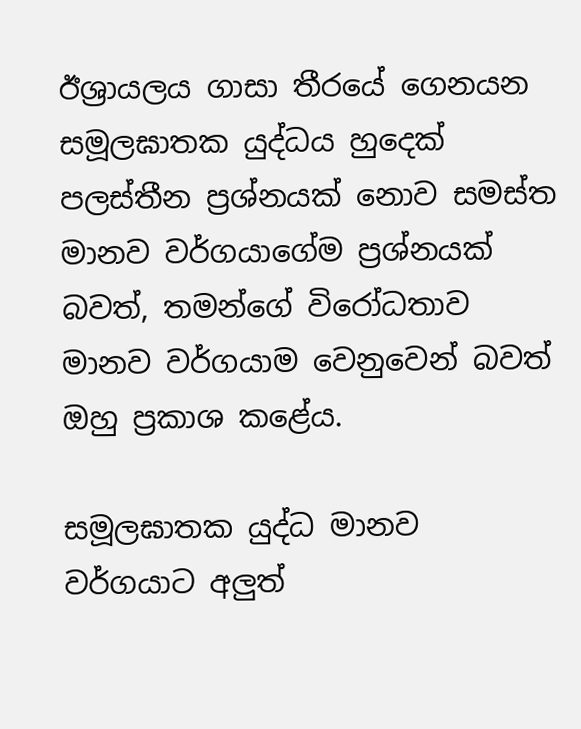ඊශ්‍රායලය ගාසා තීරයේ ගෙනයන සමූලඝාතක යුද්ධය හුදෙක් පලස්තීන ප්‍රශ්නයක් නොව සමස්ත මානව වර්ගයාගේම ප්‍රශ්නයක් බවත්, තමන්ගේ විරෝධතාව මානව වර්ගයාම වෙනුවෙන් බවත් ඔහු ප්‍රකාශ කළේය.

සමූලඝාතක යුද්ධ මානව වර්ගයාට අලුත්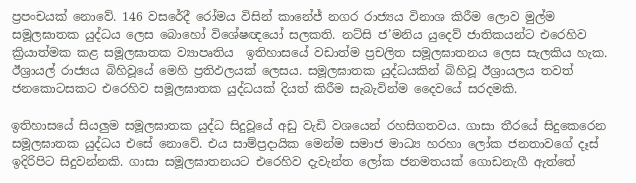ප්‍රපංචයක් නොවේ. 146 වසරේදී රෝමය විසින් කානේජ් නගර රාජ්‍යය විනාශ කිරීම ලොව මුල්ම සමූලඝාතක යුද්ධය ලෙස බොහෝ විශේෂඥයෝ සලකති. නට්සි ජ’මනිය යුදෙව් ජාතිකයන්ට එරෙහිව ක්‍රියාත්මක කළ සමූලඝාතක ව්‍යාපෘතිය  ඉතිහාසයේ වඩාත්ම ප්‍රචලිත සමූලඝාතනය ලෙස සැලකිය හැක. ඊශ්‍රායල් රාජ්‍යය බිහිවූයේ මෙහි ප්‍රතිඵලයක් ලෙසය. සමූලඝාතක යුද්ධයකින් බිහිවූ ඊශ්‍රායලය තවත් ජනකොටසකට එරෙහිව සමූලඝාතක යුද්ධයක් දියත් කිරීම සැබැවින්ම දෛවයේ සරදමකි.

ඉතිහාසයේ සියලුම සමූලඝාතක යුද්ධ සිදුවූයේ අඩු වැඩි වශයෙන් රහසිගතවය. ගාසා තීරයේ සිදුකෙරෙන සමූලඝාතක යුද්ධය එසේ නොවේ. එය සාම්ප්‍රදායික මෙන්ම සමාජ මාධ්‍ය හරහා ලෝක ජනතාවගේ දෑස් ඉදිරිපිට සිදුවන්නකි. ගාසා සමූලඝාතනයට එරෙහිව දැවැන්ත ලෝක ජනමතයක් ගොඩනැගී ඇත්තේ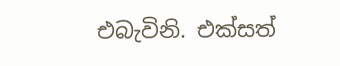එබැවිනි. එක්සත්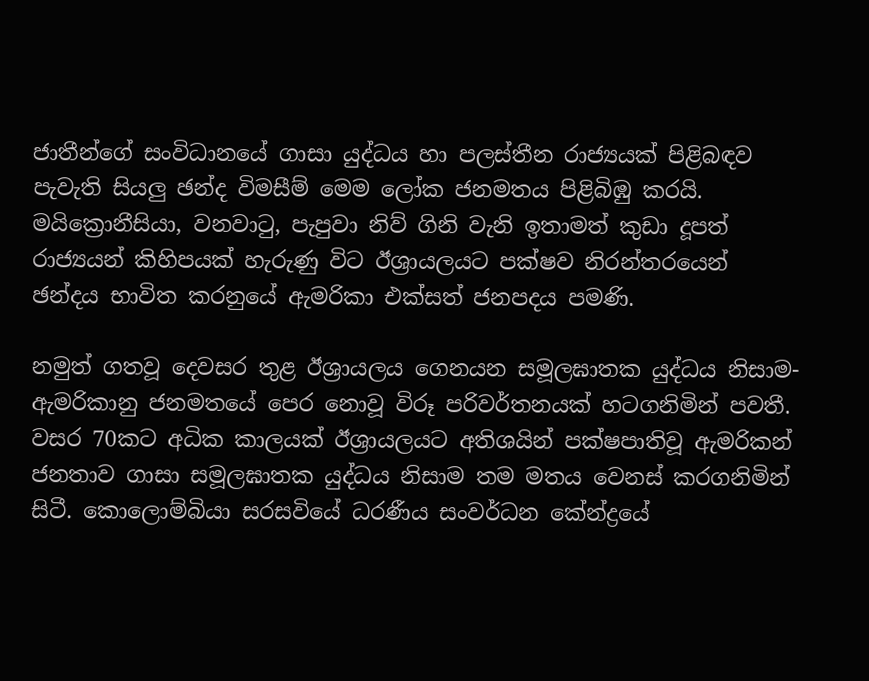ජාතීන්ගේ සංවිධානයේ ගාසා යුද්ධය හා පලස්තීන රාජ්‍යයක් පිළිබඳව පැවැති සියලු ඡන්ද විමසීම් මෙම ලෝක ජනමතය පිළිබිඹු කරයි. මයික්‍රොනීසියා, වනවාටු, පැපුවා නිව් ගිනි වැනි ඉතාමත් කුඩා දූපත් රාජ්‍යයන් කිහිපයක් හැරුණු විට ඊශ්‍රායලයට පක්ෂව නිරන්තරයෙන් ඡන්දය භාවිත කරනුයේ ඇමරිකා එක්සත් ජනපදය පමණි.

නමුත් ගතවූ දෙවසර තුළ ඊශ්‍රායලය ගෙනයන සමූලඝාතක යුද්ධය නිසාම-ඇමරිකානු ජනමතයේ පෙර නොවූ විරූ පරිවර්තනයක් හටගනිමින් පවතී. වසර 70කට අධික කාලයක් ඊශ්‍රායලයට අතිශයින් පක්ෂපාතිවූ ඇමරිකන් ජනතාව ගාසා සමූලඝාතක යුද්ධය නිසාම තම මතය වෙනස් කරගනිමින් සිටී. කොලොම්බියා සරසවියේ ධරණීය සංවර්ධන කේන්ද්‍රයේ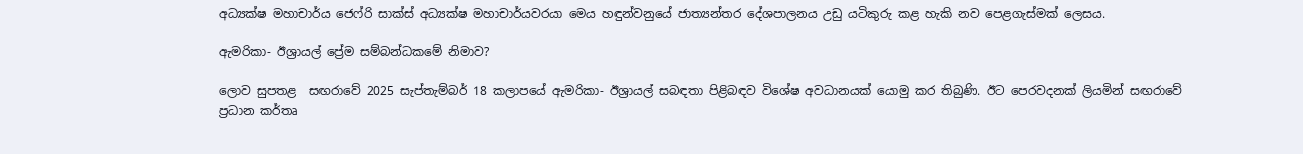අධ්‍යක්ෂ මහාචාර්ය ජෙෆ්රි සාක්ස් අධ්‍යක්ෂ මහාචාර්යවරයා මෙය හඳුන්වනුයේ ජාත්‍යන්තර දේශපාලනය උඩු යටිකුරු කළ හැකි නව පෙළගැස්මක් ලෙසය.

ඇමරිකා- ඊශ්‍රායල් ප්‍රේම සම්බන්ධකමේ නිමාව?

ලොව සුපතළ  සඟරාවේ 2025 සැප්තැම්බර් 18 කලාපයේ ඇමරිකා- ඊශ්‍රායල් සබඳතා පිළිබඳව විශේෂ අවධානයක් යොමු කර තිබුණි. ඊට පෙරවදනක් ලියමින් සඟරාවේ ප්‍රධාන කර්තෘ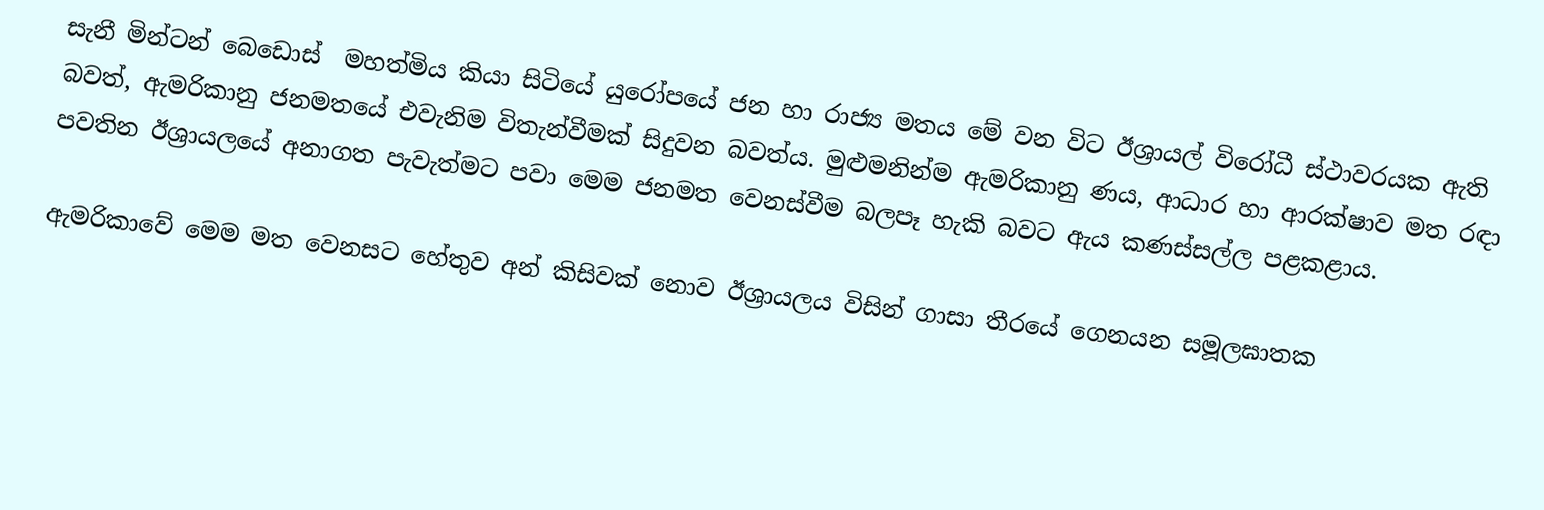සැනී මින්ටන් බෙඩොස්  මහත්මිය කියා සිටියේ යුරෝපයේ ජන හා රාජ්‍ය මතය මේ වන විට ඊශ්‍රායල් විරෝධී ස්ථාවරයක ඇති බවත්, ඇමරිකානු ජනමතයේ එවැනිම විතැන්වීමක් සිදුවන බවත්ය. මුළුමනින්ම ඇමරිකානු ණය, ආධාර හා ආරක්ෂාව මත රඳා පවතින ඊශ්‍රායලයේ අනාගත පැවැත්මට පවා මෙම ජනමත වෙනස්වීම බලපෑ හැකි බවට ඇය කණස්සල්ල පළකළාය.

ඇමරිකාවේ මෙම මත වෙනසට හේතුව අන් කිසිවක් නොව ඊශ්‍රායලය විසින් ගාසා තීරයේ ගෙනයන සමූලඝාතක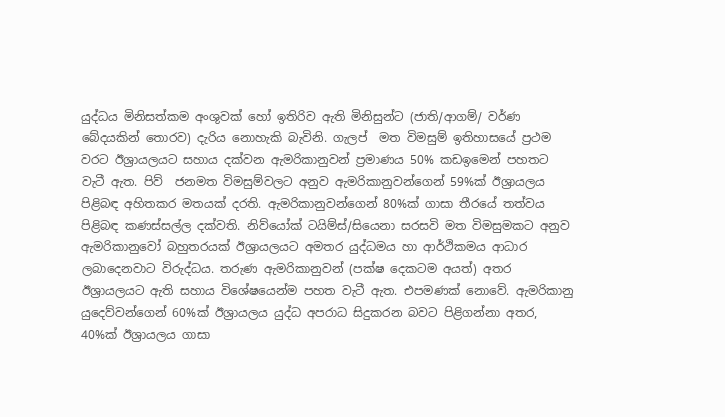යුද්ධය මිනිසත්කම අංශුවක් හෝ ඉතිරිව ඇති මිනිසුන්ට (ජාති/ආගම්/ වර්ණ බේදයකින් තොරව) දැරිය නොහැකි බැවිනි. ගැලප්  මත විමසුම් ඉතිහාසයේ ප්‍රථම වරට ඊශ්‍රායලයට සහාය දක්වන ඇමරිකානුවන් ප්‍රමාණය 50% කඩඉමෙන් පහතට වැටී ඇත. පිව්  ජනමත විමසුම්වලට අනුව ඇමරිකානුවන්ගෙන් 59%ක් ඊශ්‍රායලය පිළිබඳ අහිතකර මතයක් දරති. ඇමරිකානුවන්ගෙන් 80%ක් ගාසා තීරයේ තත්වය පිළිබඳ කණස්සල්ල දක්වති. නිව්යෝක් ටයිම්ස්/සියෙනා සරසවි මත විමසුමකට අනුව ඇමරිකානුවෝ බහුතරයක් ඊශ්‍රායලයට අමතර යුද්ධමය හා ආර්ථිකමය ආධාර ලබාදෙනවාට විරුද්ධය. තරුණ ඇමරිකානුවන් (පක්ෂ දෙකටම අයත්) අතර ඊශ්‍රායලයට ඇති සහාය විශේෂයෙන්ම පහත වැටී ඇත. එපමණක් නොවේ. ඇමරිකානු යුදෙව්වන්ගෙන් 60%ක් ඊශ්‍රායලය යුද්ධ අපරාධ සිදුකරන බවට පිළිගන්නා අතර, 40%ක් ඊශ්‍රායලය ගාසා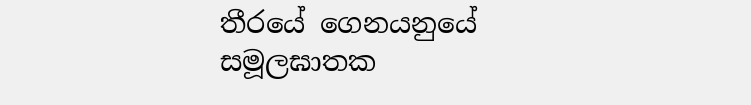තීරයේ ගෙනයනුයේ සමූලඝාතක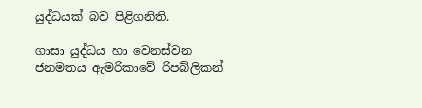යුද්ධයක් බව පිළිගනිති.

ගාසා යුද්ධය හා වෙනස්වන ජනමතය ඇමරිකාවේ රිපබ්ලිකන්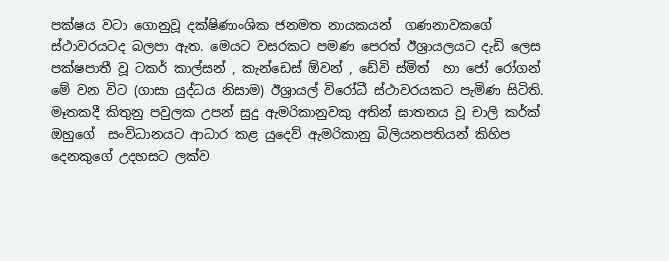පක්ෂය වටා ගොනුවූ දක්ෂිණාංශික ජනමත නායකයන්  ගණනාවකගේ ස්ථාවරයටද බලපා ඇත. මෙයට වසරකට පමණ පෙරත් ඊශ්‍රායලයට දැඩි ලෙස පක්ෂපාතී වූ ටකර් කාල්සන් , කැන්ඩෙස් ඕවන් , ඩේවි ස්මිත්  හා ජෝ රෝගන් මේ වන විට (ගාසා යුද්ධය නිසාම) ඊශ්‍රායල් විරෝධී ස්ථාවරයකට පැමිණ සිටිති. මෑතකදී කිතුනු පවුලක උපන් සුදු ඇමරිකානුවකු අතින් ඝාතනය වූ චාලි කර්ක්  ඔහුගේ  සංවිධානයට ආධාර කළ යුදෙව් ඇමරිකානු බිලියනපතියන් කිහිප දෙනකුගේ උදහසට ලක්ව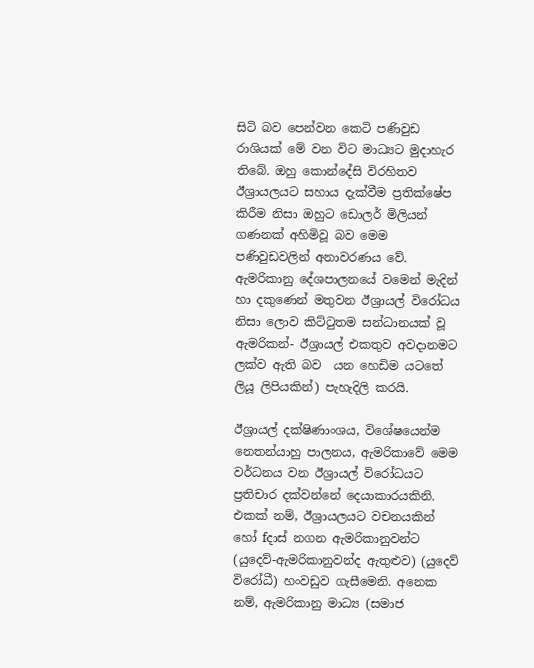සිටි බව පෙන්වන කෙටි පණිවුඩ රාශියක් මේ වන විට මාධ්‍යට මුදාහැර තිබේ. ඔහු කොන්දේසි විරහිතව ඊශ්‍රායලයට සහාය දැක්වීම ප්‍රතික්ෂේප කිරීම නිසා ඔහුට ඩොලර් මිලියන් ගණනක් අහිමිවූ බව මෙම පණිවුඩවලින් අනාවරණය වේ. ඇමරිකානු දේශපාලනයේ වමෙන් මැදින් හා දකුණෙන් මතුවන ඊශ්‍රායල් විරෝධය නිසා ලොව කිට්ටුතම සන්ධානයක් වූ ඇමරිකන්- ඊශ්‍රායල් එකතුව අවදානමට ලක්ව ඇති බව  යන හෙඩිම යටතේ ලියූ ලිපියකින්) පැහැදිලි කරයි.

ඊශ්‍රායල් දක්ෂිණාංශය, විශේෂයෙන්ම නෙතන්යාහු පාලනය, ඇමරිකාවේ මෙම වර්ධනය වන ඊශ්‍රායල් විරෝධයට ප්‍රතිචාර දක්වන්නේ දෙයාකාරයකිනි. එකක් නම්, ඊශ්‍රායලයට වචනයකින් හෝ fදාස් නගන ඇමරිකානුවන්ට (යුදෙව්-ඇමරිකානුවන්ද ඇතුළුව) (යුදෙව් විරෝධී) හංවඩුව ගැසීමෙනි. අනෙක නම්, ඇමරිකානු මාධ්‍ය (සමාජ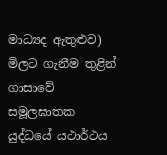මාධ්‍යද ඇතුළුව) මිලට ගැනීම තුළින් ගාසාවේ සමූලඝාතක යුද්ධයේ යථාර්ථය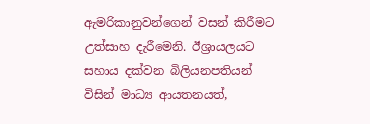ඇමරිකානුවන්ගෙන් වසන් කිරීමට උත්සාහ දැරීමෙනි. ඊශ්‍රායලයට සහාය දක්වන බිලියනපතියන් විසින් මාධ්‍ය ආයතනයත්,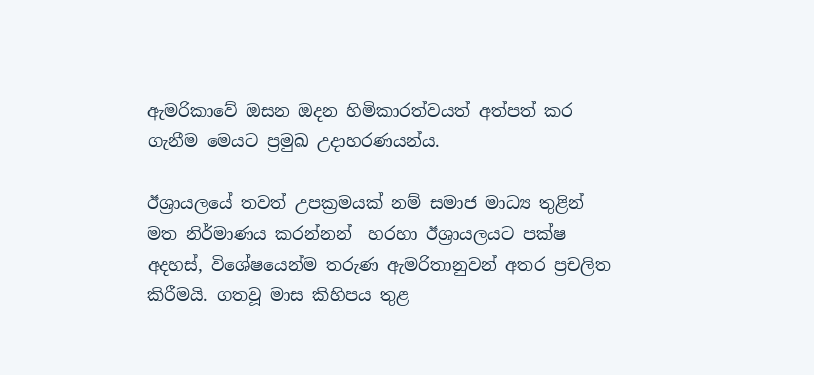ඇමරිකාවේ ඔසන ඔදන හිමිකාරත්වයත් අත්පත් කර ගැනීම මෙයට ප්‍රමුඛ උදාහරණයන්ය.

ඊශ්‍රායලයේ තවත් උපක්‍රමයක් නම් සමාජ මාධ්‍ය තුළින් මත නිර්මාණය කරන්නන්  හරහා ඊශ්‍රායලයට පක්ෂ අදහස්, විශේෂයෙන්ම තරුණ ඇමරිතානුවන් අතර ප්‍රචලිත කිරීමයි. ගතවූ මාස කිහිපය තුළ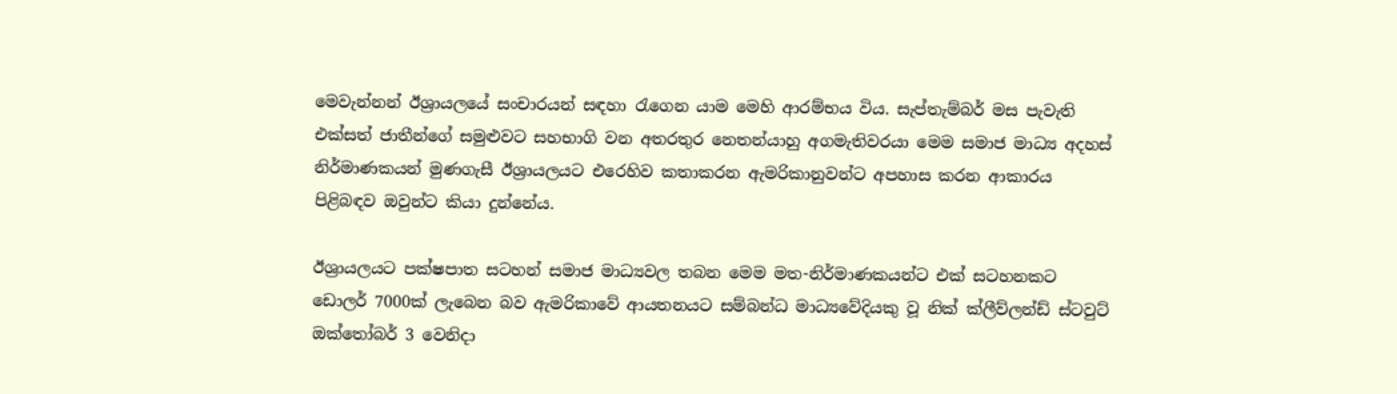මෙවැන්නන් ඊශ්‍රායලයේ සංචාරයන් සඳහා රැගෙන යාම මෙහි ආරම්භය විය. සැප්තැම්බර් මස පැවැති එක්සත් ජාතීන්ගේ සමුළුවට සහභාගි වන අතරතුර නෙතන්යාහු අගමැතිවරයා මෙම සමාජ මාධ්‍ය අදහස් නිර්මාණකයන් මුණගැසී ඊශ්‍රායලයට එරෙහිව කතාකරන ඇමරිකානුවන්ට අපහාස කරන ආකාරය පිළිබඳව ඔවුන්ට කියා දුන්නේය.

ඊශ්‍රායලයට පක්ෂපාත සටහන් සමාජ මාධ්‍යවල තබන මෙම මත-නිර්මාණකයන්ට එක් සටහනකට ඩොලර් 7000ක් ලැබෙන බව ඇමරිකාවේ ආයතනයට සම්බන්ධ මාධ්‍යවේදියකු වූ නික් ක්ලීව්ලන්ඩ් ස්ටවුට්  ඔක්තෝබර් 3 වෙනිදා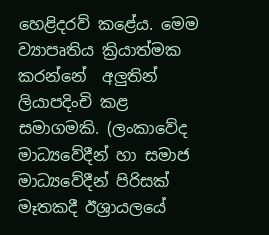හෙළිදරව් කළේය. මෙම ව්‍යාපෘතිය ක්‍රියාත්මක කරන්නේ  අලුතින් ලියාපදිංචි කළ සමාගමකි. (ලංකාවේද මාධ්‍යවේදීන් හා සමාජ මාධ්‍යවේදීන් පිරිසක් මෑතකදී ඊශ්‍රායලයේ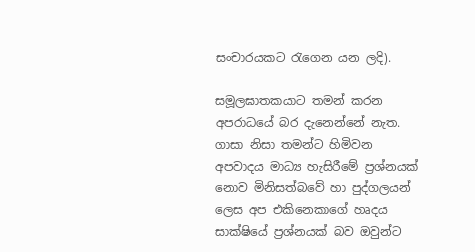සංචාරයකට රැගෙන යන ලදි).

සමූලඝාතකයාට තමන් කරන අපරාධයේ බර දැනෙන්නේ නැත. ගාසා නිසා තමන්ට හිමිවන අපවාදය මාධ්‍ය හැසිරීමේ ප්‍රශ්නයක් නොව මිනිසත්බවේ හා පුද්ගලයන් ලෙස අප එකිනෙකාගේ හෘදය සාක්ෂියේ ප්‍රශ්නයක් බව ඔවුන්ට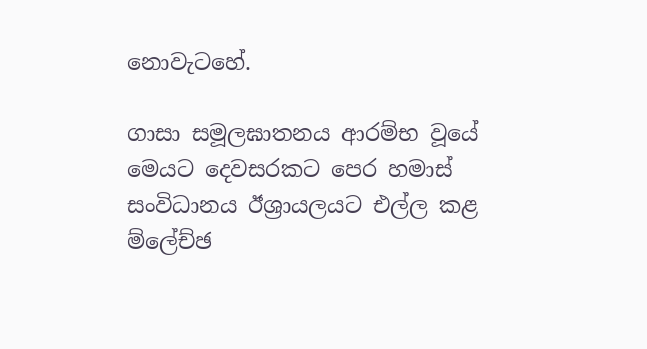නොවැටහේ.

ගාසා සමූලඝාතනය ආරම්භ වූයේ මෙයට දෙවසරකට පෙර හමාස් සංවිධානය ඊශ්‍රායලයට එල්ල කළ ම්ලේච්ඡ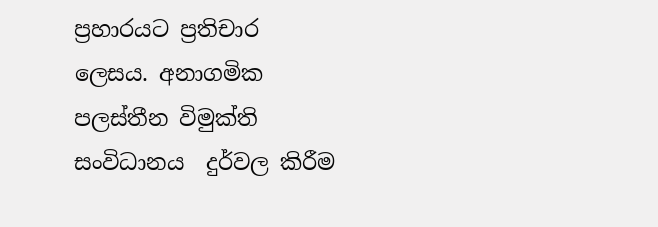ප්‍රහාරයට ප්‍රතිචාර ලෙසය. අනාගමික  පලස්තීන විමුක්ති සංවිධානය  දුර්වල කිරීම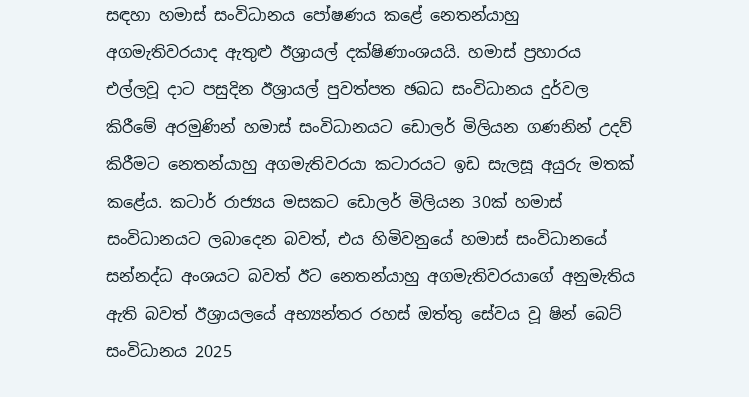සඳහා හමාස් සංවිධානය පෝෂණය කළේ නෙතන්යාහු අගමැතිවරයාද ඇතුළු ඊශ්‍රායල් දක්ෂිණාංශයයි. හමාස් ප්‍රහාරය එල්ලවූ දාට පසුදින ඊශ්‍රායල් පුවත්පත ඡඛධ සංවිධානය දුර්වල කිරීමේ අරමුණින් හමාස් සංවිධානයට ඩොලර් මිලියන ගණනින් උදව් කිරීමට නෙතන්යාහු අගමැතිවරයා කටාරයට ඉඩ සැලසූ අයුරු මතක් කළේය. කටාර් රාජ්‍යය මසකට ඩොලර් මිලියන 30ක් හමාස් සංවිධානයට ලබාදෙන බවත්, එය හිමිවනුයේ හමාස් සංවිධානයේ සන්නද්ධ අංශයට බවත් ඊට නෙතන්යාහු අගමැතිවරයාගේ අනුමැතිය ඇති බවත් ඊශ්‍රායලයේ අභ්‍යන්තර රහස් ඔත්තු සේවය වූ ෂින් බෙට්  සංවිධානය 2025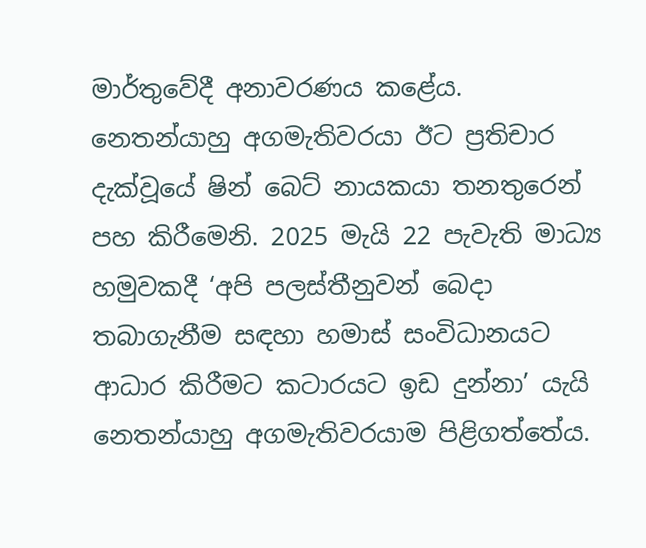මාර්තුවේදී අනාවරණය කළේය. නෙතන්යාහු අගමැතිවරයා ඊට ප්‍රතිචාර දැක්වූයේ ෂින් බෙට් නායකයා තනතුරෙන් පහ කිරීමෙනි. 2025 මැයි 22 පැවැති මාධ්‍ය හමුවකදී ‘අපි පලස්තීනුවන් බෙදා තබාගැනීම සඳහා හමාස් සංවිධානයට ආධාර කිරීමට කටාරයට ඉඩ දුන්නා’ යැයි නෙතන්යාහු අගමැතිවරයාම පිළිගත්තේය.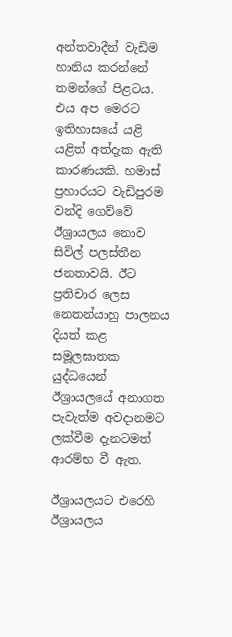අන්තවාදීන් වැඩිම හානිය කරන්නේ තමන්ගේ පිළටය. එය අප මෙරට ඉතිහාසයේ යළි යළිත් අත්දැක ඇති කාරණයකි. හමාස් ප්‍රහාරයට වැඩිපුරම වන්දි ගෙව්වේ ඊශ්‍රායලය නොව සිවිල් පලස්තීන ජනතාවයි. ඊට ප්‍රතිචාර ලෙස නෙතන්යාහු පාලනය දියත් කළ සමූලඝාතක යුද්ධයෙන් ඊශ්‍රායලයේ අනාගත පැවැත්ම අවදානමට ලක්වීම දැනටමත් ආරම්භ වී ඇත.

ඊශ්‍රායලයට එරෙහි ඊශ්‍රායලය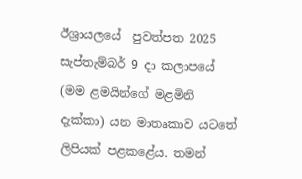ඊශ්‍රායලයේ  පුවත්පත 2025 සැප්තැම්බර් 9 දා කලාපයේ  (මම ළමයින්ගේ මළමිනි දැක්කා) යන මාතෘකාව යටතේ ලිපියක් පළකළේය. තමන්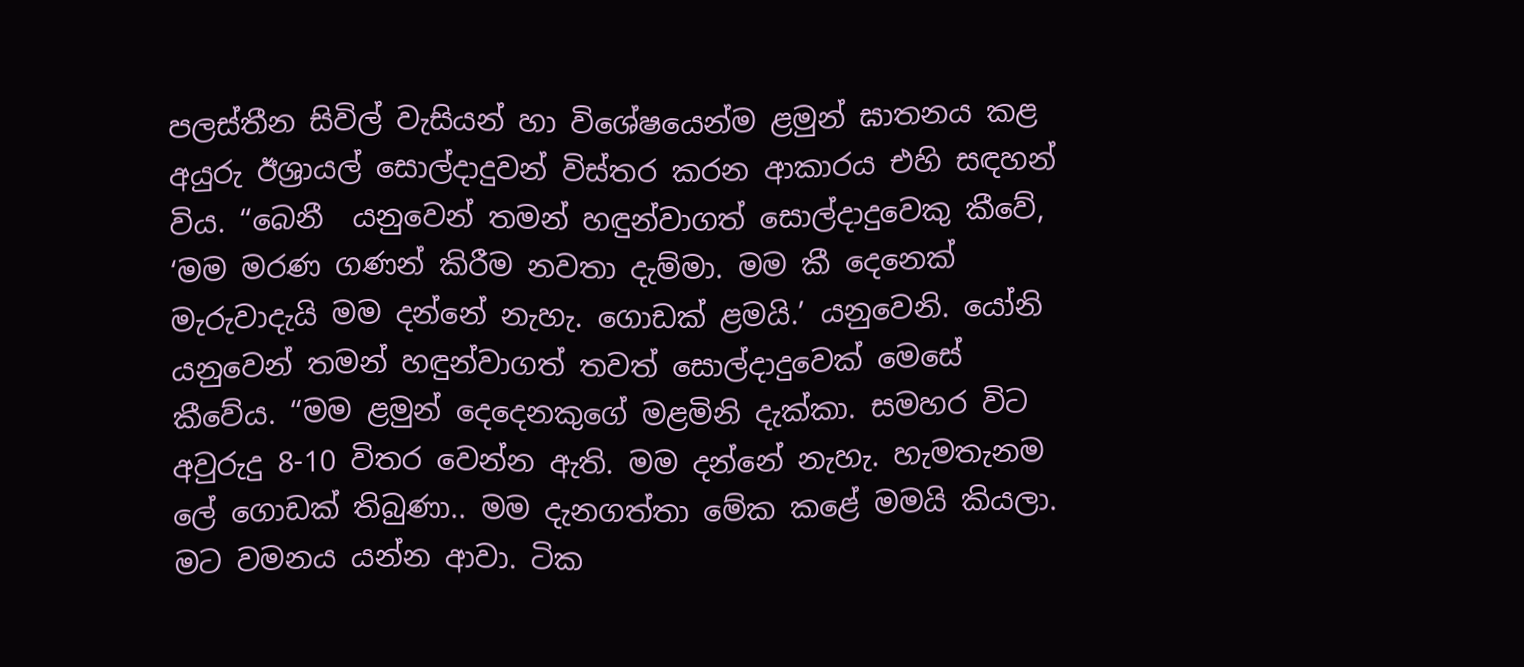පලස්තීන සිවිල් වැසියන් හා විශේෂයෙන්ම ළමුන් ඝාතනය කළ අයුරු ඊශ්‍රායල් සොල්දාදුවන් විස්තර කරන ආකාරය එහි සඳහන් විය. “බෙනී  යනුවෙන් තමන් හඳුන්වාගත් සොල්දාදුවෙකු කීවේ, ‘මම මරණ ගණන් කිරීම නවතා දැම්මා. මම කී දෙනෙක් මැරුවාදැයි මම දන්නේ නැහැ. ගොඩක් ළමයි.’ යනුවෙනි. යෝනි  යනුවෙන් තමන් හඳුන්වාගත් තවත් සොල්දාදුවෙක් මෙසේ කීවේය. “මම ළමුන් දෙදෙනකුගේ මළමිනි දැක්කා. සමහර විට අවුරුදු 8-10 විතර වෙන්න ඇති. මම දන්නේ නැහැ. හැමතැනම ලේ ගොඩක් තිබුණා.. මම දැනගත්තා මේක කළේ මමයි කියලා. මට වමනය යන්න ආවා. ටික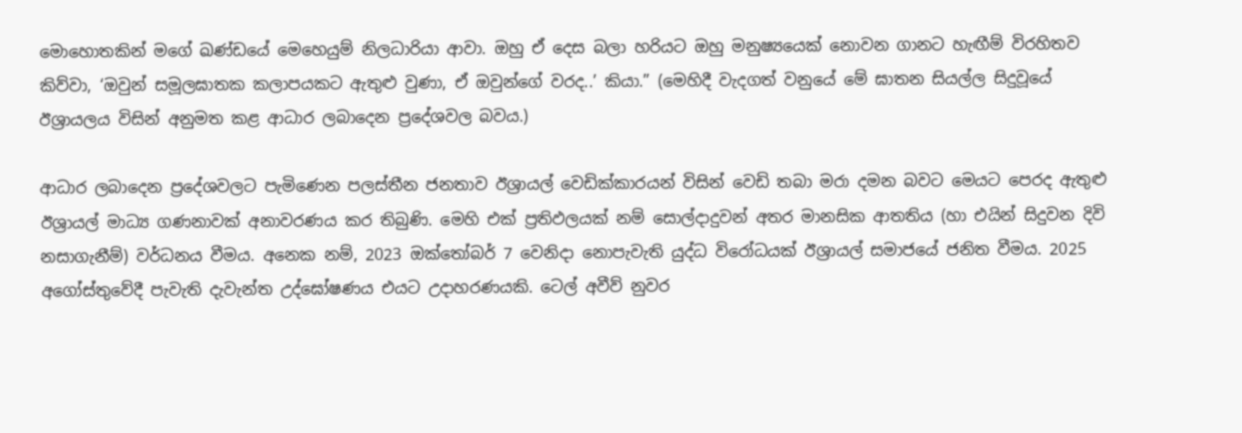මොහොතකින් මගේ ඛණ්ඩයේ මෙහෙයුම් නිලධාරියා ආවා. ඔහු ඒ දෙස බලා හරියට ඔහු මනුෂ්‍යයෙක් නොවන ගානට හැඟීම් විරහිතව කිව්වා, ‘ඔවුන් සමූලඝාතක කලාපයකට ඇතුළු වුණා, ඒ ඔවුන්ගේ වරද..’ කියා.” (මෙහිදී වැදගත් වනුයේ මේ ඝාතන සියල්ල සිදුවූයේ ඊශ්‍රායලය විසින් අනුමත කළ ආධාර ලබාදෙන ප්‍රදේශවල බවය.)

ආධාර ලබාදෙන ප්‍රදේශවලට පැමිණෙන පලස්තීන ජනතාව ඊශ්‍රායල් වෙඩික්කාරයන් විසින් වෙඩි තබා මරා දමන බවට මෙයට පෙරද ඇතුළු ඊශ්‍රායල් මාධ්‍ය ගණනාවක් අනාවරණය කර තිබුණි. මෙහි එක් ප්‍රතිඵලයක් නම් සොල්දාදුවන් අතර මානසික ආතතිය (හා එයින් සිදුවන දිවි නසාගැනීම්) වර්ධනය වීමය. අනෙක නම්, 2023 ඔක්තෝබර් 7 වෙනිදා නොපැවැති යුද්ධ විරෝධයක් ඊශ්‍රායල් සමාජයේ ජනිත වීමය. 2025 අගෝස්තුවේදී පැවැති දැවැන්ත උද්ඝෝෂණය එයට උදාහරණයකි. ටෙල් අවීව් නුවර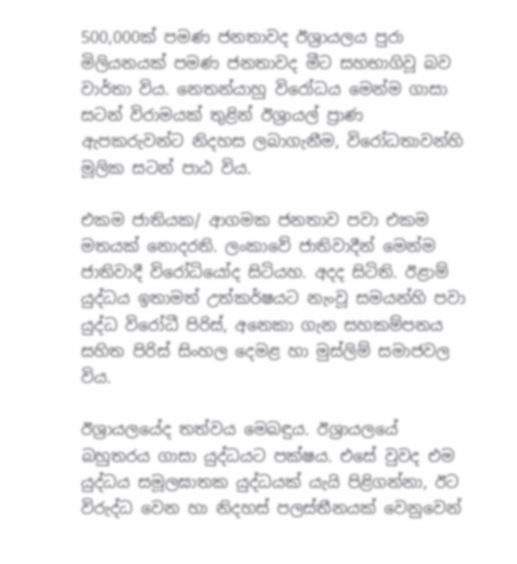500,000ක් පමණ ජනතාවද ඊශ්‍රායලය පුරා මිලියනයක් පමණ ජනතාවද මීට සහභාගිවූ බව වාර්තා විය. නෙතන්යාහු විරෝධය මෙන්ම ගාසා සටන් විරාමයක් තුළින් ඊශ්‍රායල් ප්‍රාණ ඇපකරුවන්ට නිදහස ලබාගැනීම, විරෝධතාවන්හි මූලික සටන් පාඨ විය.

එකම ජාතියක/ ආගමක ජනතාව පවා එකම මතයක් නොදරති. ලංකාවේ ජාතිවාදීන් මෙන්ම ජාතිවාදී විරෝධියෝද සිටියහ. අදද සිටිති. ඊළාම් යුද්ධය ඉතාමත් උත්කර්ෂයට නැංවූ සමයන්හි පවා යුද්ධ විරෝධී පිරිස්, අනෙකා ගැන සහකම්පනය සහිත පිරිස් සිංහල දෙමළ හා මුස්ලිම් සමාජවල විය.

ඊශ්‍රායලයේද තත්වය මෙබඳුය. ඊශ්‍රායලයේ බහුතරය ගාසා යුද්ධයට පක්ෂය. එසේ වුවද එම යුද්ධය සමූලඝාතක යුද්ධයක් යැයි පිළිගන්නා, ඊට විරුද්ධ වෙන හා නිදහස් පලස්තීනයක් වෙනුවෙන්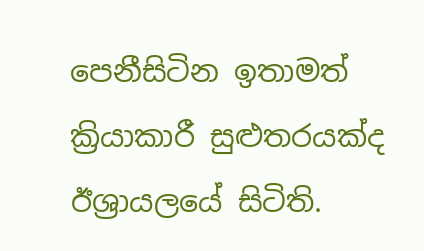පෙනීසිටින ඉතාමත් ක්‍රියාකාරී සුළුතරයක්ද ඊශ්‍රායලයේ සිටිති.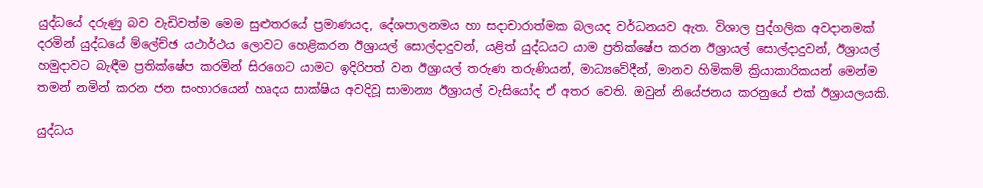යුද්ධයේ දරුණු බව වැඩිවත්ම මෙම සුළුතරයේ ප්‍රමාණයද, දේශපාලනමය හා සදාචාරාත්මක බලයද වර්ධනයව ඇත. විශාල පුද්ගලික අවදානමක් දරමින් යුද්ධයේ ම්ලේච්ඡ යථාර්ථය ලොවට හෙළිකරන ඊශ්‍රායල් සොල්දාදුවන්, යළිත් යුද්ධයට යාම ප්‍රතික්ෂේප කරන ඊශ්‍රායල් සොල්දාදුවන්, ඊශ්‍රායල් හමුදාවට බැඳීම ප්‍රතික්ෂේප කරමින් සිරගෙට යාමට ඉදිරිපත් වන ඊශ්‍රායල් තරුණ තරුණියන්, මාධ්‍යවේදීන්, මානව හිමිකම් ක්‍රියාකාරිකයන් මෙන්ම තමන් නමින් කරන ජන සංහාරයෙන් හෘදය සාක්ෂිය අවදිවූ සාමාන්‍ය ඊශ්‍රායල් වැසියෝද ඒ අතර වෙති. ඔවුන් නියේජනය කරනුයේ එක් ඊශ්‍රායලයකි.

යුද්ධය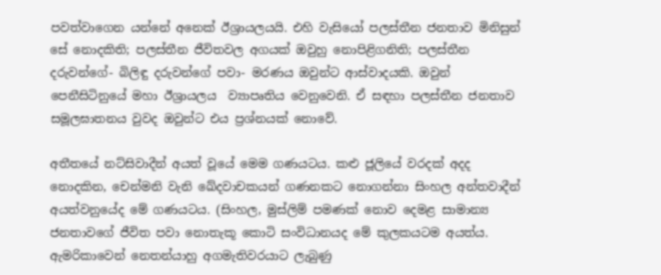පවත්වාගෙන යන්නේ අනෙක් ඊශ්‍රායලයයි. එහි වැසියෝ පලස්තීන ජනතාව මිනිසුන් සේ නොදකිති; පලස්තීන ජීවිතවල අගයක් ඔවුහු නොපිළිගනිති; පලස්තීන දරුවන්ගේ- බිලිඳු දරුවන්ගේ පවා- මරණය ඔවුන්ට ආස්වාදයකි. ඔවුන් පෙනීසිටිනුයේ මහා ඊශ්‍රායලය  ව්‍යාපෘතිය වෙනුවෙනි. ඒ සඳහා පලස්තීන ජනතාව සමූලඝාතනය වුවද ඔවුන්ට එය ප්‍රශ්නයක් නොවේ.

අතීතයේ නට්සිවාදීන් අයත් වූයේ මෙම ගණයටය. කළු ජූලියේ වරදක් අදද නොදකින, චෙන්මනි වැනි ඛේදවාචකයන් ගණනකට නොගන්නා සිංහල අන්තවාදීන් අයත්වනුයේද මේ ගණයටය. (සිංහල, මුස්ලිම් පමණක් නොව දෙමළ සාමාන්‍ය ජනතාවගේ ජීවිත පවා නොතැකූ කොටි සංවිධානයද මේ කුලකයටම අයත්ය. ඇමරිකාවෙන් නෙතන්යාහු අගමැතිවරයාට ලැබුණු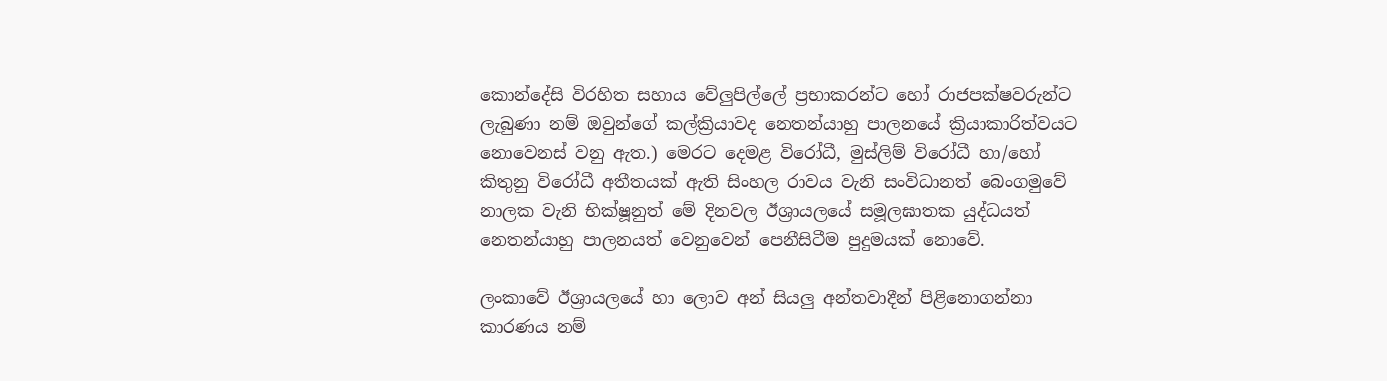කොන්දේසි විරහිත සහාය වේලුපිල්ලේ ප්‍රභාකරන්ට හෝ රාජපක්ෂවරුන්ට ලැබුණා නම් ඔවුන්ගේ කල්ක්‍රියාවද නෙතන්යාහු පාලනයේ ක්‍රියාකාරිත්වයට නොවෙනස් වනු ඇත.) මෙරට දෙමළ විරෝධී, මුස්ලිම් විරෝධී හා/හෝ කිතුනු විරෝධී අතීතයක් ඇති සිංහල රාවය වැනි සංවිධානත් බෙංගමුවේ නාලක වැනි භික්ෂූනුත් මේ දිනවල ඊශ්‍රායලයේ සමූලඝාතක යුද්ධයත් නෙතන්යාහු පාලනයත් වෙනුවෙන් පෙනීසිටීම පුදුමයක් නොවේ.

ලංකාවේ ඊශ්‍රායලයේ හා ලොව අන් සියලු අන්තවාදීන් පිළිනොගන්නා කාරණය නම්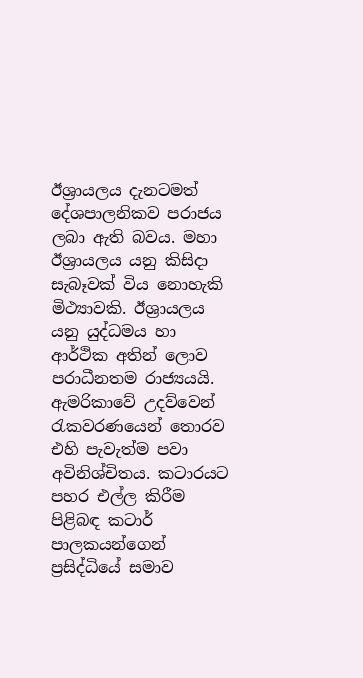ඊශ්‍රායලය දැනටමත් දේශපාලනිකව පරාජය ලබා ඇති බවය. මහා ඊශ්‍රායලය යනු කිසිදා සැබෑවක් විය නොහැකි මිථ්‍යාවකි. ඊශ්‍රායලය යනු යුද්ධමය හා ආර්ථික අතින් ලොව පරාධීනතම රාජ්‍යයයි. ඇමරිකාවේ උදව්වෙන් රැකවරණයෙන් තොරව එහි පැවැත්ම පවා අවිනිශ්චිතය. කටාරයට පහර එල්ල කිරීම පිළිබඳ කටාර් පාලකයන්ගෙන් ප්‍රසිද්ධියේ සමාව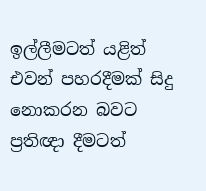ඉල්ලීමටත් යළිත් එවන් පහරදීමක් සිදු නොකරන බවට ප්‍රතිඥා දීමටත්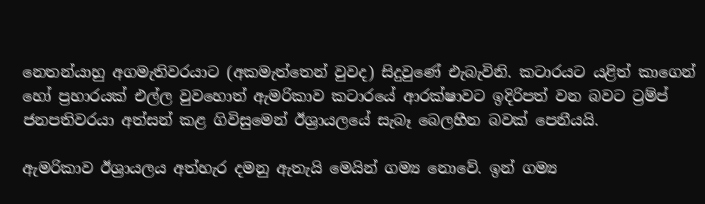නෙතන්යාහු අගමැතිවරයාට (අකමැත්තෙන් වුවද) සිදුවුණේ එැබැවිනි. කටාරයට යළිත් කාගෙන් හෝ ප්‍රහාරයක් එල්ල වුවහොත් ඇමරිකාව කටාරයේ ආරක්ෂාවට ඉදිරිපත් වන බවට ට්‍රම්ප් ජනපතිවරයා අත්සන් කළ ගිවිසුමෙන් ඊශ්‍රායලයේ සැබෑ බෙලහීන බවක් පෙනීයයි.

ඇමරිකාව ඊශ්‍රායලය අත්හැර දමනු ඇතැයි මෙයින් ගම්‍ය නොවේ. ඉන් ගම්‍ය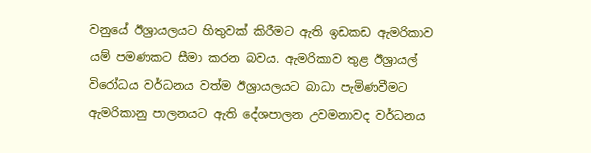වනුයේ ඊශ්‍රායලයට හිතුවක් කිරීමට ඇති ඉඩකඩ ඇමරිකාව යම් පමණකට සීමා කරන බවය. ඇමරිකාව තුළ ඊශ්‍රායල් විරෝධය වර්ධනය වත්ම ඊශ්‍රායලයට බාධා පැමිණවීමට ඇමරිකානු පාලනයට ඇති දේශපාලන උවමනාවද වර්ධනය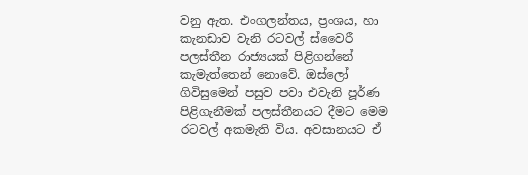වනු ඇත. එංගලන්තය, ප්‍රංශය, හා කැනඩාව වැනි රටවල් ස්වෛරී පලස්තීන රාජ්‍යයක් පිළිගන්නේ කැමැත්තෙන් නොවේ. ඔස්ලෝ ගිවිසුමෙන් පසුව පවා එවැනි පූර්ණ පිළිගැනීමක් පලස්තීනයට දීමට මෙම රටවල් අකමැති විය. අවසානයට ඒ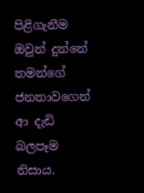පිළිගැනීම ඔවුන් දුන්නේ තමන්ගේ ජනතාවගෙන් ආ දැඩි බලපෑම නිසාය.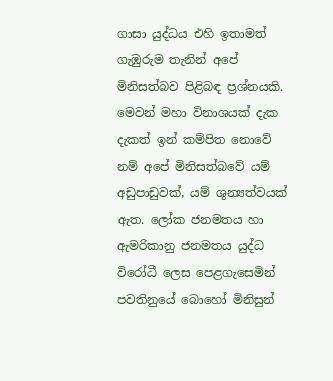ගාසා යුද්ධය එහි ඉතාමත් ගැඹුරුම තැනින් අපේ මිනිසත්බව පිළිබඳ ප්‍රශ්නයකි. මෙවන් මහා විනාශයක් දැක දැකත් ඉන් කම්පිත නොවේ නම් අපේ මිනිසත්බවේ යම් අඩුපාඩුවක්, යම් ශුන්‍යත්වයක් ඇත. ලෝක ජනමතය හා ඇමරිකානු ජනමතය යුද්ධ විරෝධී ලෙස පෙළගැසෙමින් පවතිනුයේ බොහෝ මිනිසුන්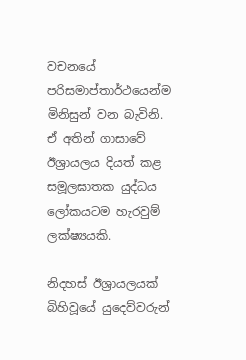වචනයේ පරිසමාප්තාර්ථයෙන්ම මිනිසුන් වන බැවිනි. ඒ අතින් ගාසාවේ ඊශ්‍රායලය දියත් කළ සමූලඝාතක යුද්ධය ලෝකයටම හැරවුම් ලක්ෂ්‍යයකි.

නිදහස් ඊශ්‍රායලයක් බිහිවූයේ යුදෙව්වරුන්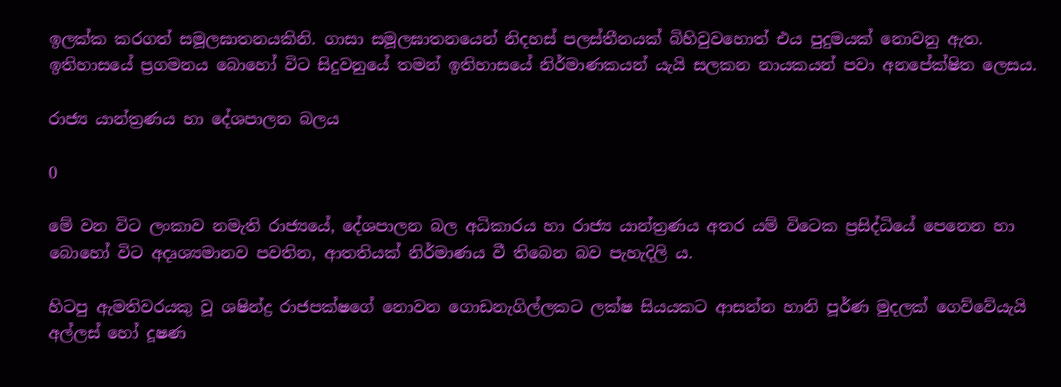ඉලක්ක කරගත් සමූලඝාතනයකිනි. ගාසා සමූලඝාතනයෙන් නිදහස් පලස්තීනයක් බිහිවුවහොත් එය පුදුමයක් නොවනු ඇත. ඉතිහාසයේ ප්‍රගමනය බොහෝ විට සිදුවනුයේ තමන් ඉතිහාසයේ නිර්මාණකයන් යැයි සලකන නායකයන් පවා අනපේක්ෂිත ලෙසය.

රාජ්‍ය යාන්ත්‍රණය හා දේශපාලන බලය

0

මේ වන විට ලංකාව නමැති රාජ්‍යයේ, දේශපාලන බල අධිකාරය හා රාජ්‍ය යාන්ත්‍රණය අතර යම් විටෙක ප්‍රසිද්ධියේ පෙනෙන හා බොහෝ විට අදෘශ්‍යමානව පවතින, ආතතියක් නිර්මාණය වී තිබෙන බව පැහැදිලි ය.

හිටපු ඇමතිවරයකු වූ ශෂින්ද්‍ර රාජපක්ෂගේ නොවන ගොඩනැගිල්ලකට ලක්ෂ සියයකට ආසන්න හානි පූර්ණ මුදලක් ගෙව්වේයැයි අල්ලස් හෝ දූෂණ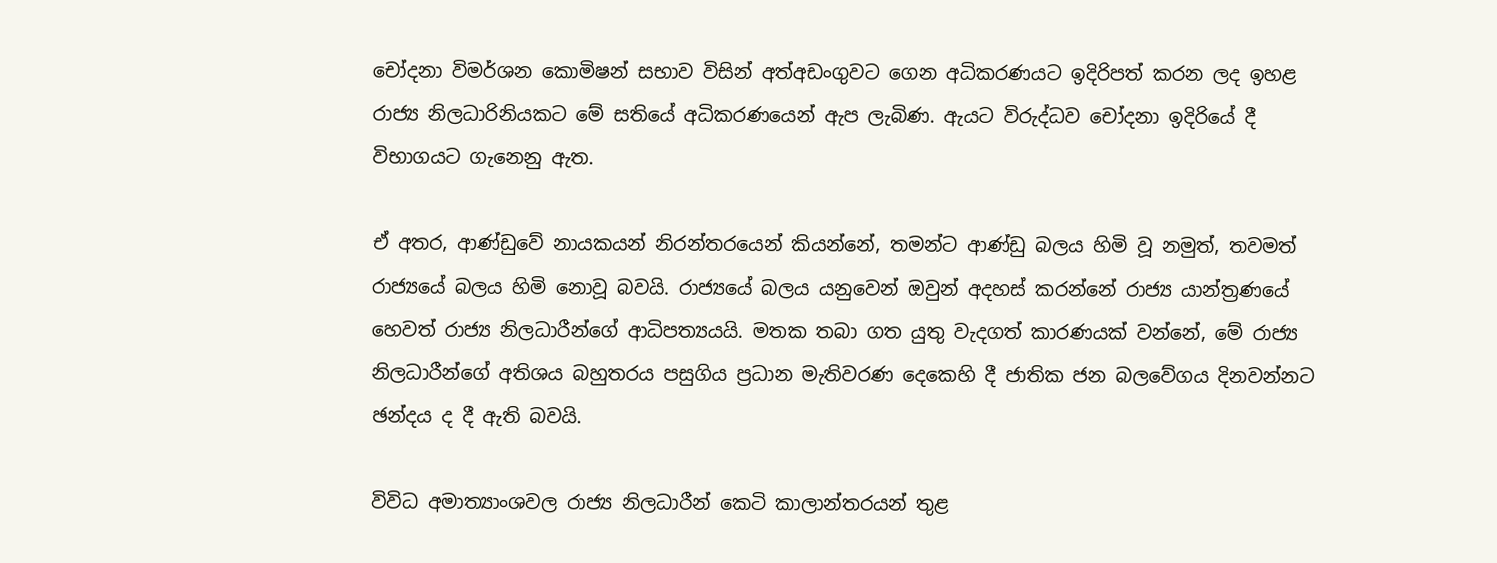චෝදනා විමර්ශන කොමිෂන් සභාව විසින් අත්අඩංගුවට ගෙන අධිකරණයට ඉදිරිපත් කරන ලද ඉහළ රාජ්‍ය නිලධාරිනියකට මේ සතියේ අධිකරණයෙන් ඇප ලැබිණ. ඇයට විරුද්ධව චෝදනා ඉදිරියේ දී විභාගයට ගැනෙනු ඇත.

ඒ අතර, ආණ්ඩුවේ නායකයන් නිරන්තරයෙන් කියන්නේ, තමන්ට ආණ්ඩු බලය හිමි වූ නමුත්, තවමත් රාජ්‍යයේ බලය හිමි නොවූ බවයි. රාජ්‍යයේ බලය යනුවෙන් ඔවුන් අදහස් කරන්නේ රාජ්‍ය යාන්ත්‍රණයේ හෙවත් රාජ්‍ය නිලධාරීන්ගේ ආධිපත්‍යයයි. මතක තබා ගත යුතු වැදගත් කාරණයක් වන්නේ, මේ රාජ්‍ය නිලධාරීන්ගේ අතිශය බහුතරය පසුගිය ප්‍රධාන මැතිවරණ දෙකෙහි දී ජාතික ජන බලවේගය දිනවන්නට ඡන්දය ද දී ඇති බවයි.

විවිධ අමාත්‍යාංශවල රාජ්‍ය නිලධාරීන් කෙටි කාලාන්තරයන් තුළ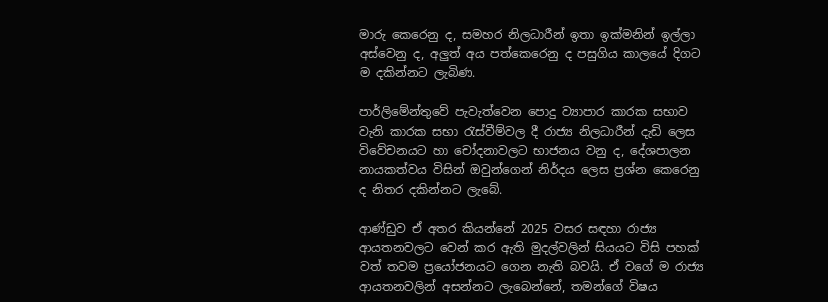මාරු කෙරෙනු ද, සමහර නිලධාරීන් ඉතා ඉක්මනින් ඉල්ලා අස්වෙනු ද, අලුත් අය පත්කෙරෙනු ද පසුගිය කාලයේ දිගට ම දකින්නට ලැබිණ.

පාර්ලිමේන්තුවේ පැවැත්වෙන පොදු ව්‍යාපාර කාරක සභාව වැනි කාරක සභා රැස්වීම්වල දී රාජ්‍ය නිලධාරීන් දැඩි ලෙස විවේචනයට හා චෝදනාවලට භාජනය වනු ද, දේශපාලන නායකත්වය විසින් ඔවුන්ගෙන් නිර්දය ලෙස ප්‍රශ්න කෙරෙනු ද නිතර දකින්නට ලැබේ.

ආණ්ඩුව ඒ අතර කියන්නේ 2025 වසර සඳහා රාජ්‍ය ආයතනවලට වෙන් කර ඇති මුදල්වලින් සියයට විසි පහක් වත් තවම ප්‍රයෝජනයට ගෙන නැති බවයි. ඒ වගේ ම රාජ්‍ය ආයතනවලින් අසන්නට ලැබෙන්නේ, තමන්ගේ විෂය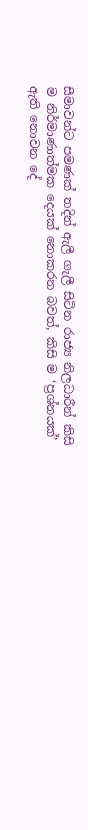සීමාවන්ට පමණක් තදින් ඇලී ගැලී සිටින රාජ්‍ය නිලධාරීන් කිසි ම නිර්මාණාත්මක දෙයක් නොකරන බවත්, කිසි ම ‘ප්‍රශ්නයක්’ ඇති නොවන දේ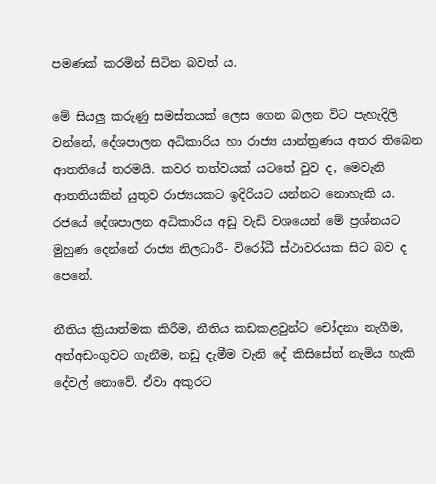පමණක් කරමින් සිටින බවත් ය.

මේ සියලු කරුණු සමස්තයක් ලෙස ගෙන බලන විට පැහැදිලි වන්නේ, දේශපාලන අධිකාරිය හා රාජ්‍ය යාන්ත්‍රණය අතර තිබෙන ආතතියේ තරමයි. කවර තත්වයක් යටතේ වුව ද, මෙවැනි ආතතියකින් යුතුව රාජ්‍යයකට ඉදිරියට යන්නට නොහැකි ය.
රජයේ දේශපාලන අධිකාරිය අඩු වැඩි වශයෙන් මේ ප්‍රශ්නයට මුහුණ දෙන්නේ රාජ්‍ය නිලධාරී- විරෝධී ස්ථාවරයක සිට බව ද පෙනේ.

නීතිය ක්‍රියාත්මක කිරීම, නීතිය කඩකළවුන්ට චෝදනා නැගීම, අත්අඩංගුවට ගැනීම, නඩු දැමීම වැනි දේ කිසිසේත් නැමිය හැකි දේවල් නොවේ. ඒවා අකුරට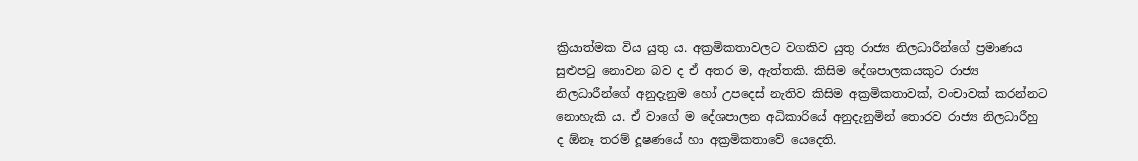ක්‍රියාත්මක විය යුතු ය. අක්‍රමිකතාවලට වගකිව යුතු රාජ්‍ය නිලධාරීන්ගේ ප්‍රමාණය සුළුපටු නොවන බව ද ඒ අතර ම, ඇත්තකි. කිසිම දේශපාලකයකුට රාජ්‍ය නිලධාරීන්ගේ අනුදැනුම හෝ උපදෙස් නැතිව කිසිම අක්‍රමිකතාවක්, වංචාවක් කරන්නට නොහැකි ය. ඒ වාගේ ම දේශපාලන අධිකාරියේ අනුදැනුමින් තොරව රාජ්‍ය නිලධාරීහු ද ඕනෑ තරම් දූෂණයේ හා අක්‍රමිකතාවේ යෙදෙති.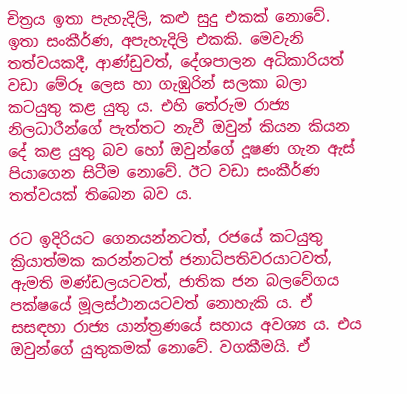චිත්‍රය ඉතා පැහැදිලි, කළු සුදු එකක් නොවේ. ඉතා සංකීර්ණ, අපැහැදිලි එකකි. මෙවැනි තත්වයකදී, ආණ්ඩුවත්, දේශපාලන අධිකාරියත් වඩා මේරූ ලෙස හා ගැඹුරින් සලකා බලා කටයුතු කළ යුතු ය. එහි තේරුම රාජ්‍ය නිලධාරීන්ගේ පැත්තට නැවී ඔවුන් කියන කියන දේ කළ යුතු බව හෝ ඔවුන්ගේ දූෂණ ගැන ඇස් පියාගෙන සිටීම නොවේ. ඊට වඩා සංකීර්ණ තත්වයක් තිබෙන බව ය.

රට ඉදිරියට ගෙනයන්නටත්, රජයේ කටයුතු ක්‍රියාත්මක කරන්නටත් ජනාධිපතිවරයාටවත්, ඇමති මණ්ඩලයටවත්, ජාතික ජන බලවේගය පක්ෂයේ මූලස්ථානයටවත් නොහැකි ය. ඒ සසඳහා රාජ්‍ය යාන්ත්‍රණයේ සහාය අවශ්‍ය ය. එය ඔවුන්ගේ යුතුකමක් නොවේ. වගකීමයි. ඒ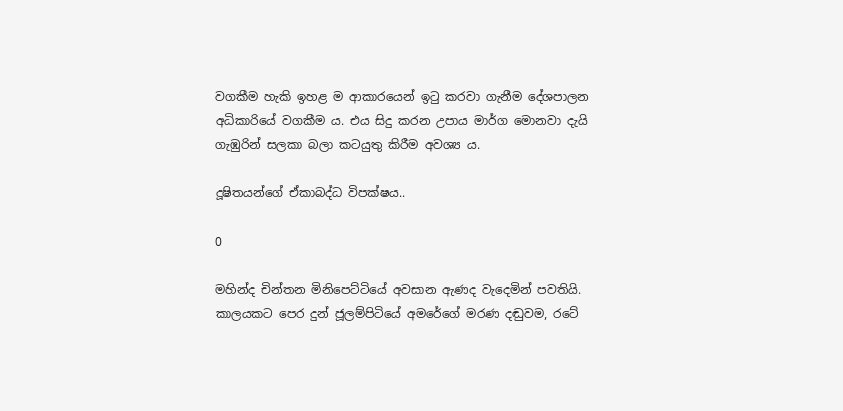වගකීම හැකි ඉහළ ම ආකාරයෙන් ඉටු කරවා ගැනීම දේශපාලන අධිකාරියේ වගකීම ය. එය සිදු කරන උපාය මාර්ග මොනවා දැයි ගැඹුරින් සලකා බලා කටයුතු කිරීම අවශ්‍ය ය.

දූෂිතයන්ගේ ඒකාබද්ධ විපක්ෂය..

0

මහින්ද චින්තන මිනිපෙට්ටියේ අවසාන ඇණද වැදෙමින් පවතියි. කාලයකට පෙර දුන් ජූලම්පිටියේ අමරේගේ මරණ දඬුවම, රටේ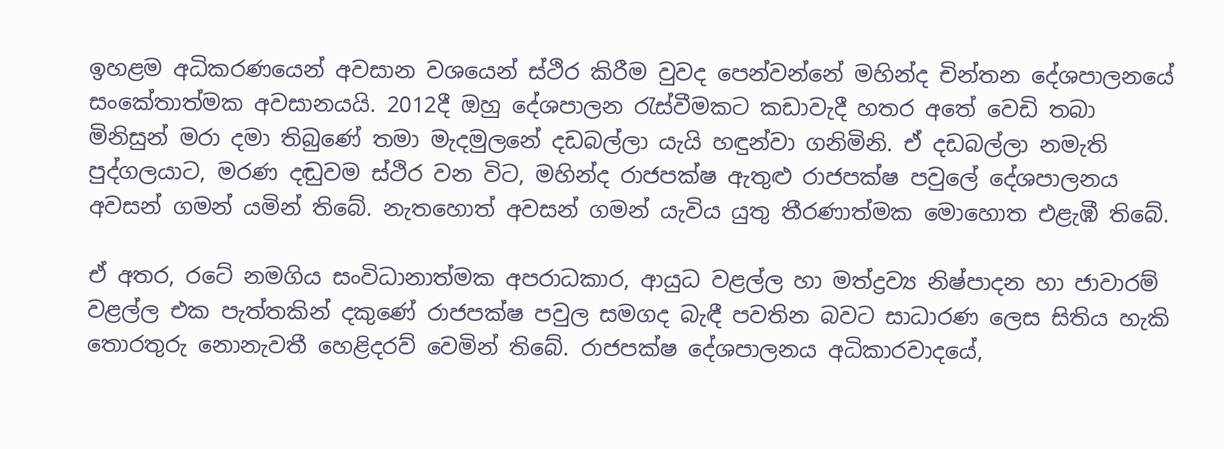ඉහළම අධිකරණයෙන් අවසාන වශයෙන් ස්ථිර කිරීම වුවද පෙන්වන්නේ මහින්ද චින්තන දේශපාලනයේ සංකේතාත්මක අවසානයයි. 2012දී ඔහු දේශපාලන රැස්වීමකට කඩාවැදී හතර අතේ වෙඩි තබා මිනිසුන් මරා දමා තිබුණේ තමා මැදමුලනේ දඩබල්ලා යැයි හඳුන්වා ගනිමිනි. ඒ දඩබල්ලා නමැති පුද්ගලයාට, මරණ දඬුවම ස්ථිර වන විට, මහින්ද රාජපක්ෂ ඇතුළු රාජපක්ෂ පවුලේ දේශපාලනය අවසන් ගමන් යමින් තිබේ. නැතහොත් අවසන් ගමන් යැවිය යුතු තීරණාත්මක මොහොත එළැඹී තිබේ.

ඒ අතර, රටේ නමගිය සංවිධානාත්මක අපරාධකාර, ආයුධ වළල්ල හා මත්ද්‍රව්‍ය නිෂ්පාදන හා ජාවාරම් වළල්ල එක පැත්තකින් දකුණේ රාජපක්ෂ පවුල සමගද බැඳී පවතින බවට සාධාරණ ලෙස සිතිය හැකි තොරතුරු නොනැවතී හෙළිදරව් වෙමින් තිබේ. රාජපක්ෂ දේශපාලනය අධිකාරවාදයේ,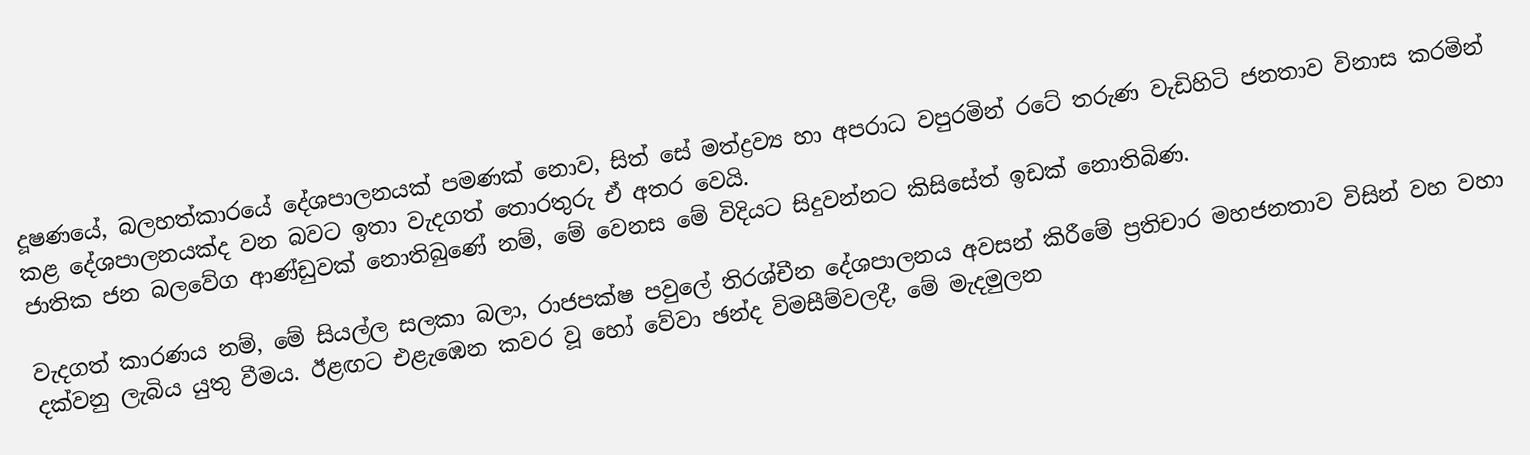දූෂණයේ, බලහත්කාරයේ දේශපාලනයක් පමණක් නොව, සිත් සේ මත්ද්‍රව්‍ය හා අපරාධ වපුරමින් රටේ තරුණ වැඩිහිටි ජනතාව විනාස කරමින් කළ දේශපාලනයක්ද වන බවට ඉතා වැදගත් තොරතුරු ඒ අතර වෙයි.
ජාතික ජන බලවේග ආණ්ඩුවක් නොතිබුණේ නම්, මේ වෙනස මේ විදියට සිදුවන්නට කිසිසේත් ඉඩක් නොතිබිණ.

වැදගත් කාරණය නම්, මේ සියල්ල සලකා බලා, රාජපක්ෂ පවුලේ තිරශ්චීන දේශපාලනය අවසන් කිරීමේ ප්‍රතිචාර මහජනතාව විසින් වහ වහා දක්වනු ලැබිය යුතු වීමය. ඊළඟට එළැඹෙන කවර වූ හෝ වේවා ඡන්ද විමසීම්වලදී, මේ මැදමුලන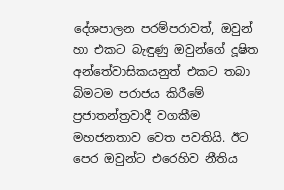දේශපාලන පරම්පරාවත්, ඔවුන් හා එකට බැඳුණු ඔවුන්ගේ දූෂිත අන්තේවාසිකයනුත් එකට තබා බිමටම පරාජය කිරීමේ ප්‍රජාතන්ත්‍රවාදී වගකීම මහජනතාව වෙත පවතියි. ඊට පෙර ඔවුන්ට එරෙහිව නීතිය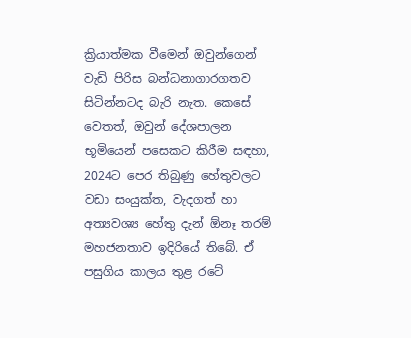ක්‍රියාත්මක වීමෙන් ඔවුන්ගෙන් වැඩි පිරිස බන්ධනාගාරගතව සිටින්නටද බැරි නැත. කෙසේ වෙතත්, ඔවුන් දේශපාලන භූමියෙන් පසෙකට කිරීම සඳහා, 2024ට පෙර තිබුණු හේතුවලට වඩා සංයුක්ත, වැදගත් හා අත්‍යවශ්‍ය හේතු දැන් ඕනෑ තරම් මහජනතාව ඉදිරියේ තිබේ. ඒ පසුගිය කාලය තුළ රටේ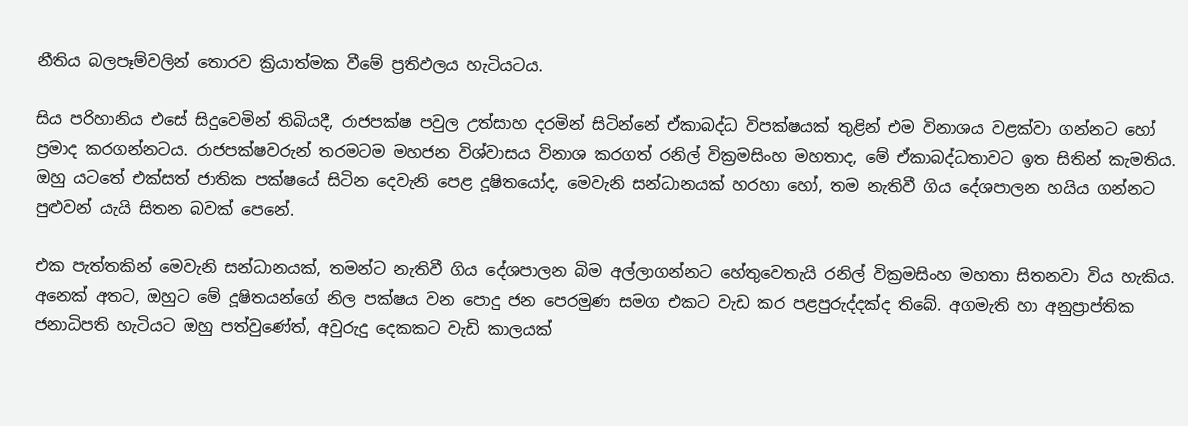නීතිය බලපෑම්වලින් තොරව ක්‍රියාත්මක වීමේ ප්‍රතිඵලය හැටියටය.

සිය පරිහානිය එසේ සිදුවෙමින් තිබියදී, රාජපක්ෂ පවුල උත්සාහ දරමින් සිටින්නේ ඒකාබද්ධ විපක්ෂයක් තුළින් එම විනාශය වළක්වා ගන්නට හෝ ප්‍රමාද කරගන්නටය. රාජපක්ෂවරුන් තරමටම මහජන විශ්වාසය විනාශ කරගත් රනිල් වික්‍රමසිංහ මහතාද, මේ ඒකාබද්ධතාවට ඉත සිතින් කැමතිය. ඔහු යටතේ එක්සත් ජාතික පක්ෂයේ සිටින දෙවැනි පෙළ දූෂිතයෝද, මෙවැනි සන්ධානයක් හරහා හෝ, තම නැතිවී ගිය දේශපාලන හයිය ගන්නට පුළුවන් යැයි සිතන බවක් පෙනේ.

එක පැත්තකින් මෙවැනි සන්ධානයක්, තමන්ට නැතිවී ගිය දේශපාලන බිම අල්ලාගන්නට හේතුවෙතැයි රනිල් වික්‍රමසිංහ මහතා සිතනවා විය හැකිය. අනෙක් අතට, ඔහුට මේ දූෂිතයන්ගේ නිල පක්ෂය වන පොදු ජන පෙරමුණ සමග එකට වැඩ කර පළපුරුද්දක්ද තිබේ. අගමැති හා අනුප්‍රාප්තික ජනාධිපති හැටියට ඔහු පත්වුණේත්, අවුරුදු දෙකකට වැඩි කාලයක්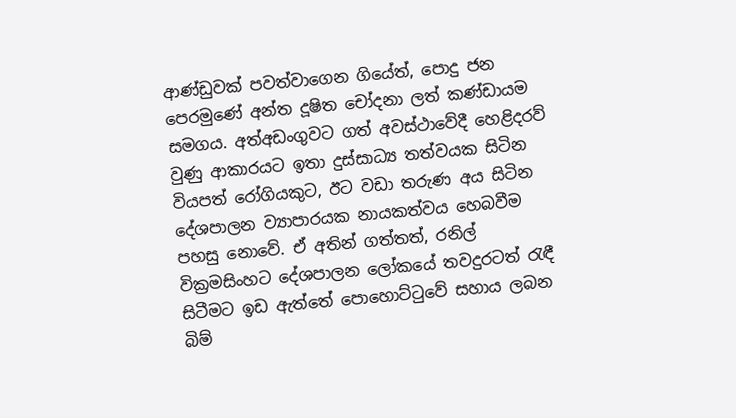ආණ්ඩුවක් පවත්වාගෙන ගියේත්, පොදු ජන පෙරමුණේ අන්ත දූෂිත චෝදනා ලත් කණ්ඩායම සමගය. අත්අඩංගුවට ගත් අවස්ථාවේදී හෙළිදරව් වුණු ආකාරයට ඉතා දුස්සාධ්‍ය තත්වයක සිටින වියපත් රෝගියකුට, ඊට වඩා තරුණ අය සිටින දේශපාලන ව්‍යාපාරයක නායකත්වය හෙබවීම පහසු නොවේ. ඒ අතින් ගත්තත්, රනිල් වික්‍රමසිංහට දේශපාලන ලෝකයේ තවදුරටත් රැඳී සිටීමට ඉඩ ඇත්තේ පොහොට්ටුවේ සහාය ලබන බිම්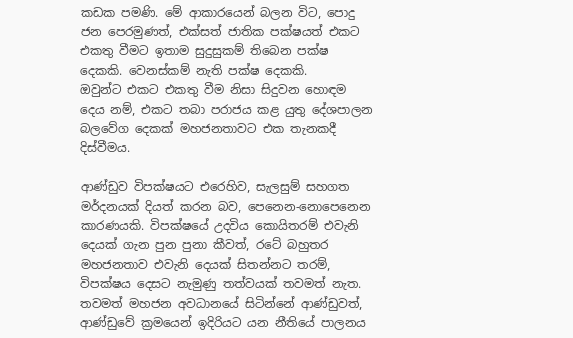කඩක පමණි. මේ ආකාරයෙන් බලන විට, පොදු ජන පෙරමුණත්, එක්සත් ජාතික පක්ෂයත් එකට එකතු වීමට ඉතාම සුදුසුකම් තිබෙන පක්ෂ දෙකකි. වෙනස්කම් නැති පක්ෂ දෙකකි.
ඔවුන්ට එකට එකතු වීම නිසා සිදුවන හොඳම දෙය නම්, එකට තබා පරාජය කළ යුතු දේශපාලන බලවේග දෙකක් මහජනතාවට එක තැනකදී දිස්වීමය.

ආණ්ඩුව විපක්ෂයට එරෙහිව, සැලසුම් සහගත මර්දනයක් දියත් කරන බව, පෙනෙන-නොපෙනෙන කාරණයකි. විපක්ෂයේ උදවිය කොයිතරම් එවැනි දෙයක් ගැන පුන පුනා කීවත්, රටේ බහුතර මහජනතාව එවැනි දෙයක් සිතන්නට තරම්, විපක්ෂය දෙසට නැමුණු තත්වයක් තවමත් නැත. තවමත් මහජන අවධානයේ සිටින්නේ ආණ්ඩුවත්, ආණ්ඩුවේ ක්‍රමයෙන් ඉදිරියට යන නීතියේ පාලනය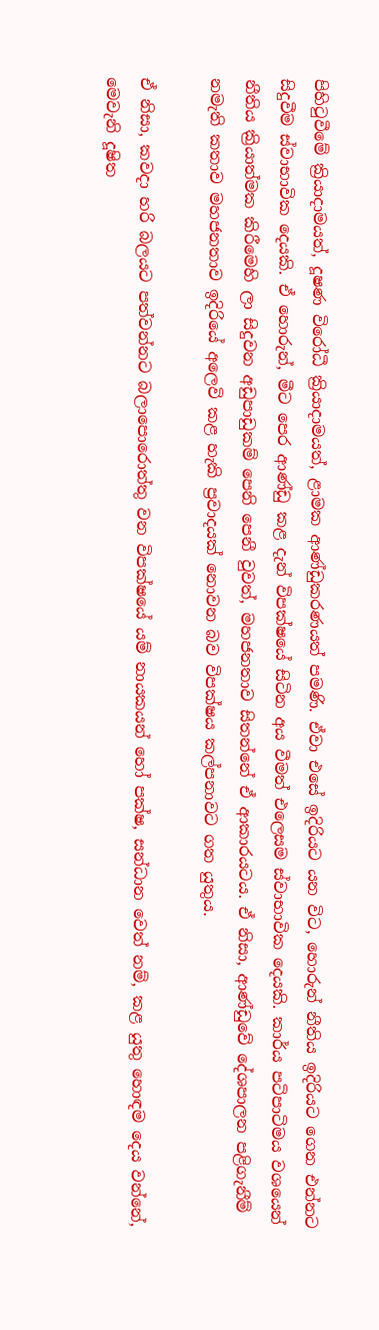පිහිටුවීමේ ක්‍රියාදාමයත්, දූෂණ විරෝධී ක්‍රියාදාමයත්, ළාමක ආණ්ඩුකරණයත් පමණි. ඒවා එසේ ඉදිරියට යන විට, හොරුන් නීතිය ඉදිරියට ගෙන එන්නට සිදුවීම ස්වාභාවික දෙයකි. ඒ හොරුන්, මීට පෙර ආණ්ඩු කළ දැන් විපක්ෂයේ සිටින අය වීමත් එලෙසම ස්වාභාවික දෙයකි. කාර්ය පටිපාටිමය වශයෙන් නීතිය ක්‍රියාත්මක කිරීමෙහි ලා සිදුවන අඩුපාඩුකම් පෙනි පෙනී වුවත්, මහජනතාව සිතන්නේ ඒ ආකාරයටය. ඒ නිසා, ආණ්ඩුවේ දේශපාලන පළිගැනීම් නමැති කතාව මහජනතාව ඉදිරියේ අලෙවි කළ හැකි ප්‍රවාදයක් නොවන බව විපක්ෂය කල්පනාවට ගත යුතුය.

ඒ නිසා, කවදා හරි බලයට පත්වන්නට බලාපොරොත්තු වන විපක්ෂයේ යම් නායකයන් හෝ පක්ෂ, සන්ධාන වෙත් නම්, කළ යුතු හොඳම දෙය වන්නේ, මෙවැනි දූෂිත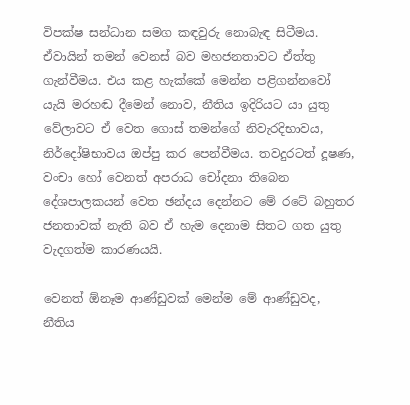විපක්ෂ සන්ධාන සමග කඳවුරු නොබැඳ සිටීමය. ඒවායින් තමන් වෙනස් බව මහජනතාවට ඒත්තු ගැන්වීමය. එය කළ හැක්කේ මෙන්න පළිගන්නවෝ යැයි මරහඬ දීමෙන් නොව, නීතිය ඉදිරියට යා යුතු වේලාවට ඒ වෙත ගොස් තමන්ගේ නිවැරදිභාවය, නිර්දෝෂිභාවය ඔප්පු කර පෙන්වීමය. තවදුරටත් දූෂණ, වංචා හෝ වෙනත් අපරාධ චෝදනා තිබෙන දේශපාලකයන් වෙත ඡන්දය දෙන්නට මේ රටේ බහුතර ජනතාවක් නැති බව ඒ හැම දෙනාම සිතට ගත යුතු වැදගත්ම කාරණයයි.

වෙනත් ඕනෑම ආණ්ඩුවක් මෙන්ම මේ ආණ්ඩුවද, නීතිය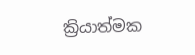ක්‍රියාත්මක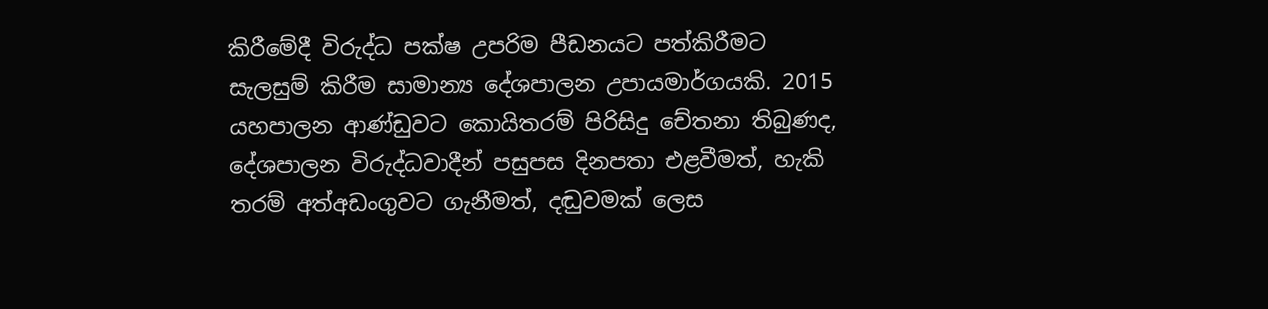කිරීමේදී විරුද්ධ පක්ෂ උපරිම පීඩනයට පත්කිරීමට සැලසුම් කිරීම සාමාන්‍ය දේශපාලන උපායමාර්ගයකි. 2015 යහපාලන ආණ්ඩුවට කොයිතරම් පිරිසිදු චේතනා තිබුණද, දේශපාලන විරුද්ධවාදීන් පසුපස දිනපතා එළවීමත්, හැකි තරම් අත්අඩංගුවට ගැනීමත්, දඬුවමක් ලෙස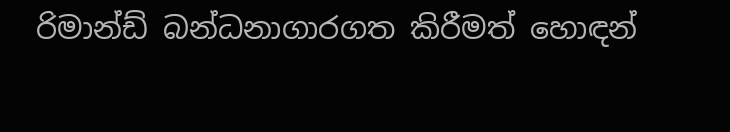රිමාන්ඩ් බන්ධනාගාරගත කිරීමත් හොඳන්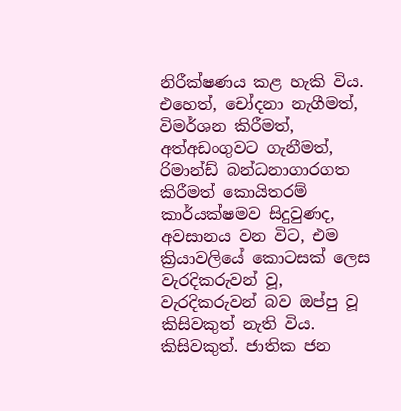නිරීක්ෂණය කළ හැකි විය. එහෙත්, චෝදනා නැගීමත්, විමර්ශන කිරීමත්, අත්අඩංගුවට ගැනීමත්, රිමාන්ඩ් බන්ධනාගාරගත කිරීමත් කොයිතරම් කාර්යක්ෂමව සිදුවුණද, අවසානය වන විට, එම ක්‍රියාවලියේ කොටසක් ලෙස වැරදිකරුවන් වූ, වැරදිකරුවන් බව ඔප්පු වූ කිසිවකුත් නැති විය. කිසිවකුත්. ජාතික ජන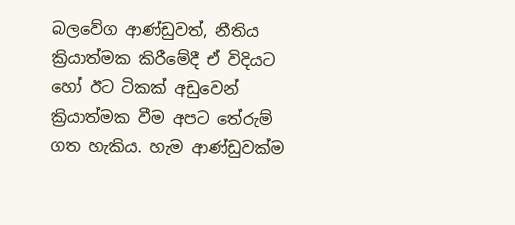බලවේග ආණ්ඩුවත්, නීතිය ක්‍රියාත්මක කිරීමේදී ඒ විදියට හෝ ඊට ටිකක් අඩුවෙන් ක්‍රියාත්මක වීම අපට තේරුම් ගත හැකිය. හැම ආණ්ඩුවක්ම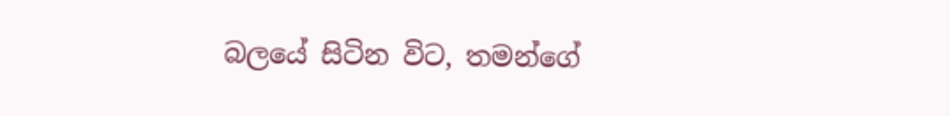බලයේ සිටින විට, තමන්ගේ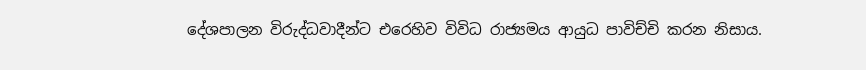දේශපාලන විරුද්ධවාදීන්ට එරෙහිව විවිධ රාජ්‍යමය ආයුධ පාවිච්චි කරන නිසාය.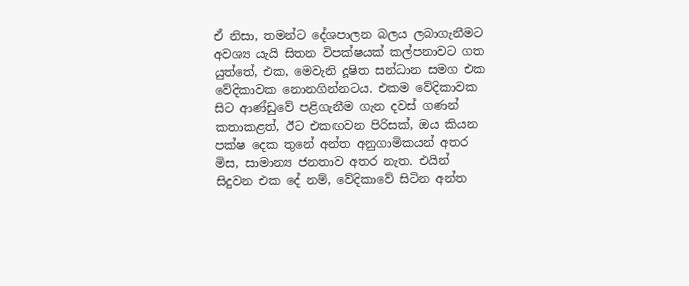ඒ නිසා, තමන්ට දේශපාලන බලය ලබාගැනීමට අවශ්‍ය යැයි සිතන විපක්ෂයක් කල්පනාවට ගත යුත්තේ, එක, මෙවැනි දූෂිත සන්ධාන සමග එක වේදිකාවක නොනගින්නටය. එකම වේදිකාවක සිට ආණ්ඩුවේ පළිගැනීම ගැන දවස් ගණන් කතාකළත්, ඊට එකඟවන පිරිසක්, ඔය කියන පක්ෂ දෙක තුනේ අන්ත අනුගාමිකයන් අතර මිස, සාමාන්‍ය ජනතාව අතර නැත. එයින් සිදුවන එක දේ නම්, වේදිකාවේ සිටින අන්ත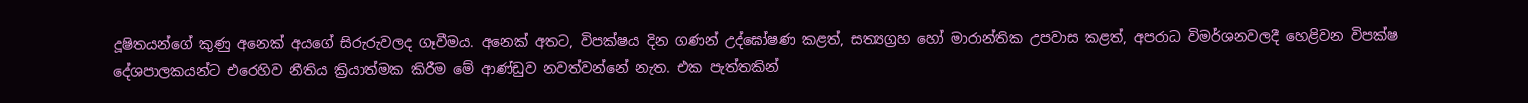දූෂිතයන්ගේ කුණු අනෙක් අයගේ සිරුරුවලද ගෑවීමය. අනෙක් අතට, විපක්ෂය දින ගණන් උද්ඝෝෂණ කළත්, සත්‍යග්‍රහ හෝ මාරාන්තික උපවාස කළත්, අපරාධ විමර්ශනවලදී හෙළිවන විපක්ෂ දේශපාලකයන්ට එරෙහිව නීතිය ක්‍රියාත්මක කිරීම මේ ආණ්ඩුව නවත්වන්නේ නැත. එක පැත්තකින්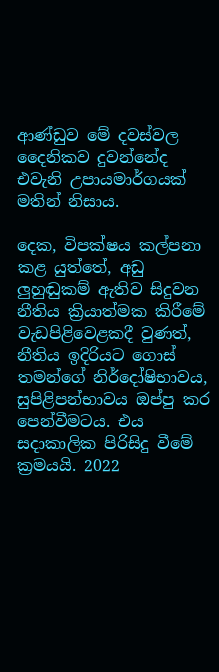ආණ්ඩුව මේ දවස්වල දෛනිකව දුවන්නේද එවැනි උපායමාර්ගයක් මතින් නිසාය.

දෙක, විපක්ෂය කල්පනා කළ යුත්තේ, අඩු ලුහුඬුකම් ඇතිව සිදුවන නීතිය ක්‍රියාත්මක කිරීමේ වැඩපිළිවෙළකදී වුණත්, නීතිය ඉදිරියට ගොස් තමන්ගේ නිර්දෝෂිභාවය, සුපිළිපන්භාවය ඔප්පු කර පෙන්වීමටය. එය සදාකාලික පිරිසිදු වීමේ ක්‍රමයයි. 2022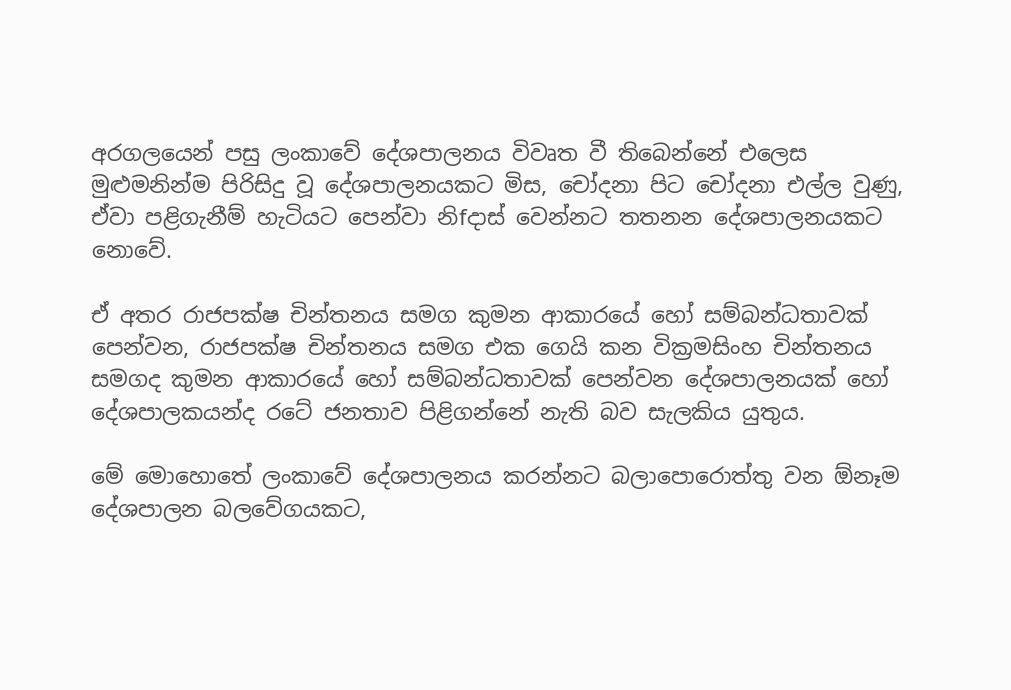අරගලයෙන් පසු ලංකාවේ දේශපාලනය විවෘත වී තිබෙන්නේ එලෙස මුළුමනින්ම පිරිසිදු වූ දේශපාලනයකට මිස, චෝදනා පිට චෝදනා එල්ල වුණු, ඒවා පළිගැනීම් හැටියට පෙන්වා නිfදාස් වෙන්නට තතනන දේශපාලනයකට නොවේ.

ඒ අතර රාජපක්ෂ චින්තනය සමග කුමන ආකාරයේ හෝ සම්බන්ධතාවක් පෙන්වන, රාජපක්ෂ චින්තනය සමග එක ගෙයි කන වික්‍රමසිංහ චින්තනය සමගද කුමන ආකාරයේ හෝ සම්බන්ධතාවක් පෙන්වන දේශපාලනයක් හෝ දේශපාලකයන්ද රටේ ජනතාව පිළිගන්නේ නැති බව සැලකිය යුතුය.

මේ මොහොතේ ලංකාවේ දේශපාලනය කරන්නට බලාපොරොත්තු වන ඕනෑම දේශපාලන බලවේගයකට,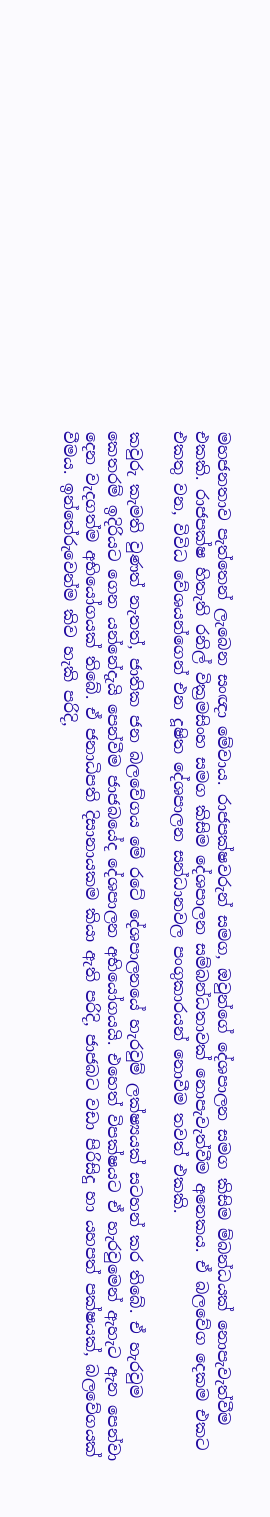මහජනතාව පැත්තෙන් ලැබෙන සංඥා මේවාය. රාජපක්ෂවරුන් සමග, ඔවුන්ගේ දේශපාලන සමග කිසිම ම්බන්ධයක් නොපැවැත්වීම එකකි. රාජපක්ෂ හිතැති රනිල් වික්‍රමසිංහ සමග කිසිම දේශපාලන සම්බන්ධතාවක් නොපැවැත්වීම අනෙකය. ඒ බලවේග දෙකම එකට එකතු වන, විවිධ වේශයන්ගෙන් එන දූෂිත දේශපාලන සන්ධානවල පංගුකාරයන් නොවීම තවත් එකකි.

කවුරු කැමති වුණත් නැතත්, ජාතික ජන බලවේගය මේ රටේ දේශපාලනයේ හැරවුම් ලක්ෂ්‍යයක් සටහන් කර තිබේ. ඒ හැරවුම කෙතරම් ඉදිරියට ගෙන යන්නේදැයි පෙන්වීම ජාජබයේද දේශපාලන අභියෝගයයි. එහෙත් විපක්ෂයට ඒ හැරවුමෙන් ඇහැට ඇන පෙන්වා දෙන වැදගත්ම අභියෝගයක් තිබේ. ඒ ජනාධිපති දිසානායකම කියා ඇති පරිදි, ජාජබට වඩා පිරිසිදු හා යහපත් පක්ෂයක්, බලවේගයක් වීමය. ඉන්තේරුවෙන්ම කිව හැකි පරිදි,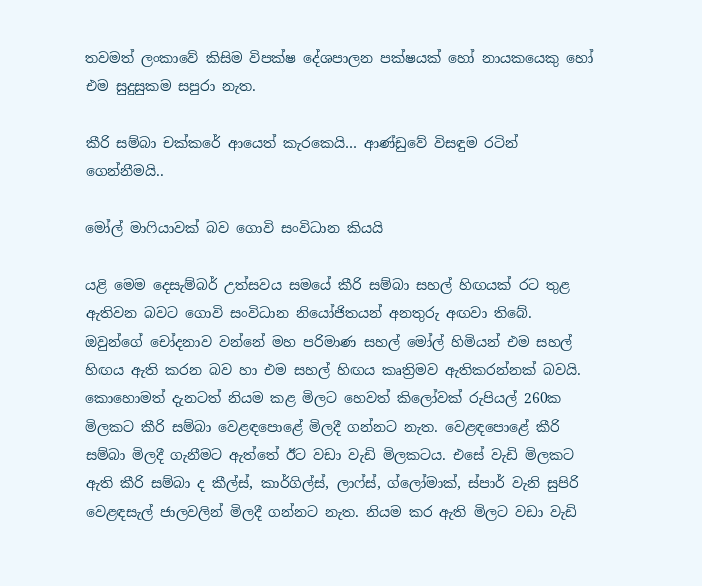තවමත් ලංකාවේ කිසිම විපක්ෂ දේශපාලන පක්ෂයක් හෝ නායකයෙකු හෝ එම සුදුසුකම සපුරා නැත.

කීරි සම්බා චක්කරේ ආයෙත් කැරකෙයි… ආණ්ඩුවේ විසඳුම රටින් ගෙන්නීමයි..

මෝල් මාෆියාවක් බව ගොවි සංවිධාන කියයි

යළි මෙම දෙසැම්බර් උත්සවය සමයේ කීරි සම්බා සහල් හිඟයක් රට තුළ ඇතිවන බවට ගොවි සංවිධාන නියෝජිතයන් අනතුරු අඟවා තිබේ. ඔවුන්ගේ චෝදනාව වන්නේ මහ පරිමාණ සහල් මෝල් හිමියන් එම සහල් හිඟය ඇති කරන බව හා එම සහල් හිඟය කෘත්‍රිමව ඇතිකරන්නක් බවයි. කොහොමත් දැනටත් නියම කළ මිලට හෙවත් කිලෝවක් රුපියල් 260ක මිලකට කීරි සම්බා වෙළඳපොළේ මිලදී ගන්නට නැත. වෙළඳපොළේ කීරි සම්බා මිලදී ගැනීමට ඇත්තේ ඊට වඩා වැඩි මිලකටය. එසේ වැඩි මිලකට ඇති කීරි සම්බා ද කීල්ස්, කාර්ගිල්ස්, ලාෆ්ස්, ග්ලෝමාක්, ස්පාර් වැනි සුපිරි වෙළඳසැල් ජාලවලින් මිලදී ගන්නට නැත. නියම කර ඇති මිලට වඩා වැඩි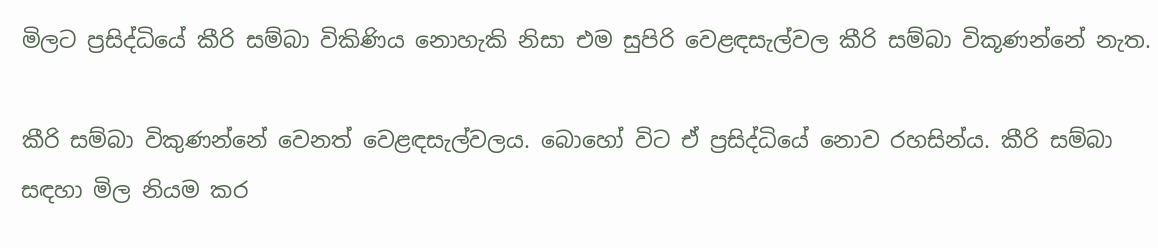මිලට ප්‍රසිද්ධියේ කීරි සම්බා විකිණිය නොහැකි නිසා එම සුපිරි වෙළඳසැල්වල කීරි සම්බා විකූණන්නේ නැත.

කීරි සම්බා විකුණන්නේ වෙනත් වෙළඳසැල්වලය. බොහෝ විට ඒ ප්‍රසිද්ධියේ නොව රහසින්ය. කීරි සම්බා සඳහා මිල නියම කර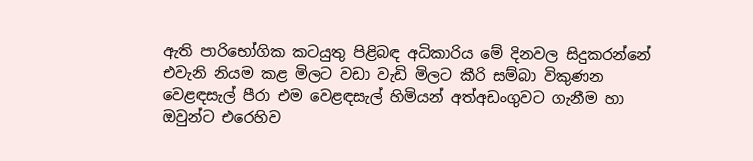ඇති පාරිභෝගික කටයුතු පිළිබඳ අධිකාරිය මේ දිනවල සිදුකරන්නේ එවැනි නියම කළ මිලට වඩා වැඩි මිලට කීරි සම්බා විකුණන වෙළඳසැල් පීරා එම වෙළඳසැල් හිමියන් අත්අඩංගුවට ගැනීම හා ඔවුන්ට එරෙහිව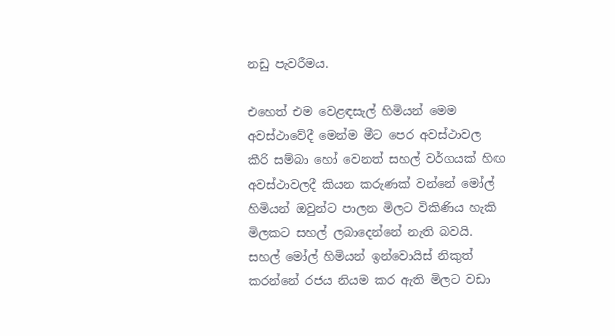නඩු පැවරීමය.

එහෙත් එම වෙළඳසැල් හිමියන් මෙම අවස්ථාවේදී මෙන්ම මීට පෙර අවස්ථාවල කීරි සම්බා හෝ වෙනත් සහල් වර්ගයක් හිඟ අවස්ථාවලදී කියන කරුණක් වන්නේ මෝල් හිමියන් ඔවුන්ට පාලන මිලට විකිණිය හැකි මිලකට සහල් ලබාදෙන්නේ නැති බවයි. සහල් මෝල් හිමියන් ඉන්වොයිස් නිකුත් කරන්නේ රජය නියම කර ඇති මිලට වඩා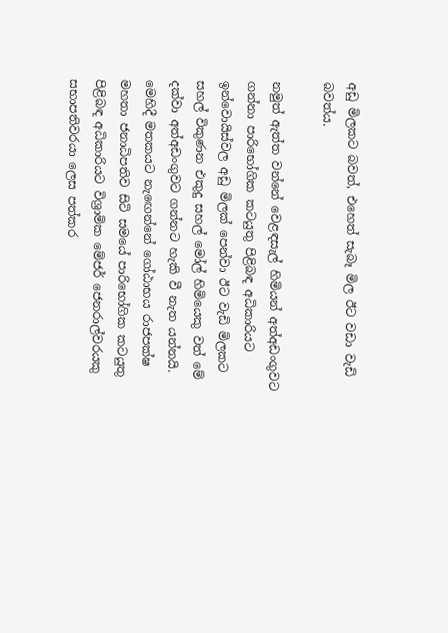අඩු මිලකට බවත්, එහෙත් සැබෑ මිල ඊට වඩා වැඩි බවත්ය.

නමුත් ඇත්ත වන්නේ වෙළඳසැල් හිමියන් අත්අඩංගුවට ගන්නා පාරිභෝගික කටයුතු පිළිබඳ අධිකාරියට ඉන්වොයිස්වල අඩු මිලක් පෙන්වා ඊට වැඩි මිලකට සහල් විකුණන එකුදු සහල් මෝල් හිමියෙකු වත් මේ දක්වා අත්අඩංගුවට ගන්නට හැකි වී නැත යන්නයි. මෙහිදී මතකයට නැඟෙන්නේ ගෝඨාභය රාජපක්ෂ මහතා ජනාධිපතිව සිටි සමයේ පාරිභෝගික කටයුතු පිළිබඳ අධිකාරියට විශ්‍රාමික මේජර් ජෙනරාල්වරයකු සභාපතිවරයා ලෙස පත්කර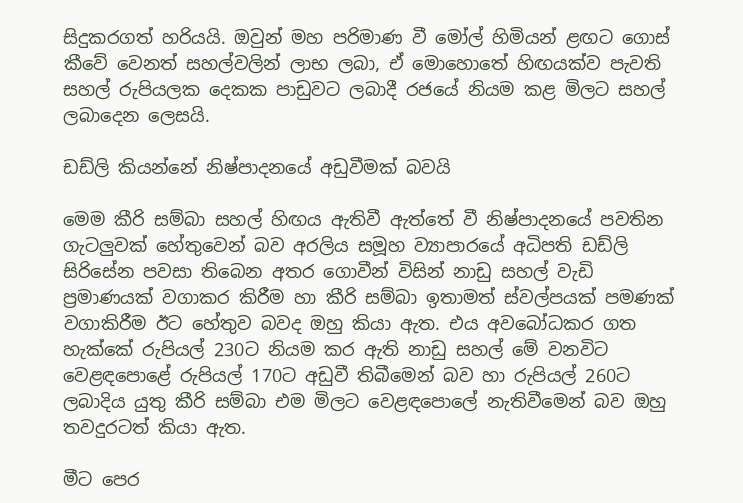සිදුකරගත් හරියයි. ඔවුන් මහ පරිමාණ වී මෝල් හිමියන් ළඟට ගොස් කීවේ වෙනත් සහල්වලින් ලාභ ලබා, ඒ මොහොතේ හිඟයක්ව පැවති සහල් රුපියලක දෙකක පාඩුවට ලබාදී රජයේ නියම කළ මිලට සහල් ලබාදෙන ලෙසයි.

ඩඩ්ලි කියන්නේ නිෂ්පාදනයේ අඩුවීමක් බවයි

මෙම කීරි සම්බා සහල් හිඟය ඇතිවී ඇත්තේ වී නිෂ්පාදනයේ පවතින ගැටලුවක් හේතුවෙන් බව අරලිය සමූහ ව්‍යාපාරයේ අධිපති ඩඩ්ලි සිරිසේන පවසා තිබෙන අතර ගොවීන් විසින් නාඩු සහල් වැඩි ප්‍රමාණයක් වගාකර කිරීම හා කීරි සම්බා ඉතාමත් ස්වල්පයක් පමණක් වගාකිරීම ඊට හේතුව බවද ඔහු කියා ඇත. එය අවබෝධකර ගත හැක්කේ රුපියල් 230ට නියම කර ඇති නාඩු සහල් මේ වනවිට වෙළඳපොළේ රුපියල් 170ට අඩුවී තිබීමෙන් බව හා රුපියල් 260ට ලබාදිය යුතු කීරි සම්බා එම මිලට වෙළඳපොලේ නැතිවීමෙන් බව ඔහු තවදුරටත් කියා ඇත.

මීට පෙර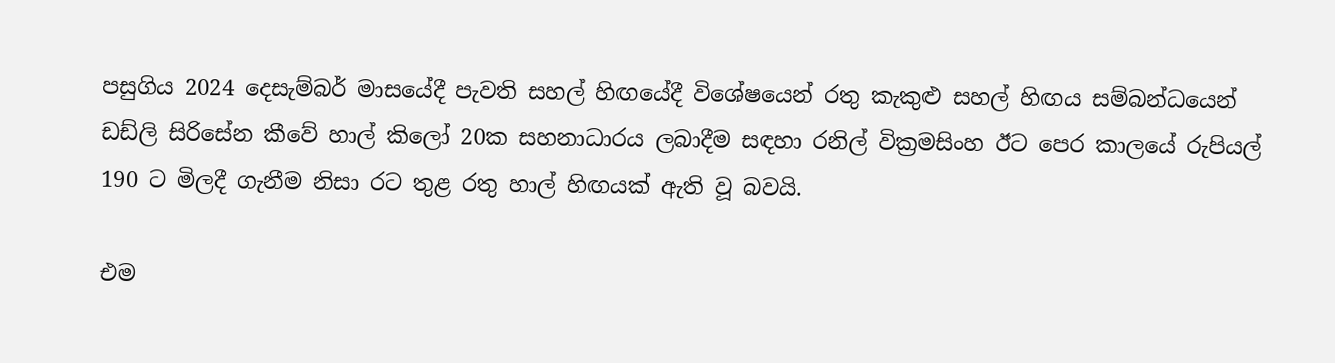පසුගිය 2024 දෙසැම්බර් මාසයේදී පැවති සහල් හිඟයේදී විශේෂයෙන් රතු කැකුළු සහල් හිඟය සම්බන්ධයෙන් ඩඩ්ලි සිරිසේන කීවේ හාල් කිලෝ 20ක සහනාධාරය ලබාදීම සඳහා රනිල් වික්‍රමසිංහ ඊට පෙර කාලයේ රුපියල් 190 ට මිලදී ගැනීම නිසා රට තුළ රතු හාල් හිඟයක් ඇති වූ බවයි.

එම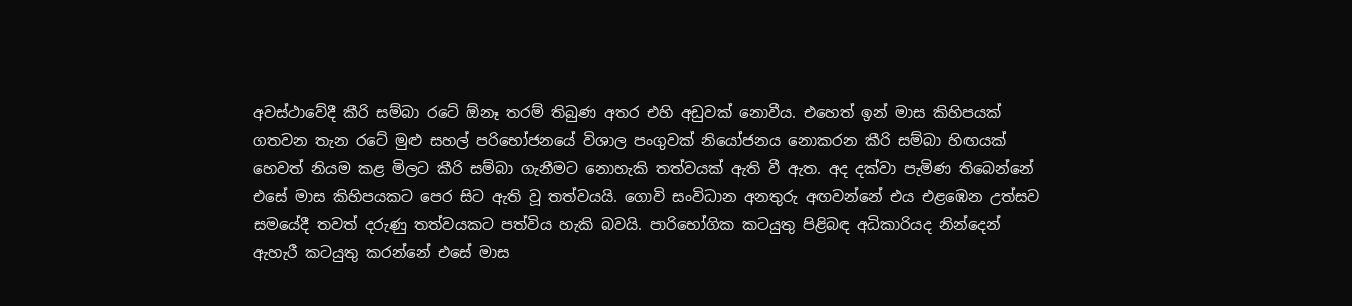අවස්ථාවේදී කීරි සම්බා රටේ ඕනෑ තරම් තිබුණ අතර එහි අඩුවක් නොවීය. එහෙත් ඉන් මාස කිහිපයක් ගතවන තැන රටේ මුළු සහල් පරිභෝජනයේ විශාල පංගුවක් නියෝජනය නොකරන කීරි සම්බා හිඟයක් හෙවත් නියම කළ මිලට කීරි සම්බා ගැනීමට නොහැකි තත්වයක් ඇති වී ඇත. අද දක්වා පැමිණ තිබෙන්නේ එසේ මාස කිහිපයකට පෙර සිට ඇති වූ තත්වයයි. ගොවි සංවිධාන අනතුරු අඟවන්නේ එය එළඹෙන උත්සව සමයේදී තවත් දරුණු තත්වයකට පත්විය හැකි බවයි. පාරිභෝගික කටයුතු පිළිබඳ අධිකාරියද නින්දෙන් ඇහැරී කටයුතු කරන්නේ එසේ මාස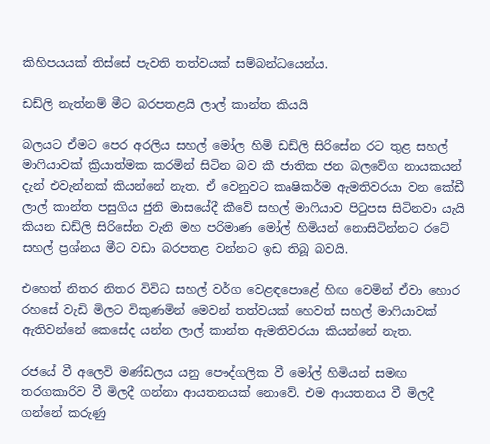කිහිපයයක් තිස්සේ පැවති තත්වයක් සම්බන්ධයෙන්ය.

ඩඩ්ලි නැත්නම් මීට බරපතළයි ලාල් කාන්ත කියයි

බලයට ඒමට පෙර අරලිය සහල් මෝල හිමි ඩඩ්ලි සිරිසේන රට තුළ සහල් මාෆියාවක් ක්‍රියාත්මක කරමින් සිටින බව කී ජාතික ජන බලවේග නායකයන් දැන් එවැන්නක් කියන්නේ නැත. ඒ වෙනුවට කෘෂිකර්ම ඇමතිවරයා වන කේඩී ලාල් කාන්ත පසුගිය ජුනි මාසයේදී කීවේ සහල් මාෆියාව පිටුපස සිටිනවා යැයි කියන ඩඩ්ලි සිරිසේන වැනි මහ පරිමාණ මෝල් හිමියන් නොසිටින්නට රටේ සහල් ප්‍රශ්නය මීට වඩා බරපතළ වන්නට ඉඩ තිබූ බවයි.

එහෙත් නිතර නිතර විවිධ සහල් වර්ග වෙළඳපොළේ හිඟ වෙමින් ඒවා හොර රහසේ වැඩි මිලට විකුණමින් මෙවන් තත්වයක් හෙවත් සහල් මාෆියාවක් ඇතිවන්නේ කෙසේද යන්න ලාල් කාන්ත ඇමතිවරයා කියන්නේ නැත.

රජයේ වී අලෙවි මණ්ඩලය යනු පෞද්ගලික වී මෝල් හිමියන් සමඟ තරගකාරිව වී මිලදී ගන්නා ආයතනයක් නොවේ. එම ආයතනය වී මිලදී ගන්නේ කරුණු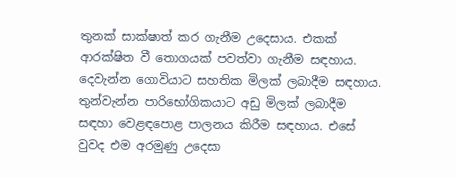තුනක් සාක්ෂාත් කර ගැනීම උදෙසාය. එකක් ආරක්ෂිත වී තොගයක් පවත්වා ගැනීම සඳහාය. දෙවැන්න ගොවියාට සහතික මිලක් ලබාදීම සඳහාය. තුන්වැන්න පාරිභෝගිකයාට අඩු මිලක් ලබාදීම සඳහා වෙළඳපොළ පාලනය කිරීම සඳහාය. එසේ වුවද එම අරමුණු උදෙසා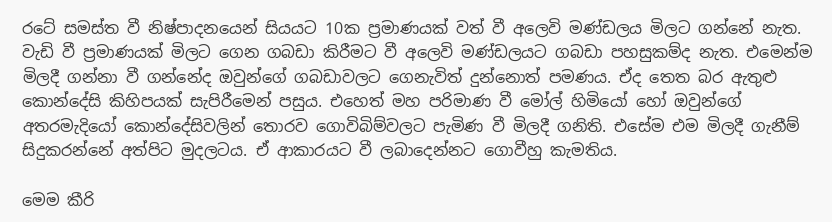රටේ සමස්ත වී නිෂ්පාදනයෙන් සියයට 10ක ප්‍රමාණයක් වත් වී අලෙවි මණ්ඩලය මිලට ගන්නේ නැත. වැඩි වී ප්‍රමාණයක් මිලට ගෙන ගබඩා කිරීමට වී අලෙවි මණ්ඩලයට ගබඩා පහසුකම්ද නැත. එමෙන්ම මිලදී ගන්නා වී ගන්නේද ඔවුන්ගේ ගබඩාවලට ගෙනැවිත් දුන්නොත් පමණය. ඒද තෙත බර ඇතුළු කොන්දේසි කිහිපයක් සැපිරීමෙන් පසුය. එහෙත් මහ පරිමාණ වී මෝල් හිමියෝ හෝ ඔවුන්ගේ අතරමැදියෝ කොන්දේසිවලින් තොරව ගොවිබිම්වලට පැමිණ වී මිලදී ගනිති. එසේම එම මිලදී ගැනීම් සිදුකරන්නේ අත්පිට මුදලටය. ඒ ආකාරයට වී ලබාදෙන්නට ගොවීහු කැමතිය.

මෙම කීරි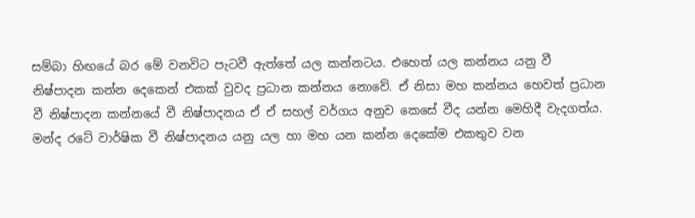සම්බා හිඟයේ බර මේ වනවිට පැටවී ඇත්තේ යල කන්නටය. එහෙත් යල කන්නය යනු වී නිෂ්පාදන කන්න දෙකෙන් එකක් වුවද ප්‍රධාන කන්නය නොවේ. ඒ නිසා මහ කන්නය හෙවත් ප්‍රධාන වී නිෂ්පාදන කන්නයේ වී නිෂ්පාදනය ඒ ඒ සහල් වර්ගය අනුව කෙසේ වීද යන්න මෙහිදී වැදගත්ය. මන්ද රටේ වාර්ෂික වී නිෂ්පාදනය යනු යල හා මහ යන කන්න දෙකේම එකතුව වන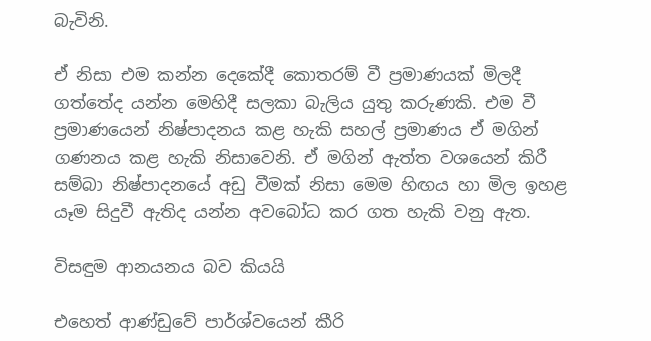බැවිනි.

ඒ නිසා එම කන්න දෙකේදී කොතරම් වී ප්‍රමාණයක් මිලදී ගත්තේද යන්න මෙහිදී සලකා බැලිය යුතු කරුණකි. එම වී ප්‍රමාණයෙන් නිෂ්පාදනය කළ හැකි සහල් ප්‍රමාණය ඒ මගින් ගණනය කළ හැකි නිසාවෙනි. ඒ මගින් ඇත්ත වශයෙන් කිරී සම්බා නිෂ්පාදනයේ අඩු වීමක් නිසා මෙම හිඟය හා මිල ඉහළ යෑම සිදුවී ඇතිද යන්න අවබෝධ කර ගත හැකි වනු ඇත.

විසඳුම ආනයනය බව කියයි

එහෙත් ආණ්ඩුවේ පාර්ශ්වයෙන් කීරි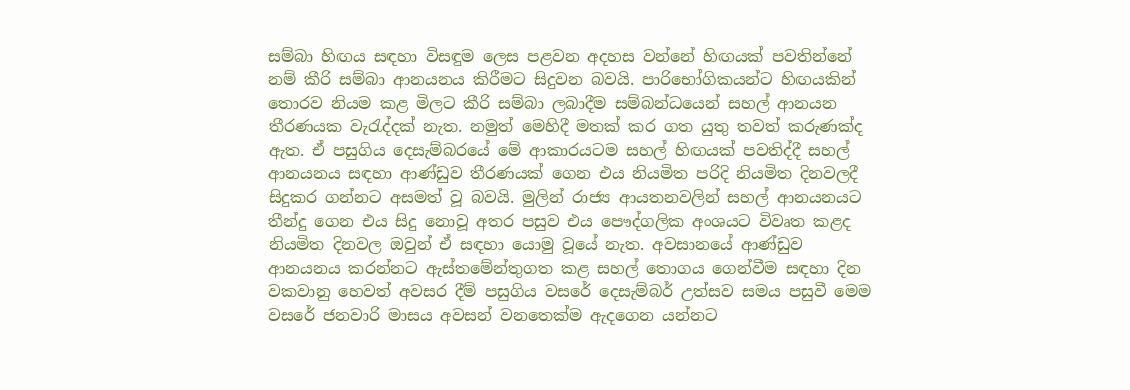සම්බා හිඟය සඳහා විසඳුම ලෙස පළවන අදහස වන්නේ හිඟයක් පවතින්නේ නම් කීරි සම්බා ආනයනය කිරීමට සිදුවන බවයි. පාරිභෝගිකයන්ට හිඟයකින් තොරව නියම කළ මිලට කීරි සම්බා ලබාදීම සම්බන්ධයෙන් සහල් ආනයන තීරණයක වැරැද්දක් නැත. නමුත් මෙහිදී මතක් කර ගත යුතු තවත් කරුණක්ද ඇත. ඒ පසුගිය දෙසැම්බරයේ මේ ආකාරයටම සහල් හිඟයක් පවතිද්දී සහල් ආනයනය සඳහා ආණ්ඩුව තීරණයක් ගෙන එය නියමිත පරිදි නියමිත දිනවලදී සිදුකර ගන්නට අසමත් වූ බවයි. මුලින් රාජ්‍ය ආයතනවලින් සහල් ආනයනයට තීන්දු ගෙන එය සිදු නොවූ අතර පසුව එය පෞද්ගලික අංශයට විවෘත කළද නියමිත දිනවල ඔවුන් ඒ සඳහා යොමු වූයේ නැත. අවසානයේ ආණ්ඩුව ආනයනය කරන්නට ඇස්තමේන්තුගත කළ සහල් තොගය ගෙන්වීම සඳහා දින වකවානු හෙවත් අවසර දීම් පසුගිය වසරේ දෙසැම්බර් උත්සව සමය පසුවී මෙම වසරේ ජනවාරි මාසය අවසන් වනතෙක්ම ඇදගෙන යන්නට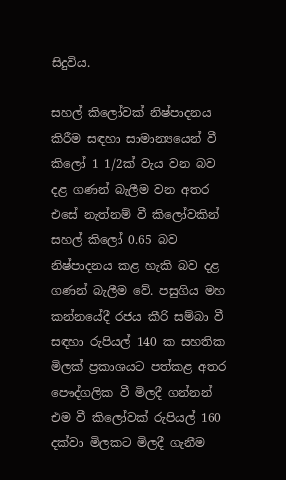සිදුවිය.

සහල් කිලෝවක් නිෂ්පාදනය කිරීම සඳහා සාමාන්‍යයෙන් වී කිලෝ 1 1/2ක් වැය වන බව දළ ගණන් බැලීම වන අතර එසේ නැත්නම් වී කිලෝවකින් සහල් කිලෝ 0.65 බව නිෂ්පාදනය කළ හැකි බව දළ ගණන් බැලීම වේ. පසුගිය මහ කන්නයේදී රජය කීරි සම්බා වී සඳහා රුපියල් 140 ක සහතික මිලක් ප්‍රකාශයට පත්කළ අතර පෞද්ගලික වී මිලදී ගන්නන් එම වී කිලෝවක් රුපියල් 160 දක්වා මිලකට මිලදී ගැනීම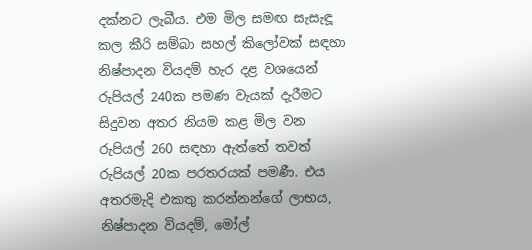දක්නට ලැබීය. එම මිල සමඟ සැසැඳූ කල කීරි සම්බා සහල් කිලෝවක් සඳහා නිෂ්පාදන වියදම් හැර දළ වශයෙන් රුපියල් 240ක පමණ වැයක් දැරීමට සිදුවන අතර නියම කළ මිල වන රුපියල් 260 සඳහා ඇත්තේ තවත් රුපියල් 20ක පරතරයක් පමණී. එය අතරමැදි එකතු කරන්නන්ගේ ලාභය, නිෂ්පාදන වියදම්, මෝල්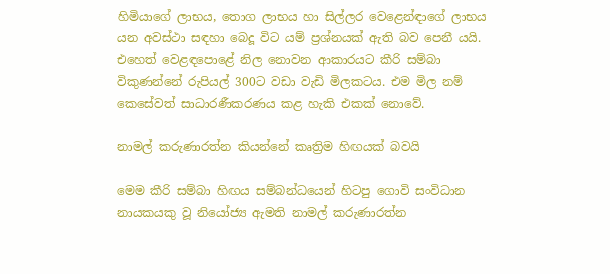හිමියාගේ ලාභය, තොග ලාභය හා සිල්ලර වෙළෙන්ඳාගේ ලාභය යන අවස්ථා සඳහා බෙදූ විට යම් ප්‍රශ්නයක් ඇති බව පෙනී යයි. එහෙත් වෙළඳපොළේ නිල නොවන ආකාරයට කීරි සම්බා විකුණන්නේ රුපියල් 300ට වඩා වැඩි මිලකටය. එම මිල නම් කෙසේවත් සාධාරණීකරණය කළ හැකි එකක් නොවේ.

නාමල් කරුණාරත්න කියන්නේ කෘත්‍රිම හිඟයක් බවයි

මෙම කීරි සම්බා හිඟය සම්බන්ධයෙන් හිටපු ගොවි සංවිධාන නායකයකු වූ නියෝජ්‍ය ඇමති නාමල් කරුණාරත්න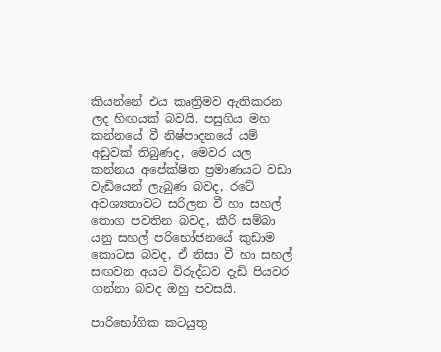කියන්නේ එය කෘත්‍රිමව ඇතිකරන ලද හිඟයක් බවයි. පසුගිය මහ කන්නයේ වී නිෂ්පාදනයේ යම් අඩුවක් තිබුණද, මෙවර යල කන්නය අපේක්ෂිත ප්‍රමාණයට වඩා වැඩියෙන් ලැබුණ බවද, රටේ අවශ්‍යතාවට සරිලන වී හා සහල් තොග පවතින බවද, කීරි සම්බා යනු සහල් පරිභෝජනයේ කුඩාම කොටස බවද, ඒ නිසා වී හා සහල් සඟවන අයට විරුද්ධව දැඩි පියවර ගන්නා බවද ඔහු පවසයි.

පාරිභෝගික කටයුතු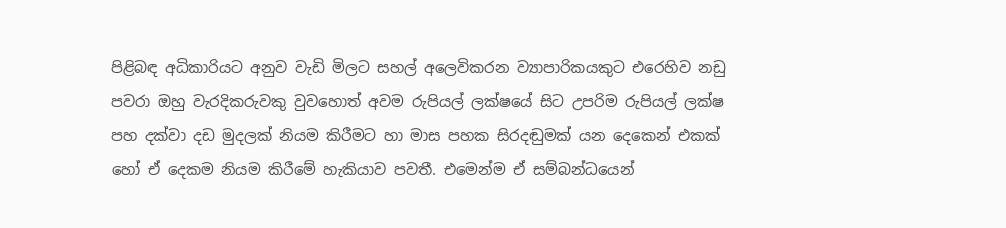පිළිබඳ අධිකාරියට අනුව වැඩි මිලට සහල් අලෙවිකරන ව්‍යාපාරිකයකුට එරෙහිව නඩු පවරා ඔහු වැරදිකරුවකු වුවහොත් අවම රුපියල් ලක්ෂයේ සිට උපරිම රුපියල් ලක්ෂ පහ දක්වා දඩ මුදලක් නියම කිරීමට හා මාස පහක සිරදඬුමක් යන දෙකෙන් එකක් හෝ ඒ දෙකම නියම කිරීමේ හැකියාව පවතී. එමෙන්ම ඒ සම්බන්ධයෙන්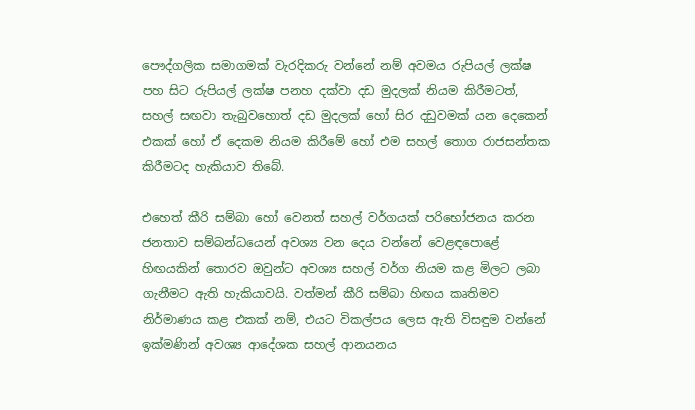පෞද්ගලික සමාගමක් වැරදිකරු වන්නේ නම් අවමය රුපියල් ලක්ෂ පහ සිට රුපියල් ලක්ෂ පනහ දක්වා දඩ මුදලක් නියම කිරීමටත්, සහල් සඟවා තැබුවහොත් දඩ මුදලක් හෝ සිර දඩුවමක් යන දෙකෙන් එකක් හෝ ඒ දෙකම නියම කිරීමේ හෝ එම සහල් තොග රාජසන්තක කිරීමටද හැකියාව තිබේ.

එහෙත් කීරි සම්බා හෝ වෙනත් සහල් වර්ගයක් පරිභෝජනය කරන ජනතාව සම්බන්ධයෙන් අවශ්‍ය වන දෙය වන්නේ වෙළඳපොළේ හිඟයකින් තොරව ඔවුන්ට අවශ්‍ය සහල් වර්ග නියම කළ මිලට ලබා ගැනීමට ඇති හැකියාවයි. වත්මන් කීරි සම්බා හිඟය කෘතිමව නිර්මාණය කළ එකක් නම්, එයට විකල්පය ලෙස ඇති විසඳුම වන්නේ ඉක්මණින් අවශ්‍ය ආදේශක සහල් ආනයනය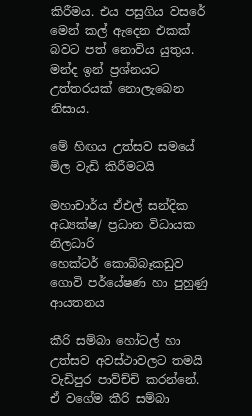කිරීමය. එය පසුගිය වසරේ මෙන් කල් ඇදෙන එකක් බවට පත් නොවිය යුතුය. මන්ද ඉන් ප්‍රශ්නයට උත්තරයක් නොලැබෙන නිසාය.

මේ හිඟය උත්සව සමයේ මිල වැඩි කිරීමටයි

මහාචාර්ය ඒඑල් සන්දික
අධ්‍යක්ෂ/ ප්‍රධාන විධායක නිලධාරි
හෙක්ටර් කොබ්බෑකඩුව ගොවි පර්යේෂණ හා පුහුණු ආයතනය

කීරි සම්බා හෝටල් හා උත්සව අවස්ථාවලට තමයි වැඩිපුර පාව්ච්චි කරන්නේ. ඒ වගේම කීරි සම්බා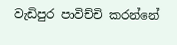වැඩිපුර පාවිච්චි කරන්නේ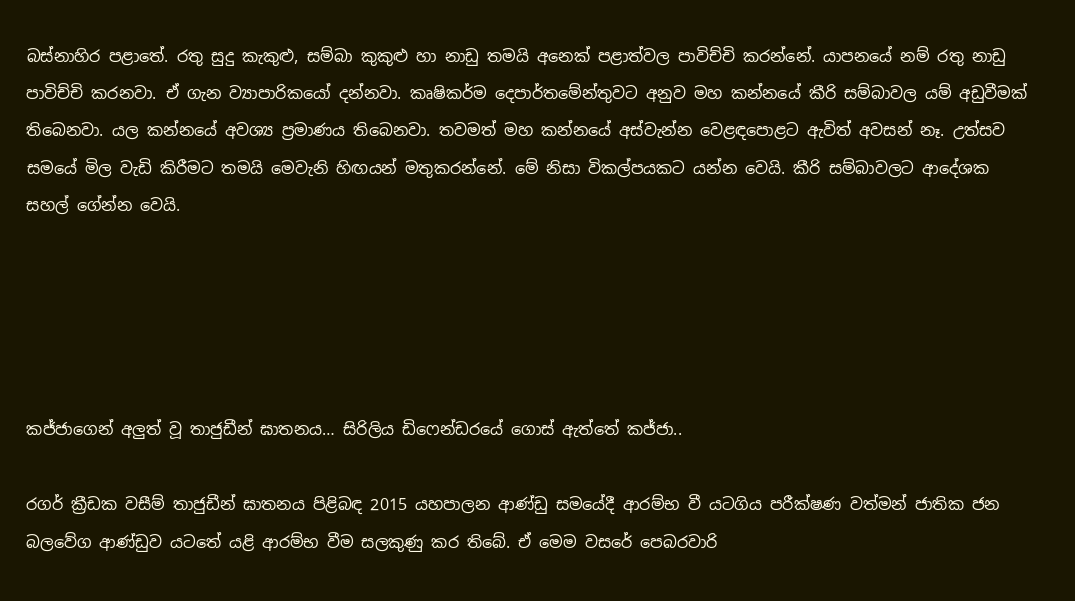බස්නාහිර පළාතේ. රතු සුදු කැකුළු, සම්බා කුකුළු හා නාඩු තමයි අනෙක් පළාත්වල පාවිච්චි කරන්නේ. යාපනයේ නම් රතු නාඩු පාවිච්චි කරනවා. ඒ ගැන ව්‍යාපාරිකයෝ දන්නවා. කෘෂිකර්ම දෙපාර්තමේන්තුවට අනුව මහ කන්නයේ කීරි සම්බාවල යම් අඩුවීමක් තිබෙනවා. යල කන්නයේ අවශ්‍ය ප්‍රමාණය තිබෙනවා. තවමත් මහ කන්නයේ අස්වැන්න වෙළඳපොළට ඇවිත් අවසන් නෑ. උත්සව සමයේ මිල වැඩි කිරීමට තමයි මෙවැනි හිඟයන් මතුකරන්නේ. මේ නිසා විකල්පයකට යන්න වෙයි. කීරි සම්බාවලට ආදේශක සහල් ගේන්න වෙයි.





කජ්ජාගෙන් අලුත් වූ තාජුඩීන් ඝාතනය… සිරිලිය ඩිෆෙන්ඩරයේ ගොස් ඇත්තේ කජ්ජා..

රගර් ක්‍රීඩක වසීම් තාජුඩීන් ඝාතනය පිළිබඳ 2015 යහපාලන ආණ්ඩු සමයේදී ආරම්භ වී යටගිය පරීක්ෂණ වත්මන් ජාතික ජන බලවේග ආණ්ඩුව යටතේ යළි ආරම්භ වීම සලකුණු කර තිබේ. ඒ මෙම වසරේ පෙබරවාරි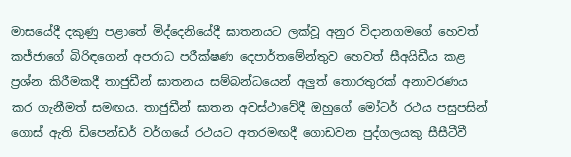මාසයේදී දකුණු පළාතේ මිද්දෙනියේදී ඝාතනයට ලක්වූ අනුර විදානගමගේ හෙවත් කජ්ජාගේ බිරිඳගෙන් අපරාධ පරීක්ෂණ දෙපාර්තමේන්තුව හෙවත් සීඅයිඩීය කළ ප්‍රශ්න කිරීමකදී තාජුඩීන් ඝාතනය සම්බන්ධයෙන් අලුත් තොරතුරක් අනාවරණය කර ගැනීමත් සමඟය. තාජුඩීන් ඝාතන අවස්ථාවේදී ඔහුගේ මෝටර් රථය පසුපසින් ගොස් ඇති ඩිපෙන්ඩර් වර්ගයේ රථයට අතරමඟදී ගොඩවන පුද්ගලයකු සීසීටීවී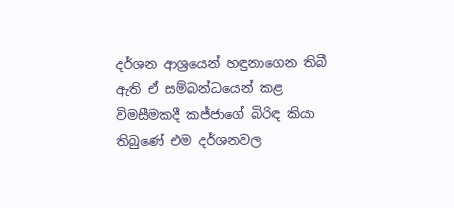දර්ශන ආශ්‍රයෙන් හඳුනාගෙන තිබී ඇති ඒ සම්බන්ධයෙන් කළ විමසීමකදී කජ්ජාගේ බිරිඳ කියා තිබුණේ එම දර්ශනවල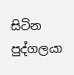සිටින පුද්ගලයා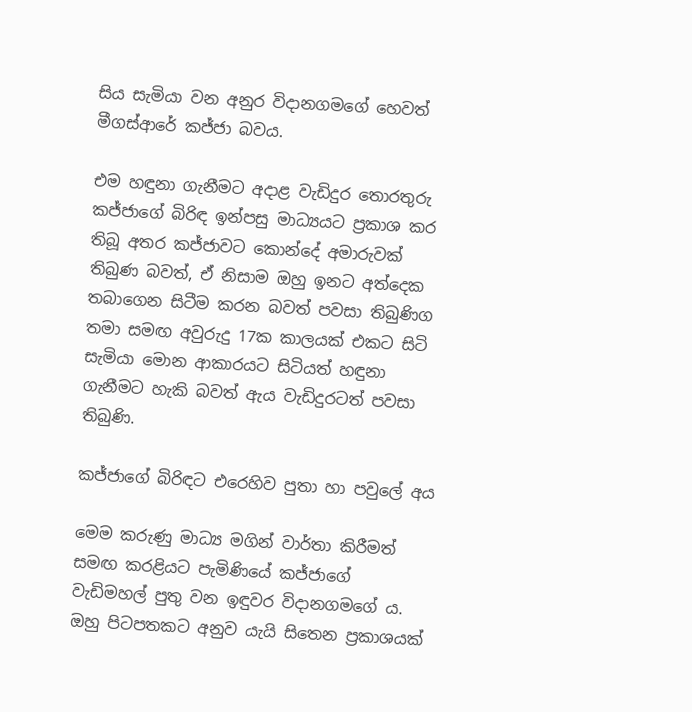සිය සැමියා වන අනුර විදානගමගේ හෙවත් මීගස්ආරේ කජ්ජා බවය.

එම හඳුනා ගැනීමට අදාළ වැඩිදුර තොරතුරු කජ්ජාගේ බිරිඳ ඉන්පසු මාධ්‍යයට ප්‍රකාශ කර තිබූ අතර කජ්ජාවට කොන්දේ අමාරුවක් තිබුණ බවත්, ඒ නිසාම ඔහු ඉනට අත්දෙක තබාගෙන සිටීම කරන බවත් පවසා තිබුණිග තමා සමඟ අවුරුදු 17ක කාලයක් එකට සිටි සැමියා මොන ආකාරයට සිටියත් හඳුනා ගැනීමට හැකි බවත් ඇය වැඩිදුරටත් පවසා තිබුණි.

කජ්ජාගේ බිරිඳට එරෙහිව පුතා හා පවුලේ අය

මෙම කරුණු මාධ්‍ය මගින් වාර්තා කිරීමත් සමඟ කරළියට පැමිණියේ කජ්ජාගේ වැඩිමහල් පුතු වන ඉඳුවර විදානගමගේ ය. ඔහු පිටපතකට අනුව යැයි සිතෙන ප්‍රකාශයක්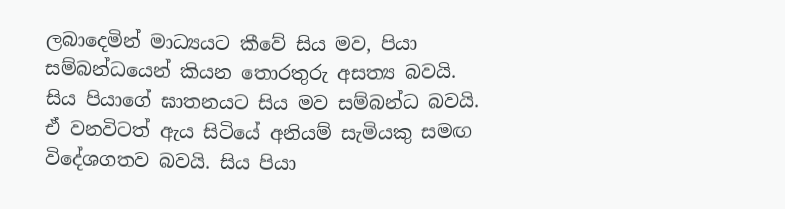ලබාදෙමින් මාධ්‍යයට කීවේ සිය මව, පියා සම්බන්ධයෙන් කියන තොරතුරු අසත්‍ය බවයි. සිය පියාගේ ඝාතනයට සිය මව සම්බන්ධ බවයි. ඒ වනවිටත් ඇය සිටියේ අනියම් සැමියකු සමඟ විදේශගතව බවයි. සිය පියා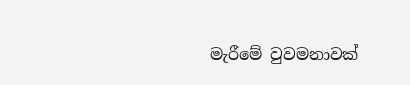මැරීමේ වුවමනාවක්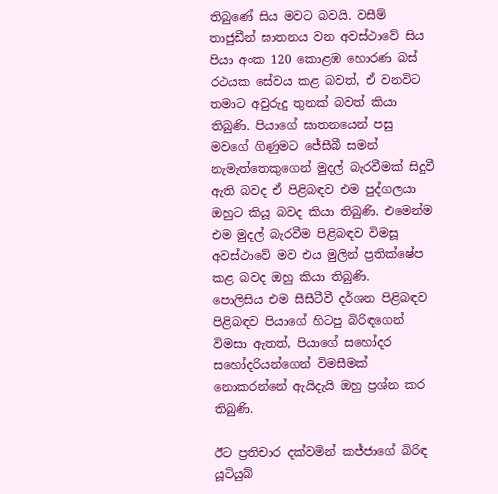තිබුණේ සිය මවට බවයි. වසීම් තාජුඩීන් ඝාතනය වන අවස්ථාවේ සිය පියා අංක 120 කොළඹ හොරණ බස් රථයක සේවය කළ බවත්, ඒ වනවිට තමාට අවුරුදු තුනක් බවත් කියා තිබුණි. පියාගේ ඝාතනයෙන් පසු මවගේ ගිණුමට ජේසීබී සමන් නැමැත්තෙකුගෙන් මුදල් බැරවීමක් සිදුවී ඇති බවද ඒ පිළිබඳව එම පුද්ගලයා ඔහුට කියූ බවද කියා තිබුණි. එමෙන්ම එම මුදල් බැරවීම පිළිබඳව විමසූ අවස්ථාවේ මව එය මුලින් ප්‍රතික්ෂේප කළ බවද ඔහු කියා තිබුණි.
පොලිසිය එම සීසීටීවී දර්ශන පිළිබඳව පිළිබඳව පියාගේ හිටපු බිරිඳගෙන් විමසා ඇතත්, පියාගේ සහෝදර සහෝදරියන්ගෙන් විමසීමක් නොකරන්නේ ඇයිදැයි ඔහු ප්‍රශ්න කර තිබුණි.

ඊට ප්‍රතිචාර දක්වමින් කජ්ජාගේ බිරිඳ යූටියුබ්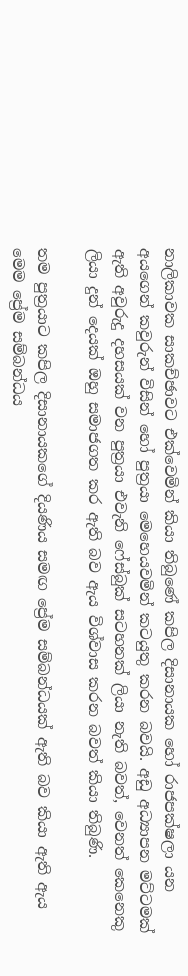නාලිකාවක සාකච්ඡාවට එක්වෙමින් කියා තිබුණේ කපිල දිසානායක හෝ රාජපක්ෂලා යන අයගෙන් කවුරුන් විසින් හෝ පුත්‍රයා මෙහෙයවමින් කටයුතු කරන බවයි. අඩු අධ්‍යාපන මට්ටමක් ඇති අවුරුදු දහසයක් වන පුත්‍රයා එවැනි ෆේස්බුක් සටහනක් ලියා නැති බවත්, වෙනත් කෙනෙකු ලියා දුන් දෙයක් ඔහු සමාජගත කර ඇති බව ඇය විශ්වාස කරන බවත් කියා තිබුණි.

තම පුත්‍රයාට කපිල දිසානායකගේ දියණිය සමඟ ප්‍රේම සම්බන්ධයක් ඇති බව කියා ඇති ඇය මෙම ප්‍රේම සම්බන්ධය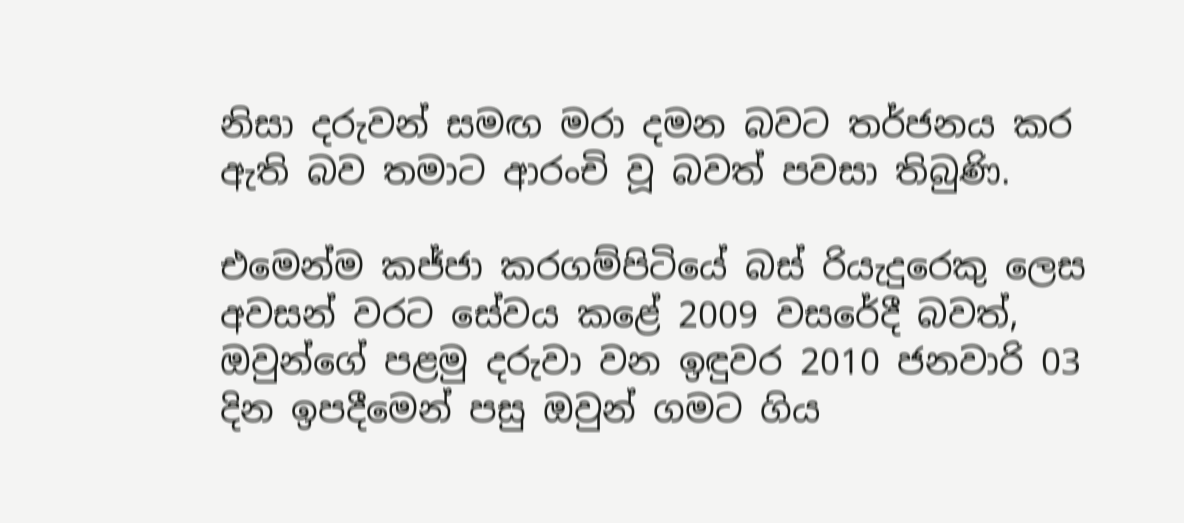නිසා දරුවන් සමඟ මරා දමන බවට තර්ජනය කර ඇති බව තමාට ආරංචි වූ බවත් පවසා තිබුණි.

එමෙන්ම කජ්ජා කරගම්පිටියේ බස් රියැදුරෙකු ලෙස අවසන් වරට සේවය කළේ 2009 වසරේදී බවත්, ඔවුන්ගේ පළමු දරුවා වන ඉඳුවර 2010 ජනවාරි 03 දින ඉපදීමෙන් පසු ඔවුන් ගමට ගිය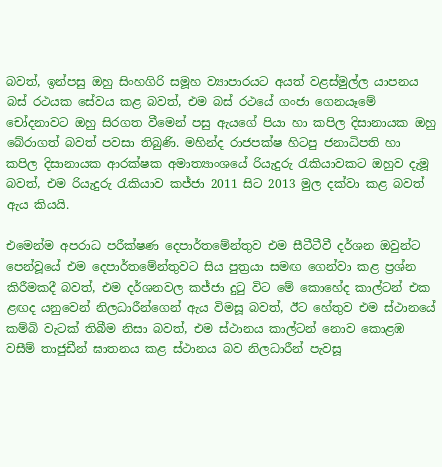බවත්, ඉන්පසු ඔහු සිංහගිරි සමූහ ව්‍යාපාරයට අයත් වළස්මුල්ල යාපනය බස් රථයක සේවය කළ බවත්, එම බස් රථයේ ගංජා ගෙනයෑමේ චෝදනාවට ඔහු සිරගත වීමෙන් පසු ඇයගේ පියා හා කපිල දිසානායක ඔහු බේරාගත් බවත් පවසා තිබුණි. මහින්ද රාජපක්ෂ හිටපු ජනාධිපති හා කපිල දිසානායක ආරක්ෂක අමාත්‍යාංශයේ රියැදුරු රැකියාවකට ඔහුව දැමූ බවත්, එම රියැදුරු රැකියාව කජ්ජා 2011 සිට 2013 මුල දක්වා කළ බවත් ඇය කියයි.

එමෙන්ම අපරාධ පරීක්ෂණ දෙපාර්තමේන්තුව එම සීටීටීවී දර්ශන ඔවුන්ට පෙන්වූයේ එම දෙපාර්තමේන්තුවට සිය පුත්‍රයා සමඟ ගෙන්වා කළ ප්‍රශ්න කිරීමකදී බවත්, එම දර්ශනවල කජ්ජා දුටු විට මේ කොහේද කාල්ටන් එක ළඟද යනුවෙන් නිලධාරීන්ගෙන් ඇය විමසූ බවත්, ඊට හේතුව එම ස්ථානයේ කම්බි වැටක් තිබීම නිසා බවත්, එම ස්ථානය කාල්ටන් නොව කොළඹ වසීම් තාජුඩීන් ඝාතනය කළ ස්ථානය බව නිලධාරීන් පැවසූ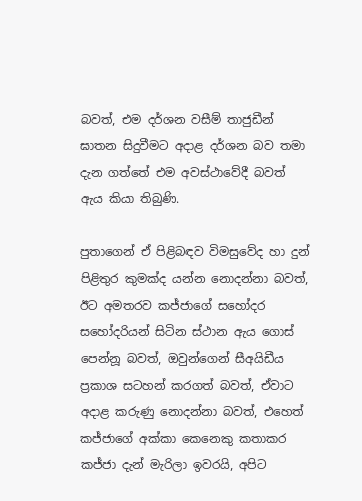බවත්, එම දර්ශන වසීම් තාජුඩීන් ඝාතන සිදුවීමට අදාළ දර්ශන බව තමා දැන ගත්තේ එම අවස්ථාවේදී බවත් ඇය කියා තිබුණි.

පුතාගෙන් ඒ පිළිබඳව විමසුවේද හා දුන් පිළිතුර කුමක්ද යන්න නොදන්නා බවත්, ඊට අමතරව කජ්ජාගේ සහෝදර සහෝදරියන් සිටින ස්ථාන ඇය ගොස් පෙන්නූ බවත්, ඔවුන්ගෙන් සීඅයිඩීය ප්‍රකාශ සටහන් කරගත් බවත්, ඒවාට අදාළ කරුණු නොදන්නා බවත්, එහෙත් කජ්ජාගේ අක්කා කෙනෙකු කතාකර කජ්ජා දැන් මැරිලා ඉවරයි, අපිට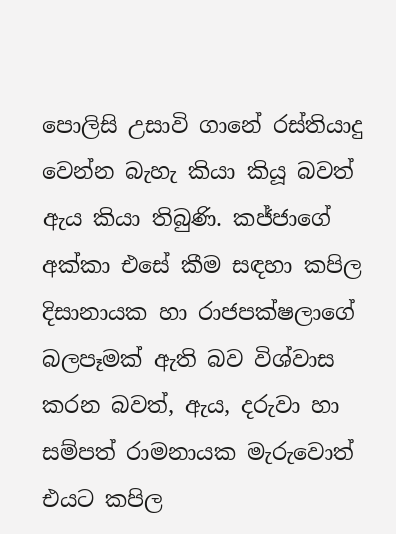පොලිසි උසාවි ගානේ රස්තියාදු වෙන්න බැහැ කියා කියූ බවත් ඇය කියා තිබුණි. කජ්ජාගේ අක්කා එසේ කීම සඳහා කපිල දිසානායක හා රාජපක්ෂලාගේ බලපෑමක් ඇති බව විශ්වාස කරන බවත්, ඇය, දරුවා හා සම්පත් රාමනායක මැරුවොත් එයට කපිල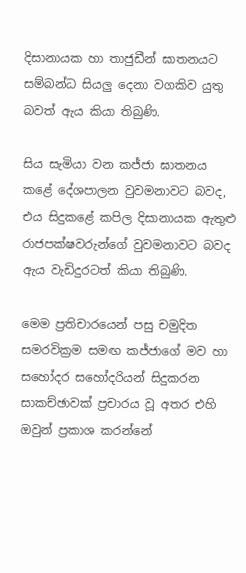දිසානායක හා තාජුඩීන් ඝාතනයට සම්බන්ධ සියලු දෙනා වගකිව යුතු බවත් ඇය කියා තිබුණි.

සිය සැමියා වන කජ්ජා ඝාතනය කළේ දේශපාලන වුවමනාවට බවද, එය සිදුකළේ කපිල දිසානායක ඇතුළු රාජපක්ෂවරුන්ගේ වුවමනාවට බවද ඇය වැඩිදුරටත් කියා තිබුණි.

මෙම ප්‍රතිචාරයෙන් පසු චමුදිත සමරවික්‍රම සමඟ කජ්ජාගේ මව හා සහෝදර සහෝදරියන් සිදුකරන සාකච්ඡාවක් ප්‍රචාරය වූ අතර එහි ඔවුන් ප්‍රකාශ කරන්නේ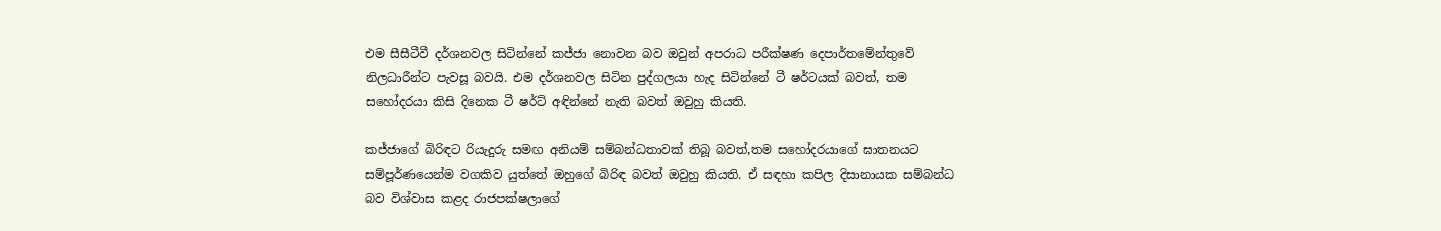එම සීසීටීවී දර්ශනවල සිටින්නේ කජ්ජා නොවන බව ඔවුන් අපරාධ පරීක්ෂණ දෙපාර්තමේන්තුවේ නිලධාරීන්ට පැවසූ බවයි. එම දර්ශනවල සිටින පුද්ගලයා හැද සිටින්නේ ටී ෂර්ටයක් බවත්, තම සහෝදරයා කිසි දිනෙක ටී ෂර්ට් අඳින්නේ නැති බවත් ඔවුහු කියති.

කජ්ජාගේ බිරිඳට රියැදුරු සමඟ අනියම් සම්බන්ධතාවක් තිබූ බවත්,තම සහෝදරයාගේ ඝාතනයට සම්පූර්ණයෙන්ම වගකිව යුත්තේ ඔහුගේ බිරිඳ බවත් ඔවුහු කියති. ඒ සඳහා කපිල දිසානායක සම්බන්ධ බව විශ්වාස කළද රාජපක්ෂලාගේ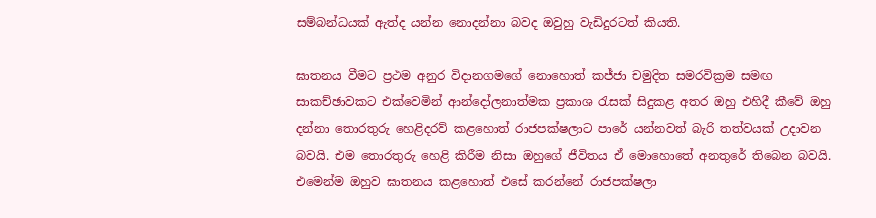සම්බන්ධයක් ඇත්ද යන්න නොදන්නා බවද ඔවුහු වැඩිදුරටත් කියති.

ඝාතනය වීමට ප්‍රථම අනුර විදානගමගේ නොහොත් කජ්ජා චමුදිත සමරවික්‍රම සමඟ සාකච්ඡාවකට එක්වෙමින් ආන්දෝලනාත්මක ප්‍රකාශ රැසක් සිදුකළ අතර ඔහු එහිදී කීවේ ඔහු දන්නා තොරතුරු හෙළිදරව් කළහොත් රාජපක්ෂලාට පාරේ යන්නවත් බැරි තත්වයක් උදාවන බවයි. එම තොරතුරු හෙළි කිරීම නිසා ඔහුගේ ජීවිතය ඒ මොහොතේ අනතුරේ තිබෙන බවයි. එමෙන්ම ඔහුව ඝාතනය කළහොත් එසේ කරන්නේ රාජපක්ෂලා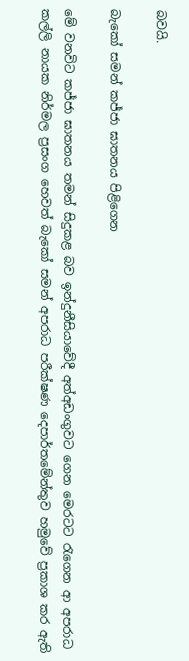බවයි.

බැකෝ සමන් කජ්ජා ඝාතනය පිළිගෙන

මේ වනවිට කජ්ජා ඝාතනය තමන් සිදුකළ බව ඉන්දුනීසියාවේදී අත්අඩංගුවට ගෙන මෙරටට රැගෙන ආ අපරාධ කල්ලි නායක නිර්මල ප්‍රසංග හෙවත් බැකෝ සමන් අපරාධ පරීක්ෂණ දෙපාර්තමේන්තුව හමුවේ ප්‍රකාශ කර ඇති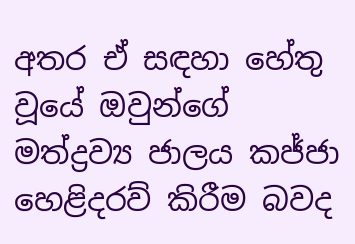අතර ඒ සඳහා හේතු වූයේ ඔවුන්ගේ මත්ද්‍රව්‍ය ජාලය කජ්ජා හෙළිදරව් කිරීම බවද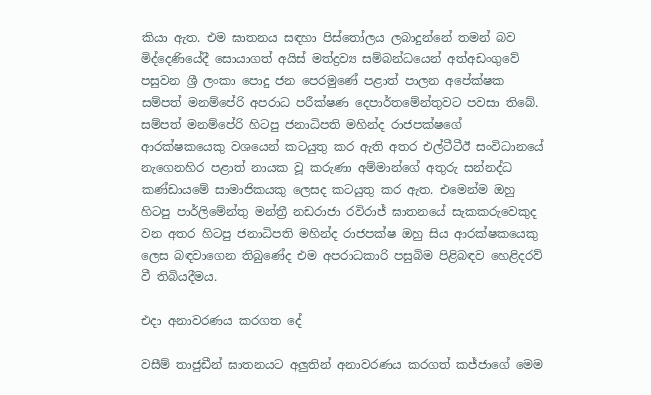කියා ඇත. එම ඝාතනය සඳහා පිස්තෝලය ලබාදුන්නේ තමන් බව මිද්දෙණියේදී සොයාගත් අයිස් මත්ද්‍රව්‍ය සම්බන්ධයෙන් අත්අඩංගුවේ පසුවන ශ්‍රී ලංකා පොදු ජන පෙරමුණේ පළාත් පාලන අපේක්ෂක සම්පත් මනම්පේරි අපරාධ පරීක්ෂණ දෙපාර්තමේන්තුවට පවසා තිබේ. සම්පත් මනම්පේරි හිටපු ජනාධිපති මහින්ද රාජපක්ෂගේ ආරක්ෂකයෙකු වශයෙන් කටයුතු කර ඇති අතර එල්ටීටීඊ සංවිධානයේ නැගෙනහිර පළාත් නායක වූ කරුණා අම්මාන්ගේ අතුරු සන්නද්ධ කණ්ඩායමේ සාමාජිකයකු ලෙසද කටයුතු කර ඇත. එමෙන්ම ඔහු හිටපු පාර්ලිමේන්තු මන්ත්‍රී නඩරාජා රවිරාජ් ඝාතනයේ සැකකරුවෙකුද වන අතර හිටපු ජනාධිපති මහින්ද රාජපක්ෂ ඔහු සිය ආරක්ෂකයෙකු ලෙස බඳවාගෙන තිබුණේද එම අපරාධකාරි පසුබිම පිළිබඳව හෙළිදරව් වී තිබියදීමය.

එදා අනාවරණය කරගත දේ

වසීම් තාජුඩීන් ඝාතනයට අලුතින් අනාවරණය කරගත් කජ්ජාගේ මෙම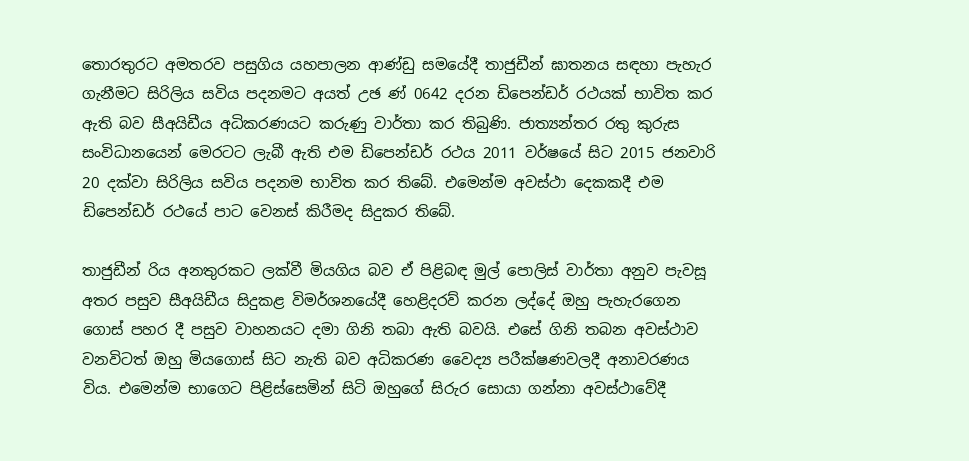තොරතුරට අමතරව පසුගිය යහපාලන ආණ්ඩු සමයේදී තාජුඩීන් ඝාතනය සඳහා පැහැර ගැනීමට සිරිලිය සවිය පදනමට අයත් උඡ ණ් 0642 දරන ඩිපෙන්ඩර් රථයක් භාවිත කර ඇති බව සීඅයිඩීය අධිකරණයට කරුණු වාර්තා කර තිබුණි. ජාත්‍යන්තර රතු කුරුස සංවිධානයෙන් මෙරටට ලැබී ඇති එම ඩිපෙන්ඩර් රථය 2011 වර්ෂයේ සිට 2015 ජනවාරි 20 දක්වා සිරිලිය සවිය පදනම භාවිත කර තිබේ. එමෙන්ම අවස්ථා දෙකකදී එම ඩිපෙන්ඩර් රථයේ පාට වෙනස් කිරීමද සිදුකර තිබේ.

තාජුඩීන් රිය අනතුරකට ලක්වී මියගිය බව ඒ පිළිබඳ මුල් පොලිස් වාර්තා අනුව පැවසූ අතර පසුව සීඅයිඩීය සිදුකළ විමර්ශනයේදී හෙළිදරව් කරන ලද්දේ ඔහු පැහැරගෙන ගොස් පහර දී පසුව වාහනයට දමා ගිනි තබා ඇති බවයි. එසේ ගිනි තබන අවස්ථාව වනවිටත් ඔහු මියගොස් සිට නැති බව අධිකරණ වෛද්‍ය පරීක්ෂණවලදී අනාවරණය විය. එමෙන්ම භාගෙට පිළිස්සෙමින් සිටි ඔහුගේ සිරුර සොයා ගන්නා අවස්ථාවේදී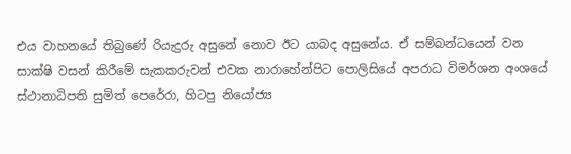එය වාහනයේ තිබුණේ රියැදුරු අසුනේ නොව ඊට යාබද අසුනේය. ඒ සම්බන්ධයෙන් වන සාක්ෂි වසන් කිරීමේ සැකකරුවන් එවක නාරාහේන්පිට පොලිසියේ අපරාධ විමර්ශන අංශයේ ස්ථානාධිපති සුමිත් පෙරේරා, හිටපු නියෝජ්‍ය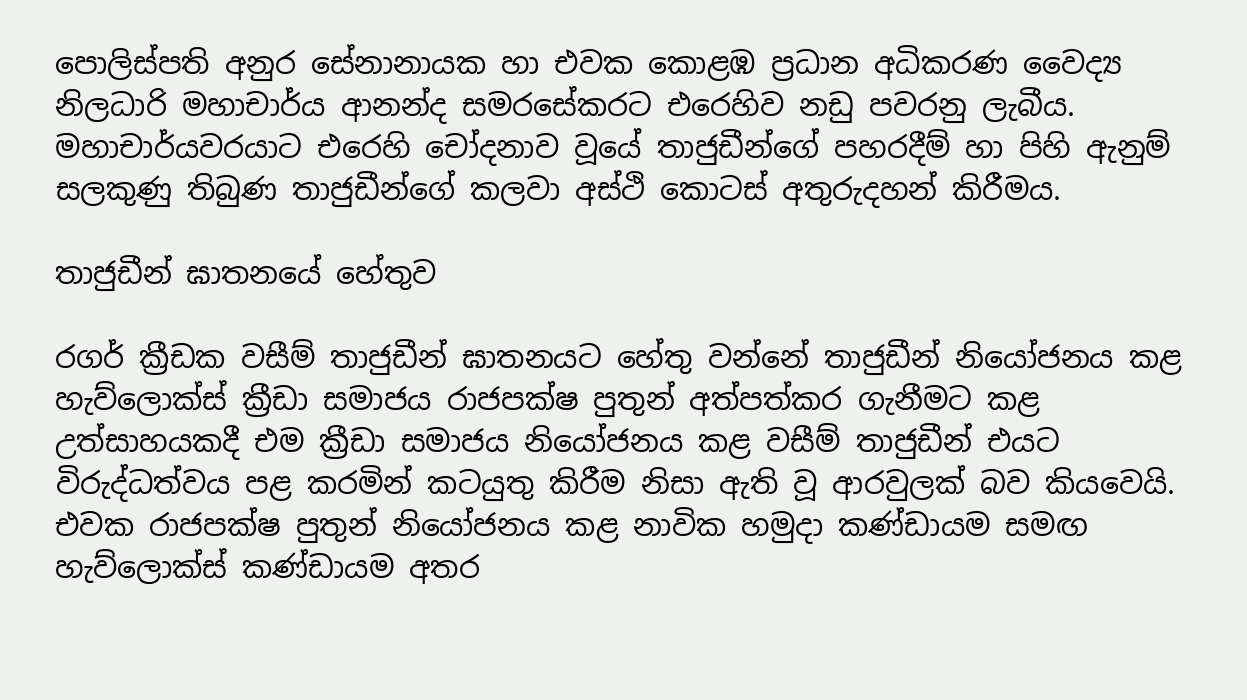පොලිස්පති අනුර සේනානායක හා එවක කොළඹ ප්‍රධාන අධිකරණ වෛද්‍ය නිලධාරි මහාචාර්ය ආනන්ද සමරසේකරට එරෙහිව නඩු පවරනු ලැබීය. මහාචාර්යවරයාට එරෙහි චෝදනාව වූයේ තාජුඩීන්ගේ පහරදීම් හා පිහි ඇනුම් සලකුණු තිබුණ තාජුඩීන්ගේ කලවා අස්ථි කොටස් අතුරුදහන් කිරීමය.

තාජුඩීන් ඝාතනයේ හේතුව

රගර් ක්‍රීඩක වසීම් තාජුඩීන් ඝාතනයට හේතු වන්නේ තාජුඩීන් නියෝජනය කළ හැව්ලොක්ස් ක්‍රීඩා සමාජය රාජපක්ෂ පුතුන් අත්පත්කර ගැනීමට කළ උත්සාහයකදී එම ක්‍රීඩා සමාජය නියෝජනය කළ වසීම් තාජුඩීන් එයට විරුද්ධත්වය පළ කරමින් කටයුතු කිරීම නිසා ඇති වූ ආරවුලක් බව කියවෙයි. එවක රාජපක්ෂ පුතුන් නියෝජනය කළ නාවික හමුදා කණ්ඩායම සමඟ හැව්ලොක්ස් කණ්ඩායම අතර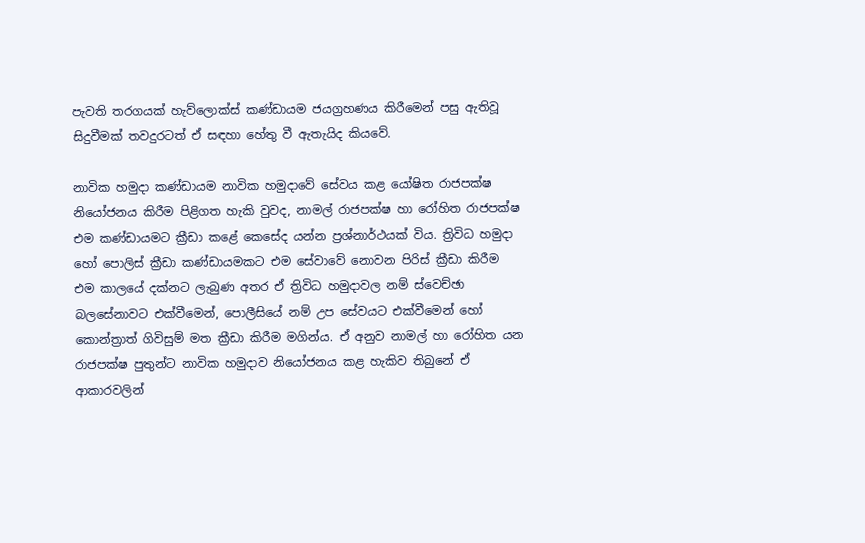පැවති තරගයක් හැව්ලොක්ස් කණ්ඩායම ජයග්‍රහණය කිරීමෙන් පසු ඇතිවූ සිදුවීමක් තවදුරටත් ඒ සඳහා හේතු වී ඇතැයිද කියවේ.

නාවික හමුදා කණ්ඩායම නාවික හමුදාවේ සේවය කළ යෝෂිත රාජපක්ෂ නියෝජනය කිරීම පිළිගත හැකි වුවද, නාමල් රාජපක්ෂ හා රෝහිත රාජපක්ෂ එම කණ්ඩායමට ක්‍රීඩා කළේ කෙසේද යන්න ප්‍රශ්නාර්ථයක් විය. ත්‍රිවිධ හමුදා හෝ පොලිස් ක්‍රීඩා කණ්ඩායමකට එම සේවාවේ නොවන පිරිස් ක්‍රීඩා කිරීම එම කාලයේ දක්නට ලැබුණ අතර ඒ ත්‍රිවිධ හමුදාවල නම් ස්වෙච්ඡා බලසේනාවට එක්වීමෙන්, පොලීසියේ නම් උප සේවයට එක්වීමෙන් හෝ කොන්ත්‍රාත් ගිවිසුම් මත ක්‍රීඩා කිරීම මගින්ය. ඒ අනුව නාමල් හා රෝහිත යන රාජපක්ෂ පුතුන්ට නාවික හමුදාව නියෝජනය කළ හැකිව තිබුනේ ඒ ආකාරවලින්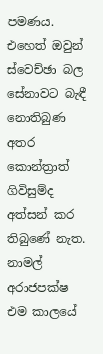පමණය. එහෙත් ඔවුන් ස්වෙච්ඡා බල සේනාවට බැඳී නොතිබුණ අතර කොන්ත්‍රාත් ගිවිසුම්ද අත්සන් කර තිබුණේ නැත. නාමල් අරාජපක්ෂ එම කාලයේ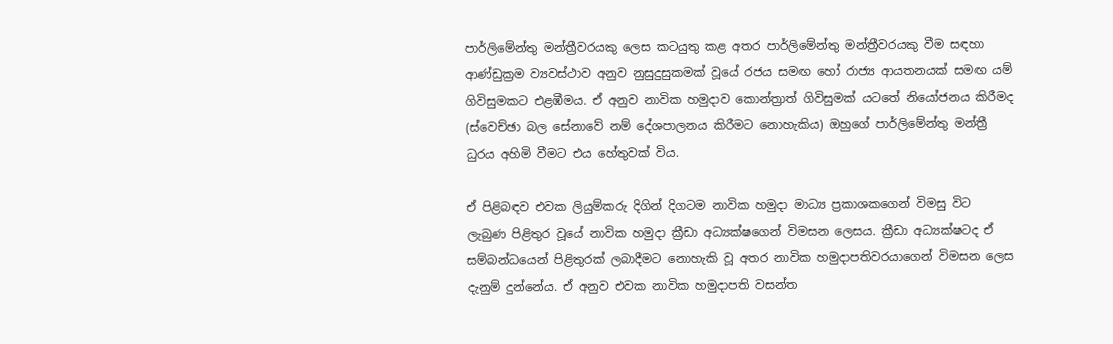පාර්ලිමේන්තු මන්ත්‍රීවරයකු ලෙස කටයුතු කළ අතර පාර්ලිමේන්තු මන්ත්‍රීවරයකු වීම සඳහා ආණ්ඩුක්‍රම ව්‍යවස්ථාව අනුව නුසුදුසුකමක් වූයේ රජය සමඟ හෝ රාජ්‍ය ආයතනයක් සමඟ යම් ගිවිසුමකට එළඹීමය. ඒ අනුව නාවික හමුදාව කොන්ත්‍රාත් ගිවිසුමක් යටතේ නියෝජනය කිරීමද (ස්වෙච්ඡා බල සේනාවේ නම් දේශපාලනය කිරීමට නොහැකිය) ඔහුගේ පාර්ලිමේන්තු මන්ත්‍රී ධුරය අහිමි වීමට එය හේතුවක් විය.

ඒ පිළිබඳව එවක ලියුම්කරු දිගින් දිගටම නාවික හමුදා මාධ්‍ය ප්‍රකාශකගෙන් විමසු විට ලැබුණ පිළිතුර වූයේ නාවික හමුදා ක්‍රීඩා අධ්‍යක්ෂගෙන් විමසන ලෙසය. ක්‍රීඩා අධ්‍යක්ෂටද ඒ සම්බන්ධයෙන් පිළිතුරක් ලබාදීමට නොහැකි වූ අතර නාවික හමුදාපතිවරයාගෙන් විමසන ලෙස දැනුම් දුන්නේය. ඒ අනුව එවක නාවික හමුදාපති වසන්ත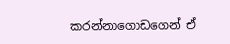කරන්නාගොඩගෙන් ඒ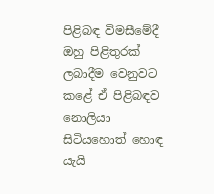පිළිබඳ විමසීමේදී ඔහු පිළිතුරක් ලබාදීම වෙනුවට කළේ ඒ පිළිබඳව නොලියා සිටියහොත් හොඳ යැයි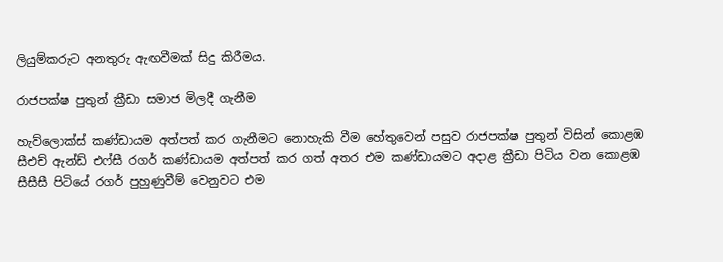ලියුම්කරුට අනතුරු ඇඟවීමක් සිදු කිරීමය.

රාජපක්ෂ පුතුන් ක්‍රීඩා සමාජ මිලදී ගැනීම

හැව්ලොක්ස් කණ්ඩායම අත්පත් කර ගැනීමට නොහැකි වීම හේතුවෙන් පසුව රාජපක්ෂ පුතුන් විසින් කොළඹ සීඑච් ඇන්ඩ් එෆ්සී රගර් කණ්ඩායම අත්පත් කර ගත් අතර එම කණ්ඩායමට අදාළ ක්‍රීඩා පිටිය වන කොළඹ සීසීසී පිටියේ රගර් පුහුණුවීම් වෙනුවට එම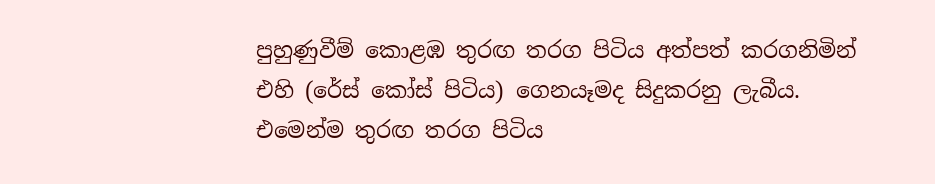පුහුණුවීම් කොළඹ තුරඟ තරග පිටිය අත්පත් කරගනිමින් එහි (රේස් කෝස් පිටිය) ගෙනයෑමද සිදුකරනු ලැබීය. එමෙන්ම තුරඟ තරග පිටිය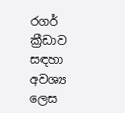රගර් ක්‍රීඩාව සඳහා අවශ්‍ය ලෙස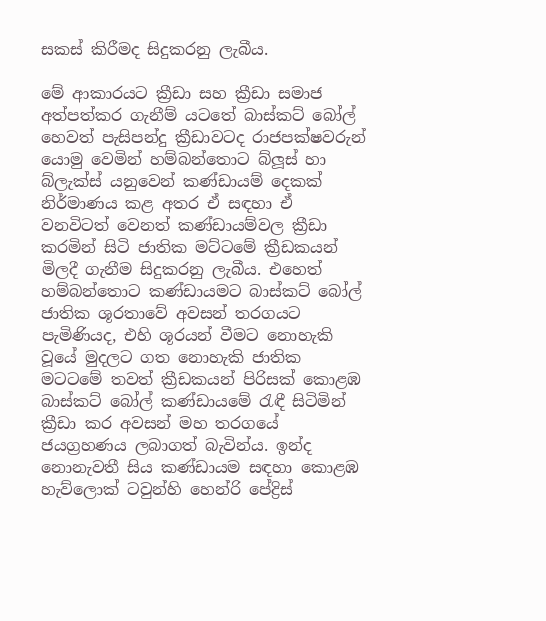සකස් කිරීමද සිදුකරනු ලැබීය.

මේ ආකාරයට ක්‍රීඩා සහ ක්‍රීඩා සමාජ අත්පත්කර ගැනීම් යටතේ බාස්කට් බෝල් හෙවත් පැසිපන්දු ක්‍රීඩාවටද රාජපක්ෂවරුන් යොමු වෙමින් හම්බන්තොට බ්ලූස් හා බ්ලැක්ස් යනුවෙන් කණ්ඩායම් දෙකක් නිර්මාණය කළ අතර ඒ සඳහා ඒ වනවිටත් වෙනත් කණ්ඩායම්වල ක්‍රීඩා කරමින් සිටි ජාතික මට්ටමේ ක්‍රීඩකයන් මිලදී ගැනීම සිදුකරනු ලැබීය. එහෙත් හම්බන්තොට කණ්ඩායමට බාස්කට් බෝල් ජාතික ශූරතාවේ අවසන් තරගයට පැමිණියද, එහි ශූරයන් වීමට නොහැකි වූයේ මුදලට ගත නොහැකි ජාතික මටටමේ තවත් ක්‍රීඩකයන් පිරිසක් කොළඹ බාස්කට් බෝල් කණ්ඩායමේ රැඳී සිටිමින් ක්‍රීඩා කර අවසන් මහ තරගයේ ජයග්‍රහණය ලබාගත් බැවින්ය. ඉන්ද නොනැවතී සිය කණ්ඩායම සඳහා කොළඹ හැව්ලොක් ටවුන්හි හෙන්රි පේද්‍රිස්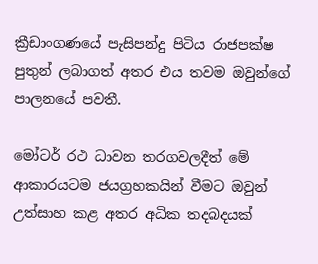ක්‍රීඩාංගණයේ පැසිපන්දු පිටිය රාජපක්ෂ පුතුන් ලබාගත් අතර එය තවම ඔවුන්ගේ පාලනයේ පවතී.

මෝටර් රථ ධාවන තරගවලදීත් මේ ආකාරයටම ජයග්‍රහකයින් වීමට ඔවුන් උත්සාහ කළ අතර අධික තදබදයක්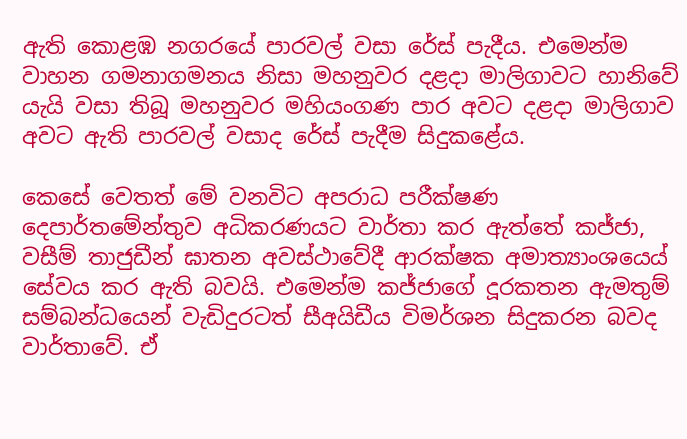ඇති කොළඹ නගරයේ පාරවල් වසා රේස් පැදීය. එමෙන්ම වාහන ගමනාගමනය නිසා මහනුවර දළදා මාලිගාවට හානිවේ යැයි වසා තිබූ මහනුවර මහියංගණ පාර අවට දළදා මාලිගාව අවට ඇති පාරවල් වසාද රේස් පැදීම සිදුකළේය.

කෙසේ වෙතත් මේ වනවිට අපරාධ පරීක්ෂණ දෙපාර්තමේන්තුව අධිකරණයට වාර්තා කර ඇත්තේ කජ්ජා, වසීම් තාජුඩීන් ඝාතන අවස්ථාවේදී ආරක්ෂක අමාත්‍යාංශයෙය් සේවය කර ඇති බවයි. එමෙන්ම කජ්ජාගේ දූරකතන ඇමතුම් සම්බන්ධයෙන් වැඩිදුරටත් සීඅයිඩීය විමර්ශන සිදුකරන බවද වාර්තාවේ. ඒ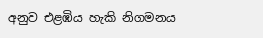අනුව එළඹිය හැකි නිගමනය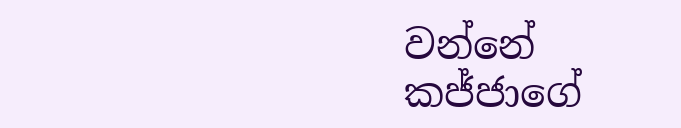වන්නේ කජ්ජාගේ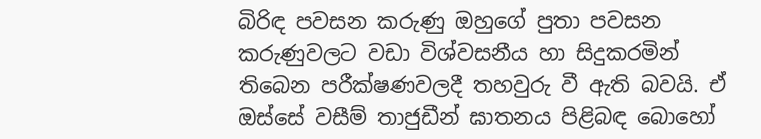බිරිඳ පවසන කරුණු ඔහුගේ පුතා පවසන කරුණුවලට වඩා විශ්වසනීය හා සිදුකරමින් තිබෙන පරීක්ෂණවලදී තහවුරු වී ඇති බවයි. ඒ ඔස්සේ වසීම් තාජුඩීන් ඝාතනය පිළිබඳ බොහෝ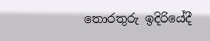තොරතුරු ඉදිරියේදී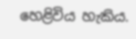හෙළිවිය හැකිය.